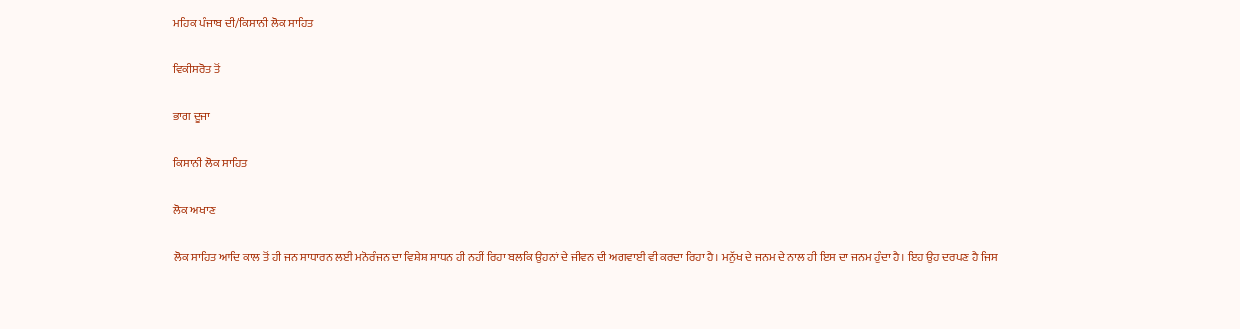ਮਹਿਕ ਪੰਜਾਬ ਦੀ/ਕਿਸਾਨੀ ਲੋਕ ਸਾਹਿਤ

ਵਿਕੀਸਰੋਤ ਤੋਂ

ਭਾਗ ਦੂਜਾ

ਕਿਸਾਨੀ ਲੋਕ ਸਾਹਿਤ

ਲੋਕ ਅਖਾਣ

ਲੋਕ ਸਾਹਿਤ ਆਦਿ ਕਾਲ ਤੋਂ ਹੀ ਜਨ ਸਾਧਾਰਨ ਲਈ ਮਨੋਰੰਜਨ ਦਾ ਵਿਸ਼ੇਸ਼ ਸਾਧਨ ਹੀ ਨਹੀਂ ਰਿਹਾ ਬਲਕਿ ਉਹਨਾਂ ਦੇ ਜੀਵਨ ਦੀ ਅਗਵਾਈ ਵੀ ਕਰਦਾ ਰਿਹਾ ਹੈ। ਮਨੁੱਖ ਦੇ ਜਨਮ ਦੇ ਨਾਲ ਹੀ ਇਸ ਦਾ ਜਨਮ ਹੁੰਦਾ ਹੈ। ਇਹ ਉਹ ਦਰਪਣ ਹੈ ਜਿਸ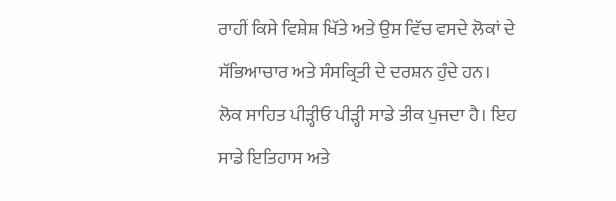ਰਾਹੀਂ ਕਿਸੇ ਵਿਸ਼ੇਸ਼ ਖਿੱਤੇ ਅਤੇ ਉਸ ਵਿੱਚ ਵਸਦੇ ਲੋਕਾਂ ਦੇ ਸੱਭਿਆਚਾਰ ਅਤੇ ਸੰਸਕ੍ਰਿਤੀ ਦੇ ਦਰਸ਼ਨ ਹੁੰਦੇ ਹਨ। ਲੋਕ ਸਾਹਿਤ ਪੀੜ੍ਹੀਓ ਪੀੜ੍ਹੀ ਸਾਡੇ ਤੀਕ ਪੁਜਦਾ ਹੈ। ਇਹ ਸਾਡੇ ਇਤਿਹਾਸ ਅਤੇ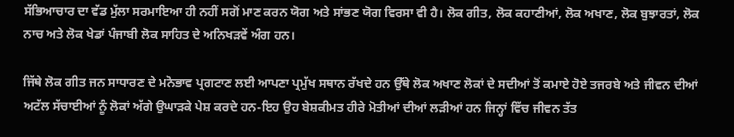ਸੱਭਿਆਚਾਰ ਦਾ ਵੱਡ ਮੁੱਲਾ ਸਰਮਾਇਆ ਹੀ ਨਹੀਂ ਸਗੋਂ ਮਾਣ ਕਰਨ ਯੋਗ ਅਤੇ ਸਾਂਭਣ ਯੋਗ ਵਿਰਸਾ ਵੀ ਹੈ। ਲੋਕ ਗੀਤ, ਲੋਕ ਕਹਾਣੀਆਂ, ਲੋਕ ਅਖਾਣ, ਲੋਕ ਬੁਝਾਰਤਾਂ, ਲੋਕ ਨਾਚ ਅਤੇ ਲੋਕ ਖੇਡਾਂ ਪੰਜਾਬੀ ਲੋਕ ਸਾਹਿਤ ਦੇ ਅਨਿਖੜਵੇਂ ਅੰਗ ਹਨ।

ਜਿੱਥੇ ਲੋਕ ਗੀਤ ਜਨ ਸਾਧਾਰਣ ਦੇ ਮਨੋਭਾਵ ਪ੍ਰਗਟਾਣ ਲਈ ਆਪਣਾ ਪ੍ਰਮੁੱਖ ਸਥਾਨ ਰੱਖਦੇ ਹਨ ਉੱਥੇ ਲੋਕ ਅਖਾਣ ਲੋਕਾਂ ਦੇ ਸਦੀਆਂ ਤੋਂ ਕਮਾਏ ਹੋਏ ਤਜਰਬੇ ਅਤੇ ਜੀਵਨ ਦੀਆਂ ਅਟੱਲ ਸੱਚਾਈਆਂ ਨੂੰ ਲੋਕਾਂ ਅੱਗੇ ਉਘਾੜਕੇ ਪੇਸ਼ ਕਰਦੇ ਹਨ-ਇਹ ਉਹ ਬੇਸ਼ਕੀਮਤ ਹੀਰੇ ਮੋਤੀਆਂ ਦੀਆਂ ਲੜੀਆਂ ਹਨ ਜਿਨ੍ਹਾਂ ਵਿੱਚ ਜੀਵਨ ਤੱਤ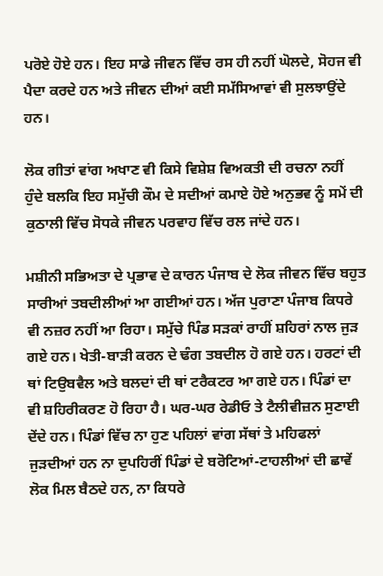ਪਰੋਏ ਹੋਏ ਹਨ। ਇਹ ਸਾਡੇ ਜੀਵਨ ਵਿੱਚ ਰਸ ਹੀ ਨਹੀਂ ਘੋਲਦੇ, ਸੋਹਜ ਵੀ ਪੈਦਾ ਕਰਦੇ ਹਨ ਅਤੇ ਜੀਵਨ ਦੀਆਂ ਕਈ ਸਮੱਸਿਆਵਾਂ ਵੀ ਸੁਲਝਾਉਂਦੇ ਹਨ।

ਲੋਕ ਗੀਤਾਂ ਵਾਂਗ ਅਖਾਣ ਵੀ ਕਿਸੇ ਵਿਸ਼ੇਸ਼ ਵਿਅਕਤੀ ਦੀ ਰਚਨਾ ਨਹੀਂ ਹੁੰਦੇ ਬਲਕਿ ਇਹ ਸਮੁੱਚੀ ਕੌਮ ਦੇ ਸਦੀਆਂ ਕਮਾਏ ਹੋਏ ਅਨੁਭਵ ਨੂੰ ਸਮੇਂ ਦੀ ਕੁਠਾਲੀ ਵਿੱਚ ਸੋਧਕੇ ਜੀਵਨ ਪਰਵਾਹ ਵਿੱਚ ਰਲ ਜਾਂਦੇ ਹਨ।

ਮਸ਼ੀਨੀ ਸਭਿਅਤਾ ਦੇ ਪ੍ਰਭਾਵ ਦੇ ਕਾਰਨ ਪੰਜਾਬ ਦੇ ਲੋਕ ਜੀਵਨ ਵਿੱਚ ਬਹੁਤ ਸਾਰੀਆਂ ਤਬਦੀਲੀਆਂ ਆ ਗਈਆਂ ਹਨ। ਅੱਜ ਪੁਰਾਣਾ ਪੰਜਾਬ ਕਿਧਰੇ ਵੀ ਨਜ਼ਰ ਨਹੀਂ ਆ ਰਿਹਾ। ਸਮੁੱਚੇ ਪਿੰਡ ਸੜਕਾਂ ਰਾਹੀਂ ਸ਼ਹਿਰਾਂ ਨਾਲ ਜੁੜ ਗਏ ਹਨ। ਖੇਤੀ-ਬਾੜੀ ਕਰਨ ਦੇ ਢੰਗ ਤਬਦੀਲ ਹੋ ਗਏ ਹਨ। ਹਰਟਾਂ ਦੀ ਥਾਂ ਟਿਉਬਵੈਲ ਅਤੇ ਬਲਦਾਂ ਦੀ ਥਾਂ ਟਰੈਕਟਰ ਆ ਗਏ ਹਨ। ਪਿੰਡਾਂ ਦਾ ਵੀ ਸ਼ਹਿਰੀਕਰਣ ਹੋ ਰਿਹਾ ਹੈ। ਘਰ-ਘਰ ਰੇਡੀਓ ਤੇ ਟੈਲੀਵੀਜ਼ਨ ਸੁਣਾਈ ਦੇਂਦੇ ਹਨ। ਪਿੰਡਾਂ ਵਿੱਚ ਨਾ ਹੁਣ ਪਹਿਲਾਂ ਵਾਂਗ ਸੱਥਾਂ ਤੇ ਮਹਿਫਲਾਂ ਜੁੜਦੀਆਂ ਹਨ ਨਾ ਦੁਪਹਿਰੀਂ ਪਿੰਡਾਂ ਦੇ ਬਰੋਟਿਆਂ-ਟਾਹਲੀਆਂ ਦੀ ਛਾਵੇਂ ਲੋਕ ਮਿਲ ਬੈਠਦੇ ਹਨ, ਨਾ ਕਿਧਰੇ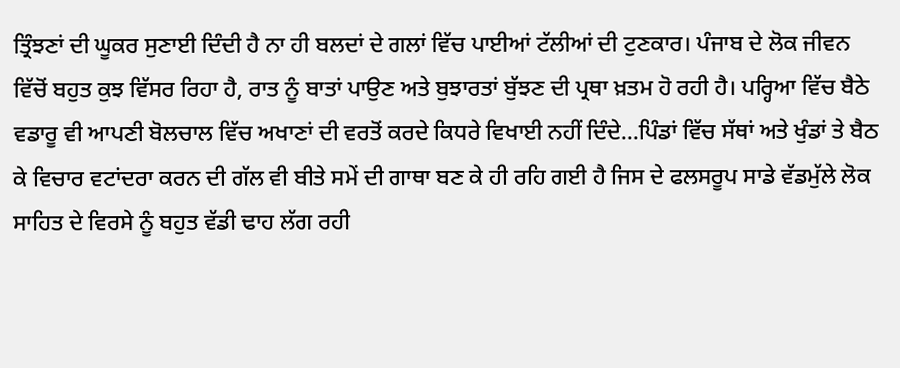ਤ੍ਰਿੰਝਣਾਂ ਦੀ ਘੂਕਰ ਸੁਣਾਈ ਦਿੰਦੀ ਹੈ ਨਾ ਹੀ ਬਲਦਾਂ ਦੇ ਗਲਾਂ ਵਿੱਚ ਪਾਈਆਂ ਟੱਲੀਆਂ ਦੀ ਟੁਣਕਾਰ। ਪੰਜਾਬ ਦੇ ਲੋਕ ਜੀਵਨ ਵਿੱਚੋਂ ਬਹੁਤ ਕੁਝ ਵਿੱਸਰ ਰਿਹਾ ਹੈ, ਰਾਤ ਨੂੰ ਬਾਤਾਂ ਪਾਉਣ ਅਤੇ ਬੁਝਾਰਤਾਂ ਬੁੱਝਣ ਦੀ ਪ੍ਰਥਾ ਖ਼ਤਮ ਹੋ ਰਹੀ ਹੈ। ਪਰ੍ਹਿਆ ਵਿੱਚ ਬੈਠੇ ਵਡਾਰੂ ਵੀ ਆਪਣੀ ਬੋਲਚਾਲ ਵਿੱਚ ਅਖਾਣਾਂ ਦੀ ਵਰਤੋਂ ਕਰਦੇ ਕਿਧਰੇ ਵਿਖਾਈ ਨਹੀਂ ਦਿੰਦੇ...ਪਿੰਡਾਂ ਵਿੱਚ ਸੱਥਾਂ ਅਤੇ ਖੁੰਡਾਂ ਤੇ ਬੈਠ ਕੇ ਵਿਚਾਰ ਵਟਾਂਦਰਾ ਕਰਨ ਦੀ ਗੱਲ ਵੀ ਬੀਤੇ ਸਮੇਂ ਦੀ ਗਾਥਾ ਬਣ ਕੇ ਹੀ ਰਹਿ ਗਈ ਹੈ ਜਿਸ ਦੇ ਫਲਸਰੂਪ ਸਾਡੇ ਵੱਡਮੁੱਲੇ ਲੋਕ ਸਾਹਿਤ ਦੇ ਵਿਰਸੇ ਨੂੰ ਬਹੁਤ ਵੱਡੀ ਢਾਹ ਲੱਗ ਰਹੀ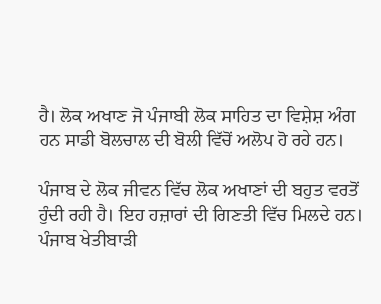ਹੈ। ਲੋਕ ਅਖਾਣ ਜੋ ਪੰਜਾਬੀ ਲੋਕ ਸਾਹਿਤ ਦਾ ਵਿਸ਼ੇਸ਼ ਅੰਗ ਹਨ ਸਾਡੀ ਬੋਲਚਾਲ ਦੀ ਬੋਲੀ ਵਿੱਚੋਂ ਅਲੋਪ ਹੋ ਰਹੇ ਹਨ।

ਪੰਜਾਬ ਦੇ ਲੋਕ ਜੀਵਨ ਵਿੱਚ ਲੋਕ ਅਖਾਣਾਂ ਦੀ ਬਹੁਤ ਵਰਤੋਂ ਹੁੰਦੀ ਰਹੀ ਹੈ। ਇਹ ਹਜ਼ਾਰਾਂ ਦੀ ਗਿਣਤੀ ਵਿੱਚ ਮਿਲਦੇ ਹਨ। ਪੰਜਾਬ ਖੇਤੀਬਾੜੀ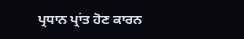ਪ੍ਰਧਾਨ ਪ੍ਰਾਂਤ ਹੋਣ ਕਾਰਨ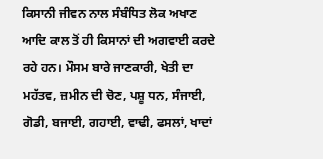ਕਿਸਾਨੀ ਜੀਵਨ ਨਾਲ ਸੰਬੰਧਿਤ ਲੋਕ ਅਖਾਣ ਆਦਿ ਕਾਲ ਤੋਂ ਹੀ ਕਿਸਾਨਾਂ ਦੀ ਅਗਵਾਈ ਕਰਦੇ ਰਹੇ ਹਨ। ਮੌਸਮ ਬਾਰੇ ਜਾਣਕਾਰੀ, ਖੇਤੀ ਦਾ ਮਹੱਤਵ, ਜ਼ਮੀਨ ਦੀ ਚੋਣ, ਪਸ਼ੂ ਧਨ, ਸੰਜਾਈ, ਗੋਡੀ, ਬਜਾਈ, ਗਹਾਈ, ਵਾਢੀ, ਫਸਲਾਂ, ਖਾਦਾਂ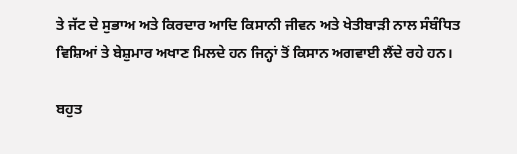ਤੇ ਜੱਟ ਦੇ ਸੁਭਾਅ ਅਤੇ ਕਿਰਦਾਰ ਆਦਿ ਕਿਸਾਨੀ ਜੀਵਨ ਅਤੇ ਖੇਤੀਬਾੜੀ ਨਾਲ ਸੰਬੰਧਿਤ ਵਿਸ਼ਿਆਂ ਤੇ ਬੇਸ਼ੁਮਾਰ ਅਖਾਣ ਮਿਲਦੇ ਹਨ ਜਿਨ੍ਹਾਂ ਤੋਂ ਕਿਸਾਨ ਅਗਵਾਈ ਲੈਂਦੇ ਰਹੇ ਹਨ।

ਬਹੁਤ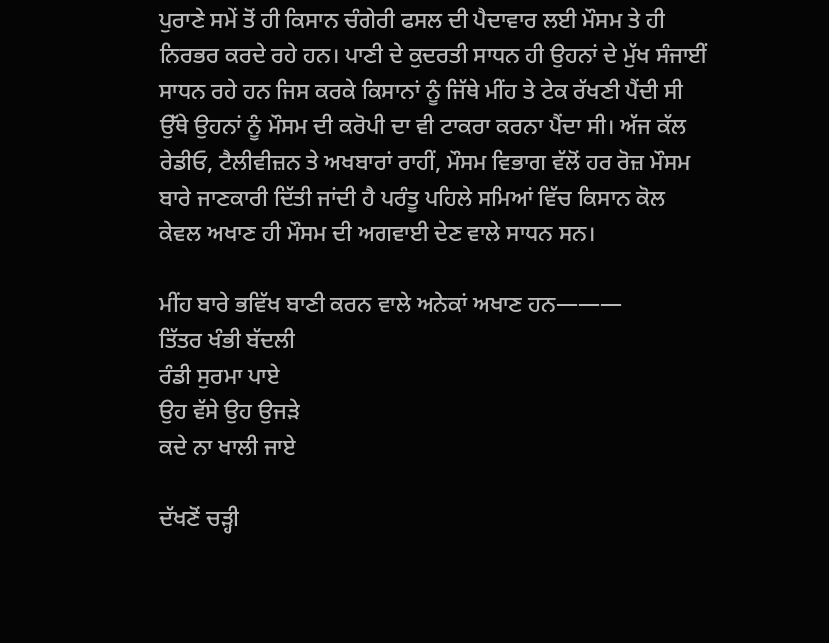ਪੁਰਾਣੇ ਸਮੇਂ ਤੋਂ ਹੀ ਕਿਸਾਨ ਚੰਗੇਰੀ ਫਸਲ ਦੀ ਪੈਦਾਵਾਰ ਲਈ ਮੌਸਮ ਤੇ ਹੀ ਨਿਰਭਰ ਕਰਦੇ ਰਹੇ ਹਨ। ਪਾਣੀ ਦੇ ਕੁਦਰਤੀ ਸਾਧਨ ਹੀ ਉਹਨਾਂ ਦੇ ਮੁੱਖ ਸੰਜਾਈਂ ਸਾਧਨ ਰਹੇ ਹਨ ਜਿਸ ਕਰਕੇ ਕਿਸਾਨਾਂ ਨੂੰ ਜਿੱਥੇ ਮੀਂਹ ਤੇ ਟੇਕ ਰੱਖਣੀ ਪੈਂਦੀ ਸੀ ਉੱਥੇ ਉਹਨਾਂ ਨੂੰ ਮੌਸਮ ਦੀ ਕਰੋਪੀ ਦਾ ਵੀ ਟਾਕਰਾ ਕਰਨਾ ਪੈਂਦਾ ਸੀ। ਅੱਜ ਕੱਲ ਰੇਡੀਓ, ਟੈਲੀਵੀਜ਼ਨ ਤੇ ਅਖਬਾਰਾਂ ਰਾਹੀਂ, ਮੌਸਮ ਵਿਭਾਗ ਵੱਲੋਂ ਹਰ ਰੋਜ਼ ਮੌਸਮ ਬਾਰੇ ਜਾਣਕਾਰੀ ਦਿੱਤੀ ਜਾਂਦੀ ਹੈ ਪਰੰਤੂ ਪਹਿਲੇ ਸਮਿਆਂ ਵਿੱਚ ਕਿਸਾਨ ਕੋਲ ਕੇਵਲ ਅਖਾਣ ਹੀ ਮੌਸਮ ਦੀ ਅਗਵਾਈ ਦੇਣ ਵਾਲੇ ਸਾਧਨ ਸਨ।

ਮੀਂਹ ਬਾਰੇ ਭਵਿੱਖ ਬਾਣੀ ਕਰਨ ਵਾਲੇ ਅਨੇਕਾਂ ਅਖਾਣ ਹਨ———
ਤਿੱਤਰ ਖੰਭੀ ਬੱਦਲੀ
ਰੰਡੀ ਸੁਰਮਾ ਪਾਏ
ਉਹ ਵੱਸੇ ਉਹ ਉਜੜੇ
ਕਦੇ ਨਾ ਖਾਲੀ ਜਾਏ

ਦੱਖਣੋਂ ਚੜ੍ਹੀ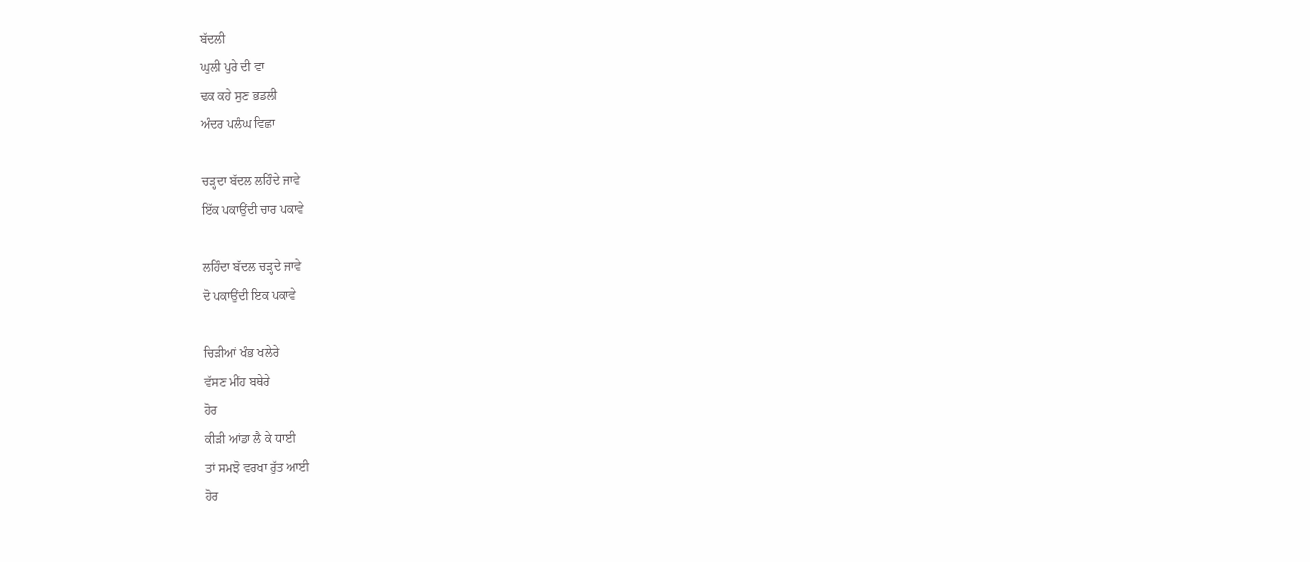ਬੱਦਲੀ
ਘੁਲੀ ਪੁਰੇ ਦੀ ਵਾ
ਢਕ ਕਹੇ ਸੁਣ ਭਡਲੀ
ਅੰਦਰ ਪਲੰਘ ਵਿਛਾ

ਚੜ੍ਹਦਾ ਬੱਦਲ ਲਹਿੰਦੇ ਜਾਵੇ
ਇੱਕ ਪਕਾਉਂਦੀ ਚਾਰ ਪਕਾਵੇ

ਲਹਿੰਦਾ ਬੱਦਲ ਚੜ੍ਹਦੇ ਜਾਵੇ
ਦੋ ਪਕਾਉਂਦੀ ਇਕ ਪਕਾਵੇ

ਚਿੜੀਆਂ ਖੰਭ ਖਲੇਰੇ
ਵੱਸਣ ਮੀਂਹ ਬਥੇਰੇ
ਹੋਰ
ਕੀੜੀ ਆਂਡਾ ਲੈ ਕੇ ਧਾਈ
ਤਾਂ ਸਮਝੋ ਵਰਖਾ ਰੁੱਤ ਆਈ
ਹੋਰ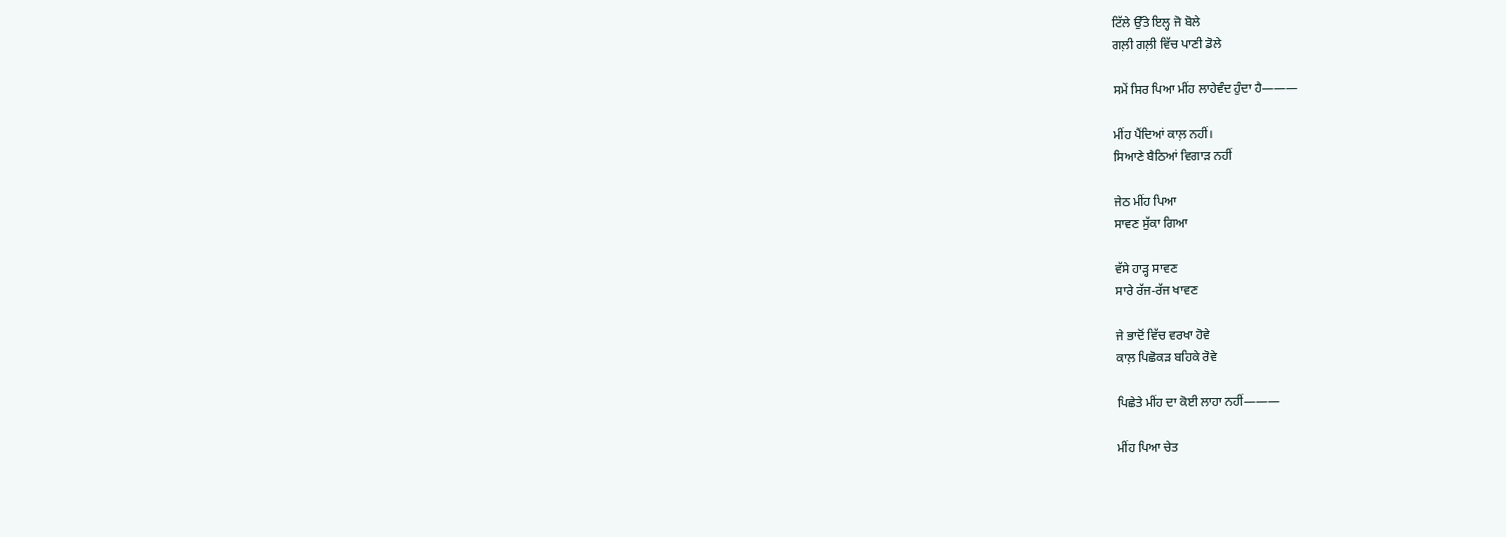ਟਿੱਲੇ ਉੱਤੇ ਇਲ੍ਹ ਜੋ ਬੋਲੇ
ਗਲ਼ੀ ਗਲ਼ੀ ਵਿੱਚ ਪਾਣੀ ਡੋਲੇ

ਸਮੇਂ ਸਿਰ ਪਿਆ ਮੀਂਹ ਲਾਹੇਵੰਦ ਹੁੰਦਾ ਹੈ———

ਮੀਂਹ ਪੈਂਦਿਆਂ ਕਾਲ਼ ਨਹੀਂ।
ਸਿਆਣੇ ਬੈਠਿਆਂ ਵਿਗਾੜ ਨਹੀਂ

ਜੇਠ ਮੀਂਹ ਪਿਆ
ਸਾਵਣ ਸੁੱਕਾ ਗਿਆ

ਵੱਸੇ ਹਾੜ੍ਹ ਸਾਵਣ
ਸਾਰੇ ਰੱਜ-ਰੱਜ ਖਾਵਣ

ਜੇ ਭਾਦੋਂ ਵਿੱਚ ਵਰਖਾ ਹੋਵੇ
ਕਾਲ਼ ਪਿਛੋਕੜ ਬਹਿਕੇ ਰੋਵੇ

ਪਿਛੇਤੇ ਮੀਂਹ ਦਾ ਕੋਈ ਲਾਹਾ ਨਹੀਂ———

ਮੀਂਹ ਪਿਆ ਚੇਤ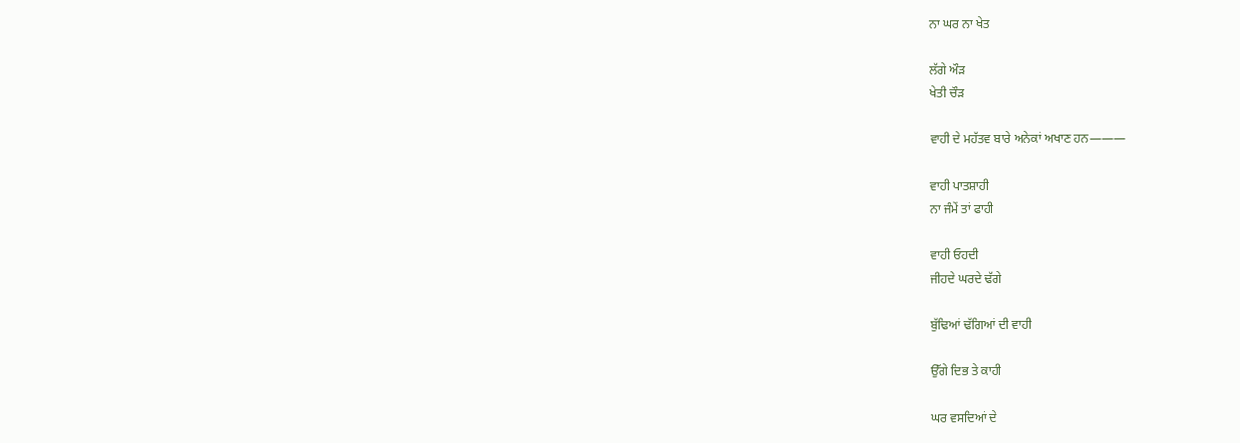ਨਾ ਘਰ ਨਾ ਖੇਤ

ਲੱਗੇ ਔੜ
ਖੇਤੀ ਚੌੜ

ਵਾਹੀ ਦੇ ਮਹੱਤਵ ਬਾਰੇ ਅਨੇਕਾਂ ਅਖਾਣ ਹਨ———

ਵਾਹੀ ਪਾਤਸ਼ਾਹੀ
ਨਾ ਜੰਮੇਂ ਤਾਂ ਫਾਹੀ

ਵਾਹੀ ਓਹਦੀ
ਜੀਹਦੇ ਘਰਦੇ ਢੱਗੇ

ਬੁੱਢਿਆਂ ਢੱਗਿਆਂ ਦੀ ਵਾਹੀ

ਉੱਗੇ ਦਿਭ ਤੇ ਕਾਹੀ

ਘਰ ਵਸਦਿਆਂ ਦੇ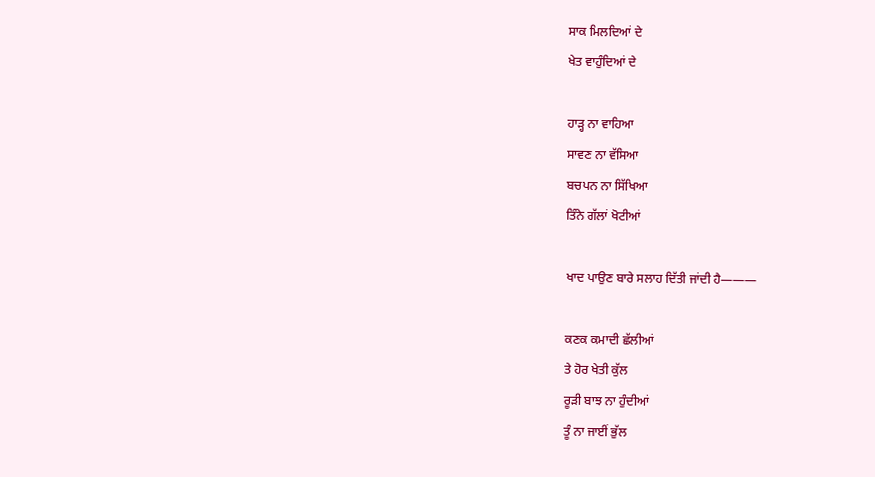ਸਾਕ ਮਿਲਦਿਆਂ ਦੇ
ਖੇਤ ਵਾਹੁੰਦਿਆਂ ਦੇ

ਹਾੜ੍ਹ ਨਾ ਵਾਹਿਆ
ਸਾਵਣ ਨਾ ਵੱਸਿਆ
ਬਚਪਨ ਨਾ ਸਿੱਖਿਆ
ਤਿੰਨੇ ਗੱਲਾਂ ਖੋਟੀਆਂ

ਖਾਦ ਪਾਉਣ ਬਾਰੇ ਸਲਾਹ ਦਿੱਤੀ ਜਾਂਦੀ ਹੈ———

ਕਣਕ ਕਮਾਦੀ ਛੱਲੀਆਂ
ਤੇ ਹੋਰ ਖੇਤੀ ਕੁੱਲ
ਰੂੜੀ ਬਾਝ ਨਾ ਹੁੰਦੀਆਂ
ਤੂੰ ਨਾ ਜਾਈਂ ਭੁੱਲ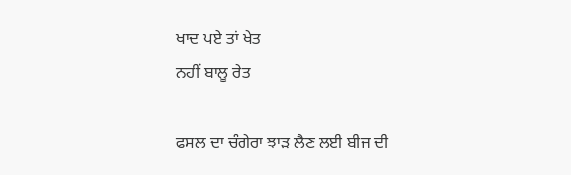ਖਾਦ ਪਏ ਤਾਂ ਖੇਤ
ਨਹੀਂ ਬਾਲੂ ਰੇਤ

ਫਸਲ ਦਾ ਚੰਗੇਰਾ ਝਾੜ ਲੈਣ ਲਈ ਬੀਜ ਦੀ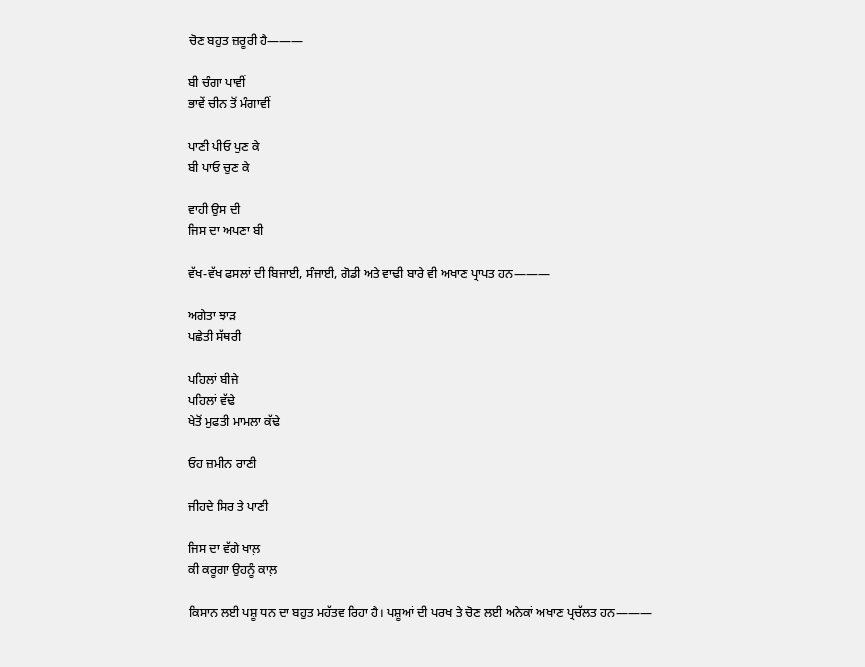ਚੋਣ ਬਹੁਤ ਜ਼ਰੂਰੀ ਹੈ———

ਬੀ ਚੰਗਾ ਪਾਵੀਂ
ਭਾਵੇਂ ਚੀਨ ਤੋਂ ਮੰਗਾਵੀਂ

ਪਾਣੀ ਪੀਓ ਪੁਣ ਕੇ
ਬੀ ਪਾਓ ਚੁਣ ਕੇ

ਵਾਹੀ ਉਸ ਦੀ
ਜਿਸ ਦਾ ਅਪਣਾ ਬੀ

ਵੱਖ-ਵੱਖ ਫਸਲਾਂ ਦੀ ਬਿਜਾਈ, ਸੰਜਾਈ, ਗੋਡੀ ਅਤੇ ਵਾਢੀ ਬਾਰੇ ਵੀ ਅਖਾਣ ਪ੍ਰਾਪਤ ਹਨ———

ਅਗੇਤਾ ਝਾੜ
ਪਛੇਤੀ ਸੱਥਰੀ

ਪਹਿਲਾਂ ਬੀਜੇ
ਪਹਿਲਾਂ ਵੱਢੇ
ਖੇਤੋਂ ਮੁਫਤੀ ਮਾਮਲਾ ਕੱਢੇ

ਓਹ ਜ਼ਮੀਨ ਰਾਣੀ

ਜੀਹਦੇ ਸਿਰ ਤੇ ਪਾਣੀ

ਜਿਸ ਦਾ ਵੱਗੇ ਖਾਲ਼
ਕੀ ਕਰੂਗਾ ਉਹਨੂੰ ਕਾਲ਼

ਕਿਸਾਨ ਲਈ ਪਸ਼ੂ ਧਨ ਦਾ ਬਹੁਤ ਮਹੱਤਵ ਰਿਹਾ ਹੈ। ਪਸ਼ੂਆਂ ਦੀ ਪਰਖ ਤੇ ਚੋਣ ਲਈ ਅਨੇਕਾਂ ਅਖਾਣ ਪ੍ਰਚੱਲਤ ਹਨ———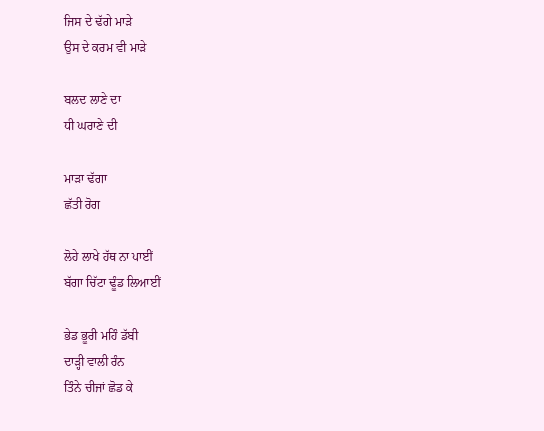ਜਿਸ ਦੇ ਢੱਗੇ ਮਾੜੇ
ਉਸ ਦੇ ਕਰਮ ਵੀ ਮਾੜੇ

ਬਲਦ ਲਾਣੇ ਦਾ
ਧੀ ਘਰਾਣੇ ਦੀ

ਮਾੜਾ ਢੱਗਾ
ਛੱਤੀ ਰੋਗ

ਲੋਹੇ ਲਾਖੇ ਹੱਥ ਨਾ ਪਾਈਂ
ਬੱਗਾ ਚਿੱਟਾ ਢੂੰਡ ਲਿਆਈਂ

ਭੇਡ ਭੂਰੀ ਮਹਿੰ ਡੱਬੀ
ਦਾੜ੍ਹੀ ਵਾਲੀ ਰੰਨ
ਤਿੰਨੇ ਚੀਜਾਂ ਛੋਡ ਕੇ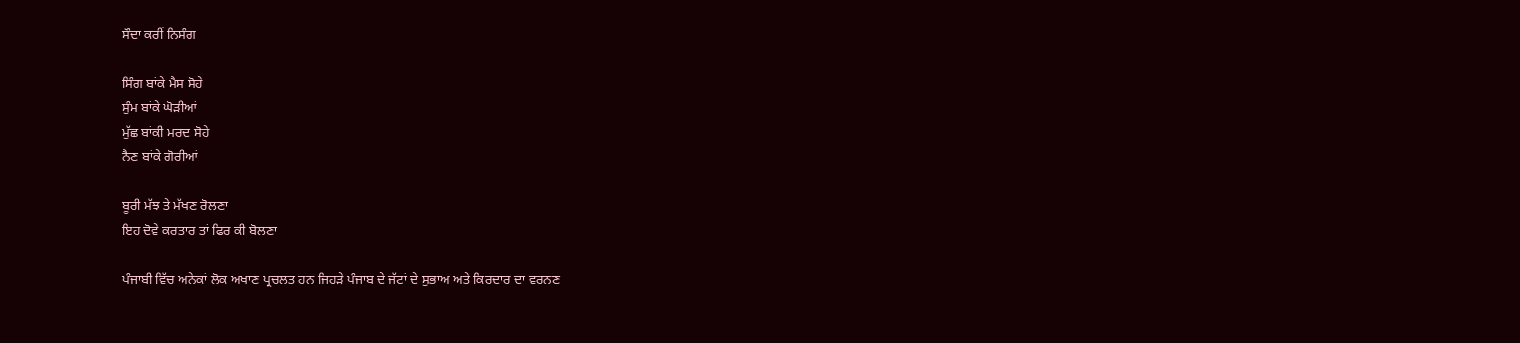ਸੌਦਾ ਕਰੀਂ ਨਿਸੰਗ

ਸਿੰਗ ਬਾਂਕੇ ਮੈਸ ਸੋਹੇ
ਸੁੰਮ ਬਾਂਕੇ ਘੋੜੀਆਂ
ਮੁੱਛ ਬਾਂਕੀ ਮਰਦ ਸੋਹੇ
ਨੈਣ ਬਾਂਕੇ ਗੋਰੀਆਂ

ਬੂਰੀ ਮੱਝ ਤੇ ਮੱਖਣ ਰੋਲਣਾ
ਇਹ ਦੋਵੇ ਕਰਤਾਰ ਤਾਂ ਫਿਰ ਕੀ ਬੋਲਣਾ

ਪੰਜਾਬੀ ਵਿੱਚ ਅਨੇਕਾਂ ਲੋਕ ਅਖਾਣ ਪ੍ਰਚਲਤ ਹਨ ਜਿਹੜੇ ਪੰਜਾਬ ਦੇ ਜੱਟਾਂ ਦੇ ਸੁਭਾਅ ਅਤੇ ਕਿਰਦਾਰ ਦਾ ਵਰਨਣ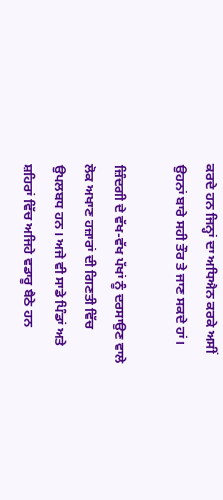ਕਰਦੇ ਹਨ ਜਿਨ੍ਹਾਂ ਦਾ ਅਧਿਐਨ ਕਰਕੇ ਅਸੀਂ ਉਹਨਾਂ ਬਾਰੇ ਸਹੀ ਤੌਰ ਤੇ ਜਾਣ ਸਕਦੇ ਹਾਂ।

ਜ਼ਿੰਦਗੀ ਦੇ ਵੱਖ-ਵੱਖ ਪੱਖਾਂ ਨੂੰ ਦਰਸਾਉਣ ਵਾਲੇ ਲੋਕ ਅਖਾਣ ਹਜ਼ਾਰਾਂ ਦੀ ਗਿਣਤੀ ਵਿੱਚ ਉਪਲਬਧ ਹਨ। ਅਜੇ ਵੀ ਸਾਡੇ ਪਿੰਡਾਂ ਅਤੇ ਸ਼ਹਿਰਾਂ ਵਿੱਚ ਅਜਿਹੇ ਵਡਾਰੂ ਬੈਠੇ ਹਨ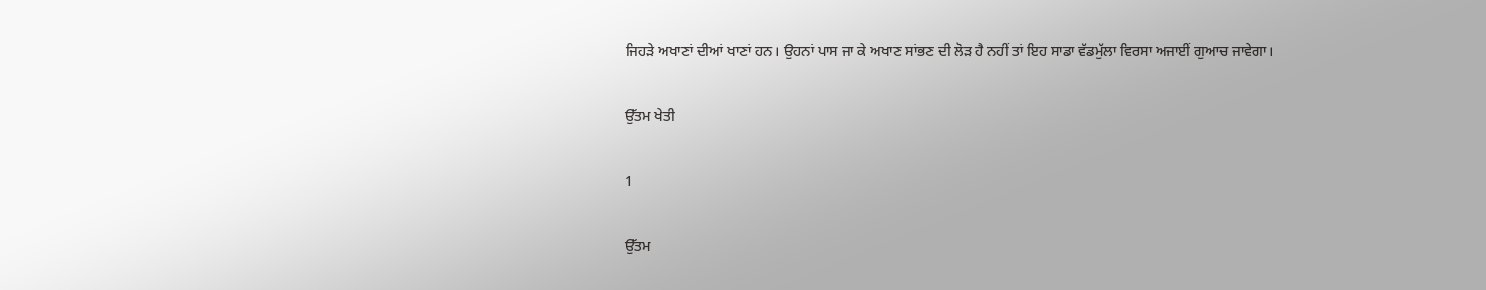ਜਿਹੜੇ ਅਖਾਣਾਂ ਦੀਆਂ ਖਾਣਾਂ ਹਨ। ਉਹਨਾਂ ਪਾਸ ਜਾ ਕੇ ਅਖਾਣ ਸਾਂਭਣ ਦੀ ਲੋੜ ਹੈ ਨਹੀਂ ਤਾਂ ਇਹ ਸਾਡਾ ਵੱਡਮੁੱਲਾ ਵਿਰਸਾ ਅਜਾਈਂ ਗੁਆਚ ਜਾਵੇਗਾ।

ਉੱਤਮ ਖੇਤੀ

1

ਉੱਤਮ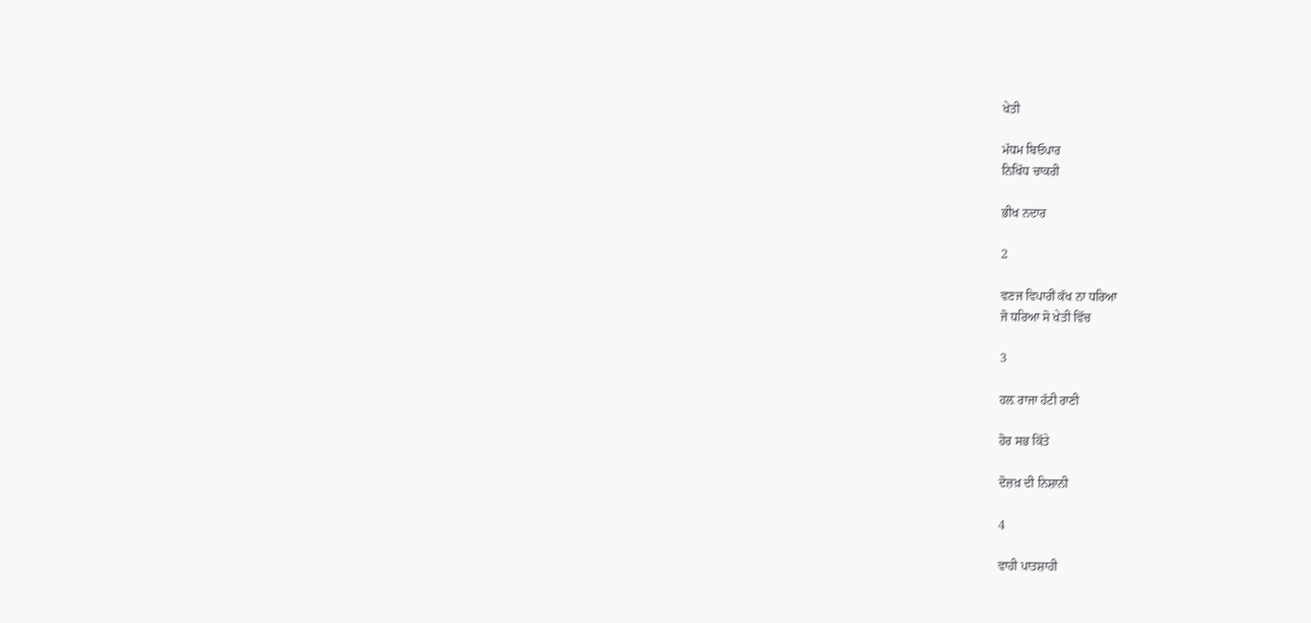ਖੇਤੀ

ਮੱਧਮ ਬਿਓਪਾਰ
ਨਿਖਿੱਧ ਚਾਕਰੀ

ਭੀਖ ਨਦਾਰ

2

ਵਣਜ ਵਿਪਾਰੀਂ ਕੱਖ ਨਾ ਧਰਿਆ
ਜੋ ਧਰਿਆ ਸੋ ਖੇਤੀ ਵਿੱਚ

3

ਹਲ਼ ਰਾਜਾ ਹੱਟੀ ਰਾਣੀ

ਹੋਰ ਸਭ ਕਿੱਤੇ

ਦੋਜ਼ਖ਼ ਦੀ ਨਿਸ਼ਾਨੀ

4

ਵਾਹੀ ਪਾਤਸ਼ਾਹੀ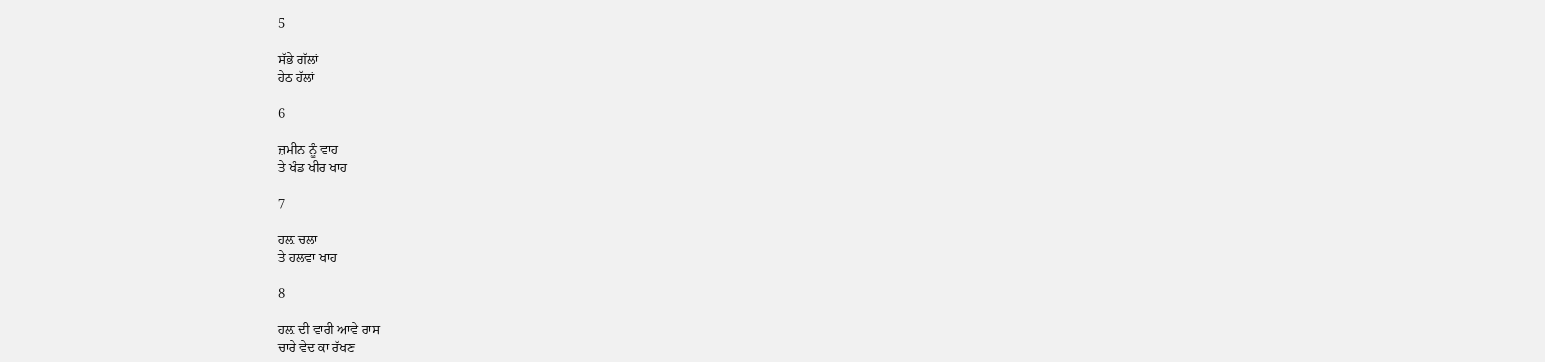5

ਸੱਭੇ ਗੱਲਾਂ
ਹੇਠ ਹੱਲਾਂ

6

ਜ਼ਮੀਨ ਨੂੰ ਵਾਹ
ਤੇ ਖੰਡ ਖੀਰ ਖਾਹ

7

ਹਲ਼ ਚਲਾ
ਤੇ ਹਲਵਾ ਖਾਹ

8

ਹਲ਼ ਦੀ ਵਾਰੀ ਆਵੇ ਰਾਸ
ਚਾਰੇ ਵੇਦ ਕਾ ਰੱਖਣ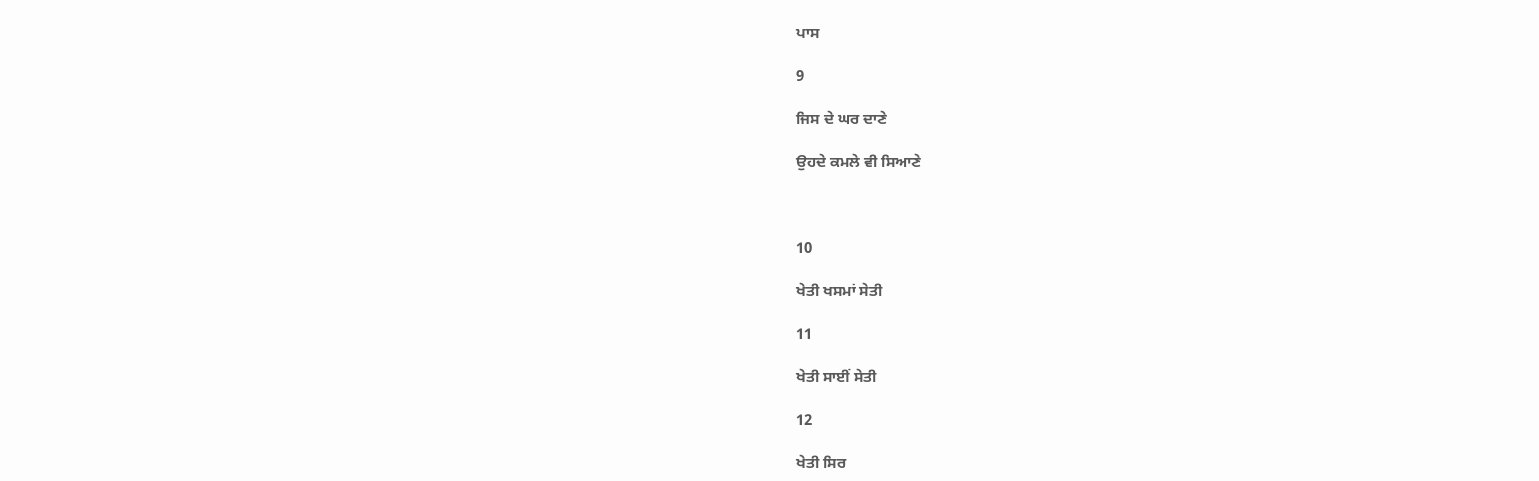ਪਾਸ

9

ਜਿਸ ਦੇ ਘਰ ਦਾਣੇ

ਉਹਦੇ ਕਮਲੇ ਵੀ ਸਿਆਣੇ



10

ਖੇਤੀ ਖਸਮਾਂ ਸੇਤੀ

11

ਖੇਤੀ ਸਾਈਂ ਸੇਤੀ

12

ਖੇਤੀ ਸਿਰ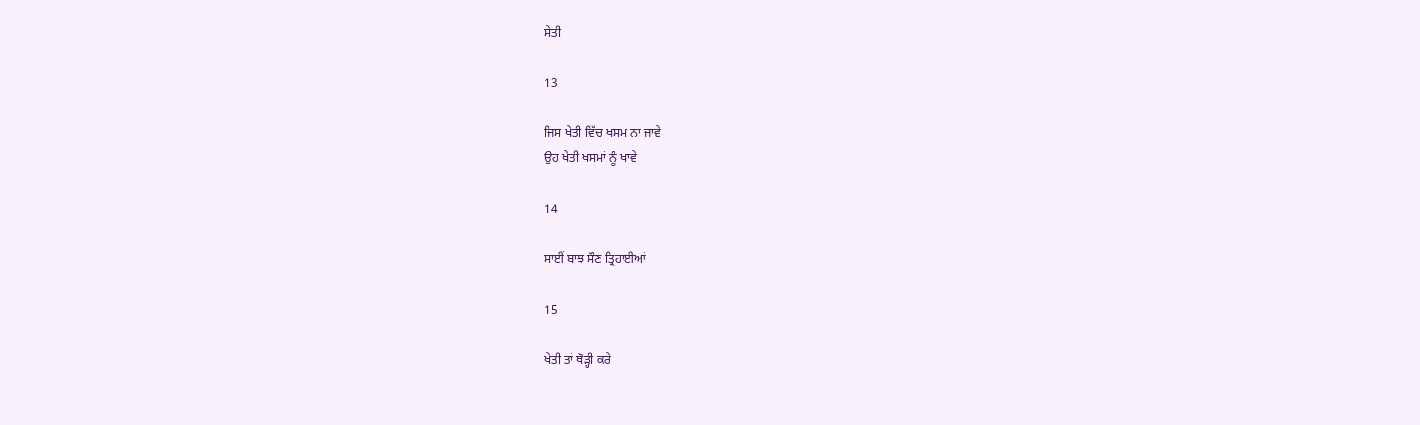ਸੇਤੀ

13

ਜਿਸ ਖੇਤੀ ਵਿੱਚ ਖਸਮ ਨਾ ਜਾਵੇ
ਉਹ ਖੇਤੀ ਖਸਮਾਂ ਨੂੰ ਖਾਵੇ

14

ਸਾਈਂ ਬਾਝ ਸੌਣ ਤ੍ਰਿਹਾਈਆਂ

15

ਖੇਤੀ ਤਾਂ ਥੋੜ੍ਹੀ ਕਰੇ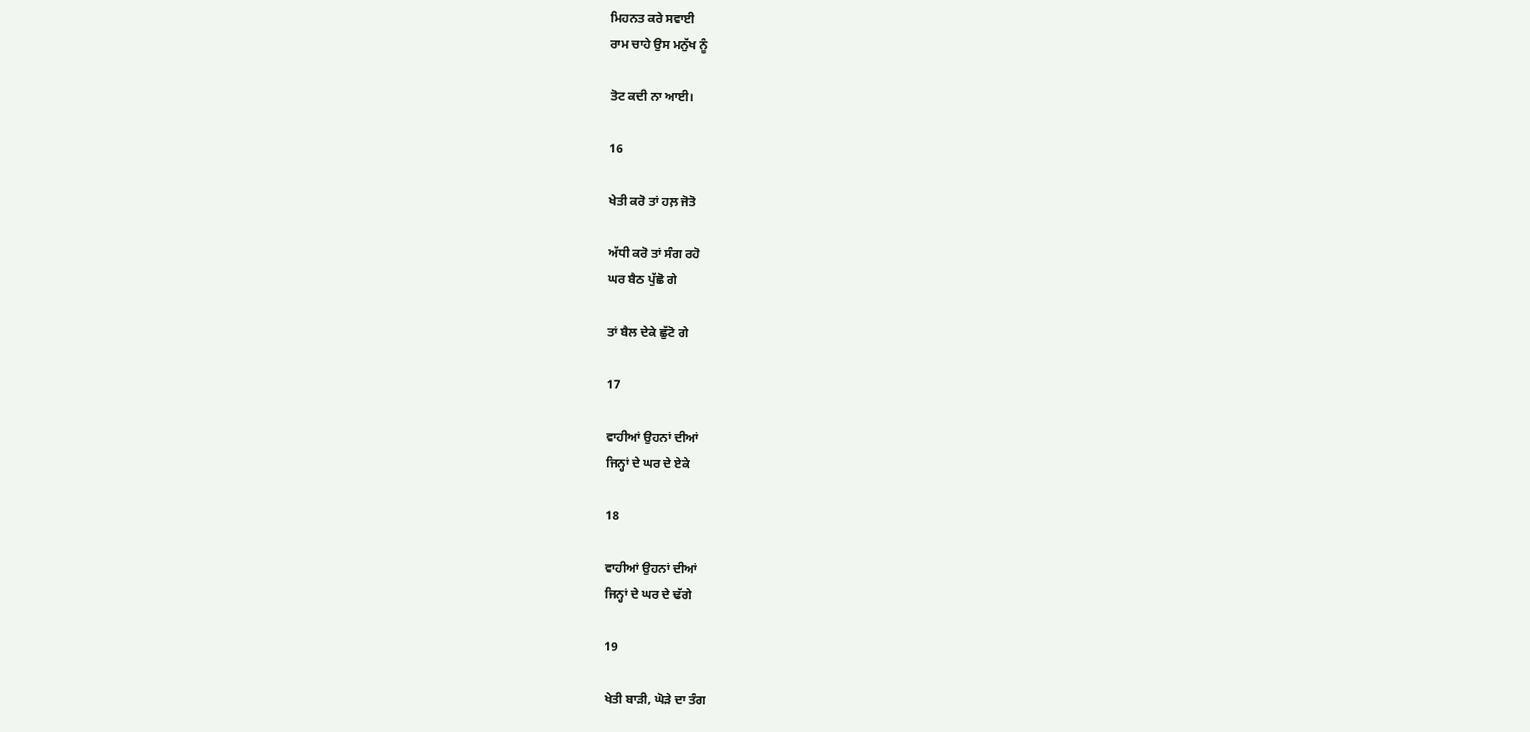ਮਿਹਨਤ ਕਰੇ ਸਵਾਈ
ਰਾਮ ਚਾਹੇ ਉਸ ਮਨੁੱਖ ਨੂੰ

ਤੋਟ ਕਦੀ ਨਾ ਆਈ।

16

ਖੇਤੀ ਕਰੋ ਤਾਂ ਹਲ਼ ਜੋਤੋ

ਅੱਧੀ ਕਰੋ ਤਾਂ ਸੰਗ ਰਹੋ
ਘਰ ਬੈਠ ਪੁੱਛੋ ਗੇ

ਤਾਂ ਬੈਲ ਦੇਕੇ ਛੁੱਟੋ ਗੇ

17

ਵਾਹੀਆਂ ਉਹਨਾਂ ਦੀਆਂ
ਜਿਨ੍ਹਾਂ ਦੇ ਘਰ ਦੇ ਏਕੇ

18

ਵਾਹੀਆਂ ਉਹਨਾਂ ਦੀਆਂ
ਜਿਨ੍ਹਾਂ ਦੇ ਘਰ ਦੇ ਢੱਗੇ

19

ਖੇਤੀ ਬਾੜੀ, ਘੋੜੇ ਦਾ ਤੰਗ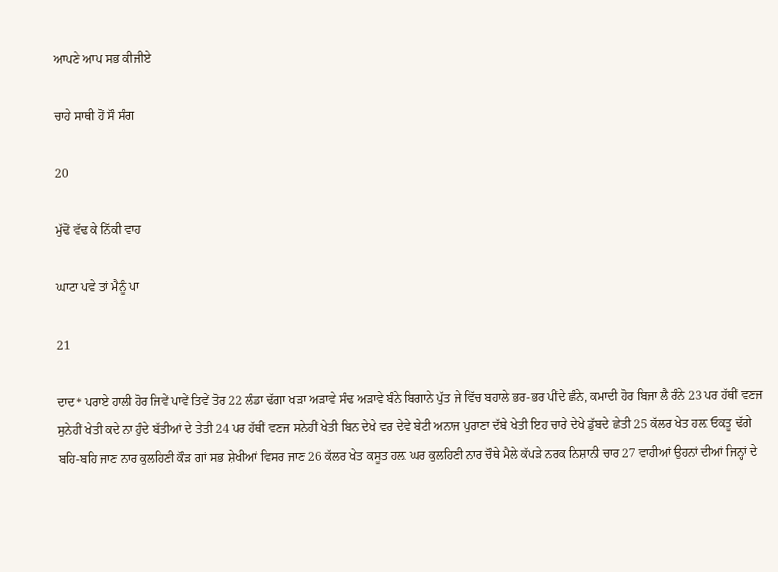ਆਪਣੇ ਆਪ ਸਭ ਕੀਜੀਏ

ਚਾਹੇ ਸਾਥੀ ਹੋਂ ਸੌ ਸੰਗ

20

ਮੁੱਢੋਂ ਵੱਢ ਕੇ ਨਿੱਕੀ ਵਾਹ

ਘਾਟਾ ਪਵੇ ਤਾਂ ਮੈਨੂੰ ਪਾ

21

ਦਾਦ* ਪਰਾਏ ਹਾਲੀ ਹੋਰ ਜਿਵੇਂ ਪਾਵੇਂ ਤਿਵੇਂ ਤੋਰ 22 ਲੰਡਾ ਢੱਗਾ ਖੜਾ ਅੜਾਵੇ ਸੰਢ ਅੜਾਵੇ ਬੰਨੇ ਬਿਗਾਨੇ ਪੁੱਤ ਜੇ ਵਿੱਚ ਬਹਾਲੇ ਭਰ-ਭਰ ਪੀਂਦੇ ਛੰਨੇ, ਕਮਾਦੀ ਹੋਰ ਬਿਜਾ ਲੈ ਰੰਨੇ 23 ਪਰ ਹੱਥੀਂ ਵਣਜ ਸੁਨੇਹੀਂ ਖੇਤੀ ਕਦੇ ਨਾ ਹੁੰਦੇ ਬੱਤੀਆਂ ਦੇ ਤੇਤੀ 24 ਪਰ ਹੱਥੀਂ ਵਣਜ ਸਨੇਹੀਂ ਖੇਤੀ ਬਿਨ ਦੇਖੇ ਵਰ ਦੇਵੇ ਬੇਟੀ ਅਨਾਜ ਪੁਰਾਣਾ ਦੱਬੇ ਖੇਤੀ ਇਹ ਚਾਰੇ ਦੇਖੇ ਡੁੱਬਦੇ ਛੇਤੀ 25 ਕੱਲਰ ਖੇਤ ਹਲ਼ ਓਕਤੂ ਢੱਗੇ ਬਹਿ-ਬਹਿ ਜਾਣ ਨਾਰ ਕੁਲਹਿਣੀ ਕੌੜ ਗਾਂ ਸਭ ਸ਼ੇਖੀਆਂ ਵਿਸਰ ਜਾਣ 26 ਕੱਲਰ ਖੇਤ ਕਸੂਤ ਹਲ਼ ਘਰ ਕੁਲਹਿਣੀ ਨਾਰ ਚੌਥੇ ਮੈਲੇ ਕੱਪੜੇ ਨਰਕ ਨਿਸ਼ਾਨੀ ਚਾਰ 27 ਵਾਹੀਆਂ ਉਹਨਾਂ ਦੀਆਂ ਜਿਨ੍ਹਾਂ ਦੇ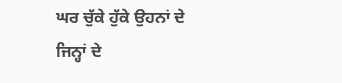ਘਰ ਚੁੱਕੇ ਹੁੱਕੇ ਉਹਨਾਂ ਦੇ ਜਿਨ੍ਹਾਂ ਦੇ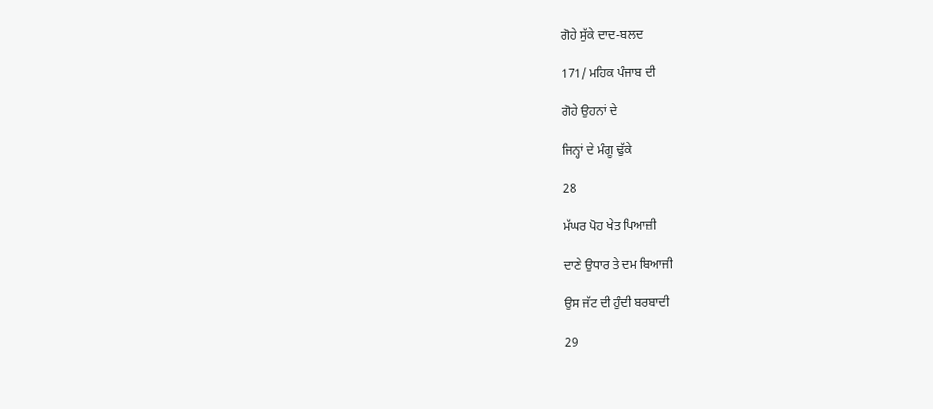ਗੋਹੇ ਸੁੱਕੇ ਦਾਦ-ਬਲਦ

171/ ਮਹਿਕ ਪੰਜਾਬ ਦੀ

ਗੋਹੇ ਉਹਨਾਂ ਦੇ

ਜਿਨ੍ਹਾਂ ਦੇ ਮੰਗੂ ਢੁੱਕੇ

28

ਮੱਘਰ ਪੋਹ ਖੇਤ ਪਿਆਜ਼ੀ

ਦਾਣੇ ਉਧਾਰ ਤੇ ਦਮ ਬਿਆਜੀ

ਉਸ ਜੱਟ ਦੀ ਹੁੰਦੀ ਬਰਬਾਦੀ

29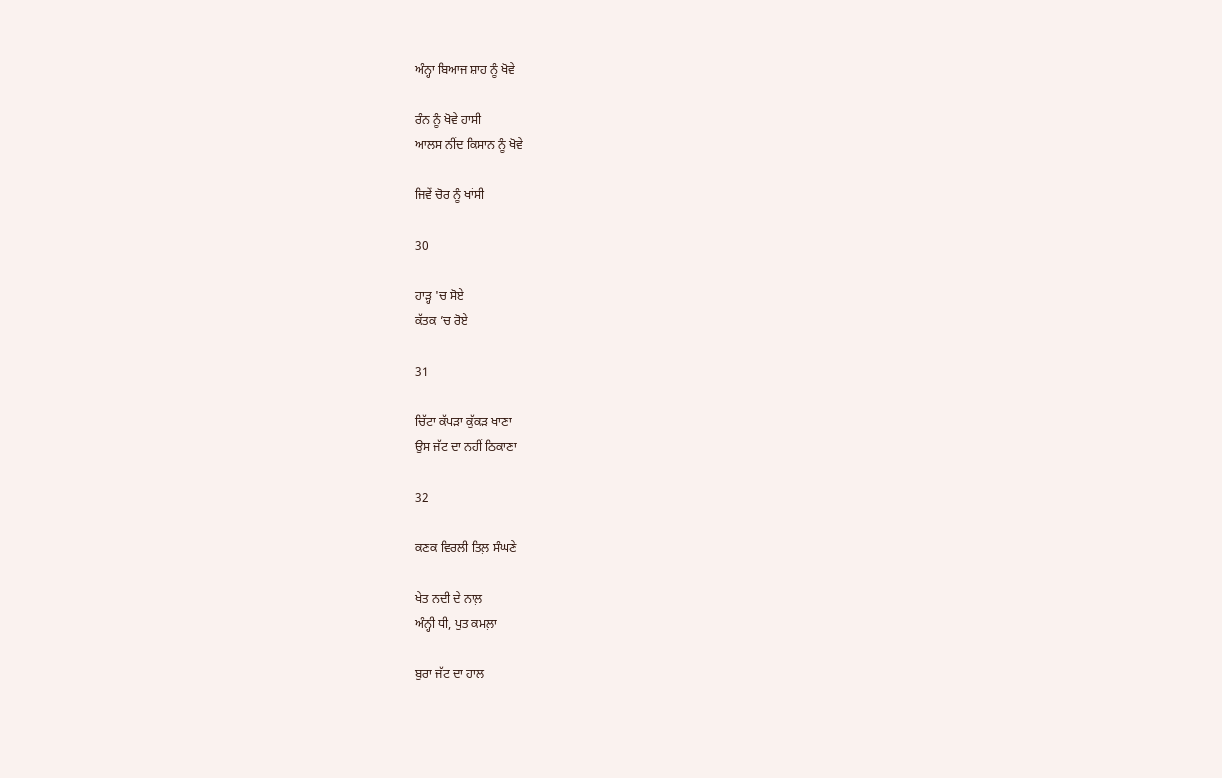ਅੰਨ੍ਹਾ ਬਿਆਜ ਸ਼ਾਹ ਨੂੰ ਖੋਵੇ

ਰੰਨ ਨੂੰ ਖੋਵੇ ਹਾਸੀ
ਆਲਸ ਨੀਂਦ ਕਿਸਾਨ ਨੂੰ ਖੋਵੇ

ਜਿਵੇਂ ਚੋਰ ਨੂੰ ਖਾਂਸੀ

30

ਹਾੜ੍ਹ 'ਚ ਸੋਏ
ਕੱਤਕ ’ਚ ਰੋਏ

31

ਚਿੱਟਾ ਕੱਪੜਾ ਕੁੱਕੜ ਖਾਣਾ
ਉਸ ਜੱਟ ਦਾ ਨਹੀਂ ਠਿਕਾਣਾ

32

ਕਣਕ ਵਿਰਲੀ ਤਿਲ਼ ਸੰਘਣੇ

ਖੇਤ ਨਦੀ ਦੇ ਨਾਲ਼
ਅੰਨ੍ਹੀ ਧੀ, ਪੁਤ ਕਮਲ਼ਾ

ਬੁਰਾ ਜੱਟ ਦਾ ਹਾਲ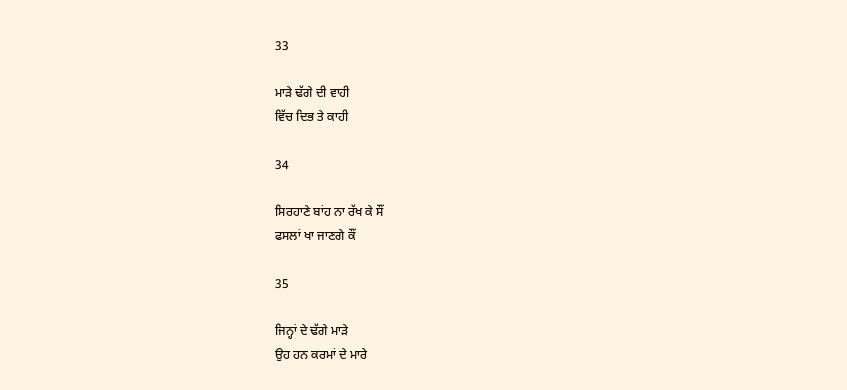33

ਮਾੜੇ ਢੱਗੇ ਦੀ ਵਾਹੀ
ਵਿੱਚ ਦਿਭ ਤੇ ਕਾਹੀ

34

ਸਿਰਹਾਣੇ ਬਾਂਹ ਨਾ ਰੱਖ ਕੇ ਸੌਂ
ਫਸਲਾਂ ਖਾ ਜਾਣਗੇ ਕੌਂ

35

ਜਿਨ੍ਹਾਂ ਦੇ ਢੱਗੇ ਮਾੜੇ
ਉਹ ਹਨ ਕਰਮਾਂ ਦੇ ਮਾਰੇ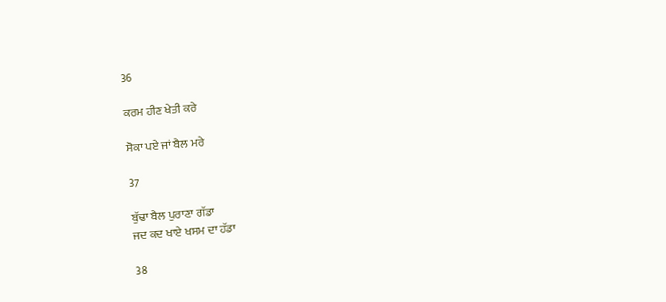36

ਕਰਮ ਹੀਣ ਖੇਤੀ ਕਰੇ

ਸੋਕਾ ਪਏ ਜਾਂ ਬੈਲ ਮਰੇ

37

ਬੁੱਢਾ ਬੈਲ ਪੁਰਾਣਾ ਗੱਡਾ
ਜਦ ਕਦ ਖਾਏ ਖਸਮ ਦਾ ਹੱਡਾ

38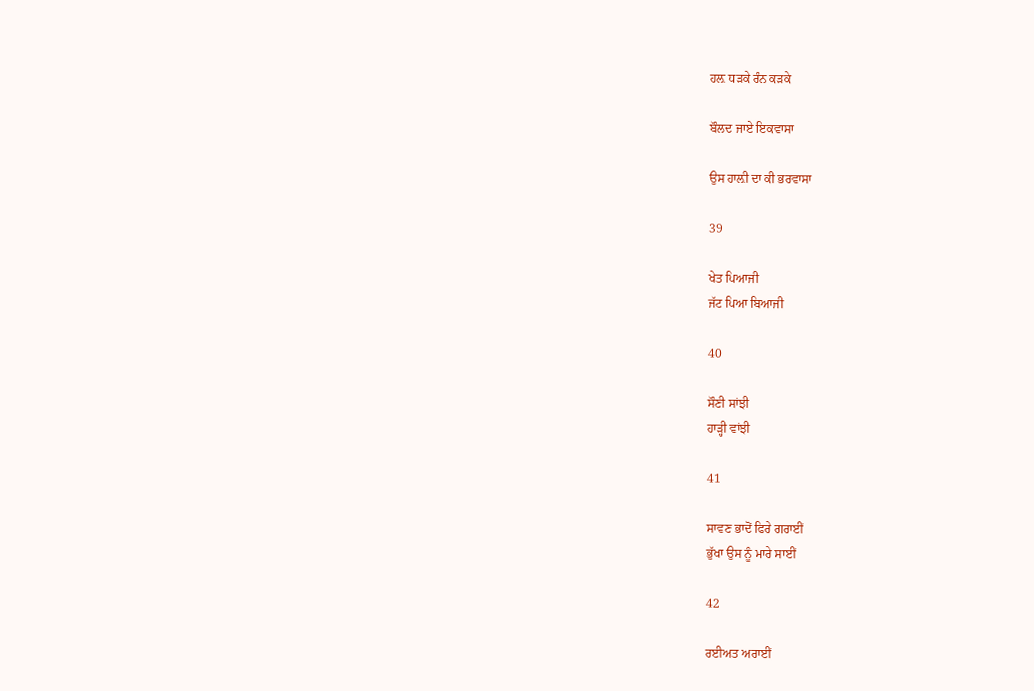ਹਲ਼ ਧੜਕੇ ਰੰਨ ਕੜਕੇ

ਬੌਲਦ ਜਾਏ ਇਕਵਾਸਾ

ਉਸ ਹਾਲ਼ੀ ਦਾ ਕੀ ਭਰਵਾਸਾ

39

ਖੇਤ ਪਿਆਜੀ
ਜੱਟ ਪਿਆ ਬਿਆਜੀ

40

ਸੌਣੀ ਸਾਂਝੀ
ਹਾੜ੍ਹੀ ਵਾਂਝੀ

41

ਸਾਵਣ ਭਾਦੋਂ ਫਿਰੇ ਗਰਾਈਂ
ਭੁੱਖਾ ਉਸ ਨੂੰ ਮਾਰੇ ਸਾਈਂ

42

ਰਈਅਤ ਅਰਾਈਂ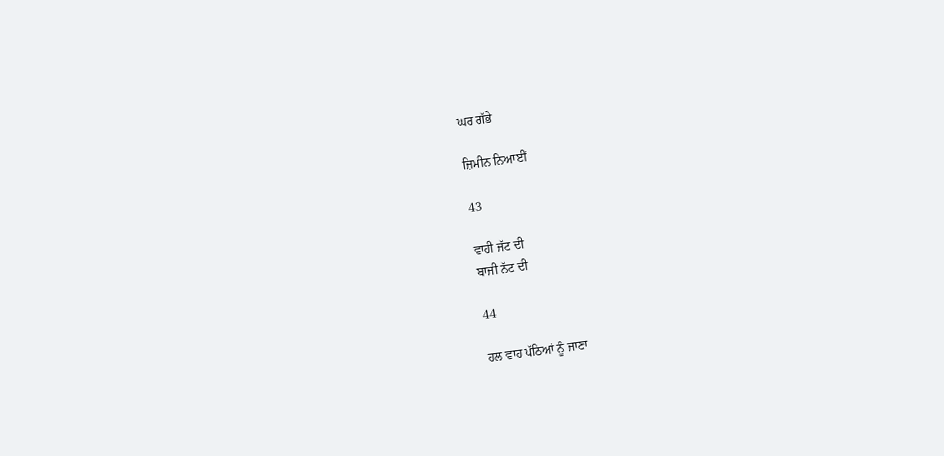ਘਰ ਗੱਭੇ

ਜ਼ਿਮੀਨ ਨਿਆਈਂ

43

ਵਾਹੀ ਜੱਟ ਦੀ
ਬਾਜੀ ਨੱਟ ਦੀ

44

ਹਲ ਵਾਹ ਪੱਠਿਆਂ ਨੂੰ ਜਾਣਾ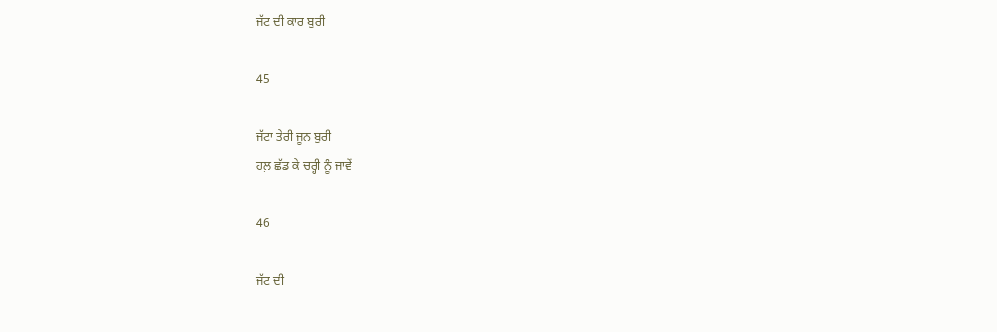ਜੱਟ ਦੀ ਕਾਰ ਬੁਰੀ

45

ਜੱਟਾ ਤੇਰੀ ਜੂਨ ਬੁਰੀ
ਹਲ਼ ਛੱਡ ਕੇ ਚਰ੍ਹੀ ਨੂੰ ਜਾਵੇਂ

46

ਜੱਟ ਦੀ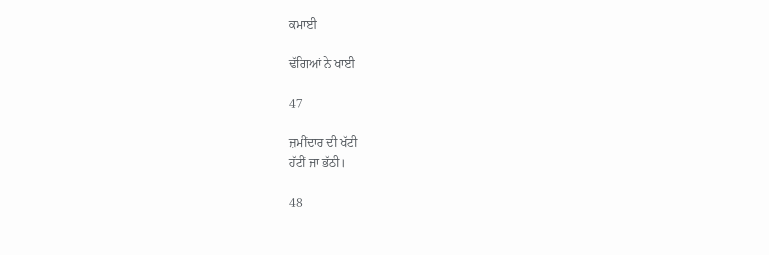ਕਮਾਈ

ਢੱਗਿਆਂ ਨੇ ਖਾਈ

47

ਜ਼ਮੀਂਦਾਰ ਦੀ ਖੱਟੀ
ਹੱਟੀਂ ਜਾ ਭੱਠੀ।

48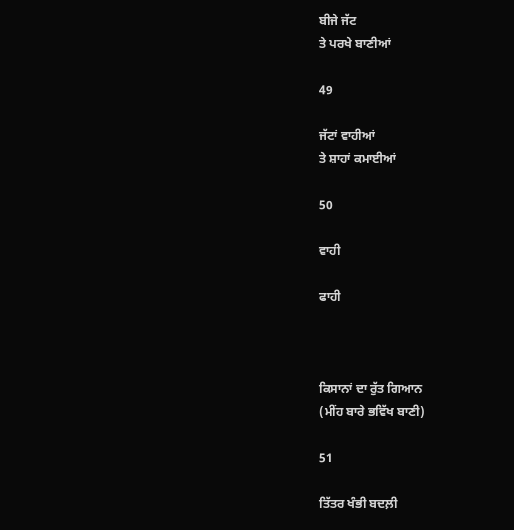ਬੀਜੇ ਜੱਟ
ਤੇ ਪਰਖੇ ਬਾਣੀਆਂ

49

ਜੱਟਾਂ ਵਾਹੀਆਂ
ਤੇ ਸ਼ਾਹਾਂ ਕਮਾਈਆਂ

50

ਵਾਹੀ

ਫਾਹੀ



ਕਿਸਾਨਾਂ ਦਾ ਰੁੱਤ ਗਿਆਨ
(ਮੀਂਹ ਬਾਰੇ ਭਵਿੱਖ ਬਾਣੀ)

51

ਤਿੱਤਰ ਖੰਭੀ ਬਦਲ਼ੀ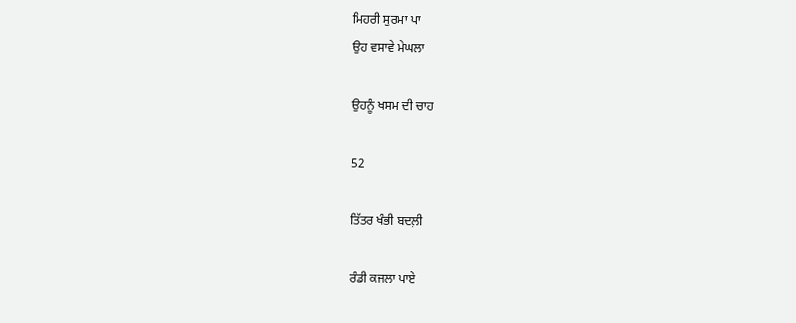ਮਿਹਰੀ ਸੁਰਮਾ ਪਾ
ਉਹ ਵਸਾਵੇ ਮੇਘਲਾ

ਉਹਨੂੰ ਖਸਮ ਦੀ ਚਾਹ

52

ਤਿੱਤਰ ਖੰਭੀ ਬਦਲ਼ੀ

ਰੰਡੀ ਕਜਲਾ ਪਾਏ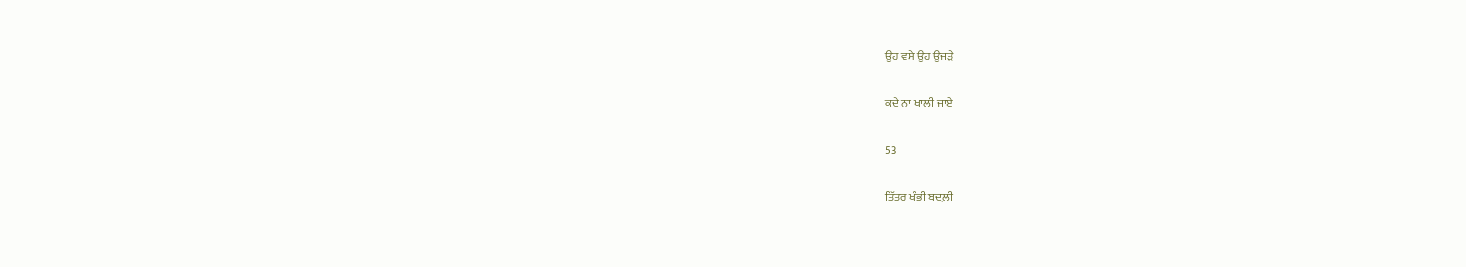ਉਹ ਵਸੇ ਉਹ ਉਜੜੇ

ਕਦੇ ਨਾ ਖਾਲੀ ਜਾਏ

53

ਤਿੱਤਰ ਖੰਭੀ ਬਦਲ਼ੀ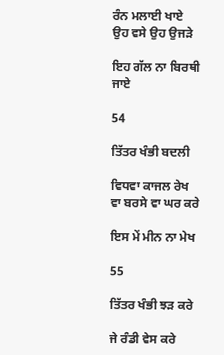ਰੰਨ ਮਲਾਈ ਖਾਏ
ਉਹ ਵਸੇ ਉਹ ਉਜੜੇ

ਇਹ ਗੱਲ ਨਾ ਬਿਰਥੀ ਜਾਏ

54

ਤਿੱਤਰ ਖੰਭੀ ਬਦਲੀ

ਵਿਧਵਾ ਕਾਜਲ ਰੇਖ
ਵਾ ਬਰਸੇ ਵਾ ਘਰ ਕਰੇ

ਇਸ ਮੇਂ ਮੀਨ ਨਾ ਮੇਖ

55

ਤਿੱਤਰ ਖੰਭੀ ਝੜ ਕਰੇ

ਜੇ ਰੰਡੀ ਵੇਸ ਕਰੇ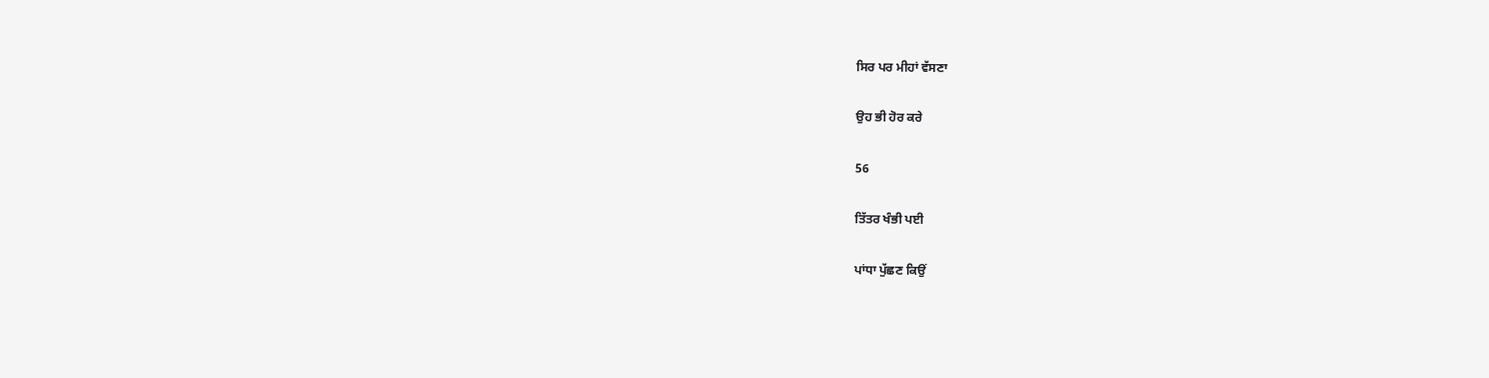ਸਿਰ ਪਰ ਮੀਹਾਂ ਵੱਸਣਾ

ਉਹ ਭੀ ਹੋਰ ਕਰੇ

56

ਤਿੱਤਰ ਖੰਭੀ ਪਈ

ਪਾਂਧਾ ਪੁੱਛਣ ਕਿਉਂ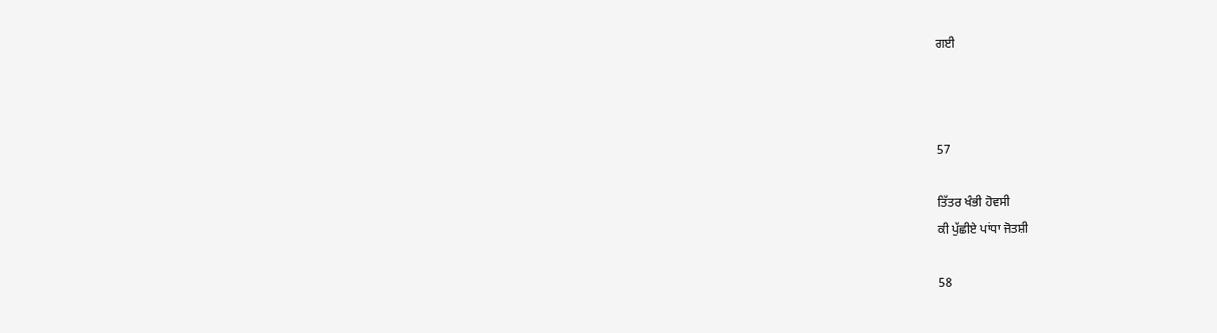ਗਈ



57

ਤਿੱਤਰ ਖੰਭੀ ਹੋਵਸੀ
ਕੀ ਪੁੱਛੀਏ ਪਾਂਧਾ ਜੋਤਸ਼ੀ

58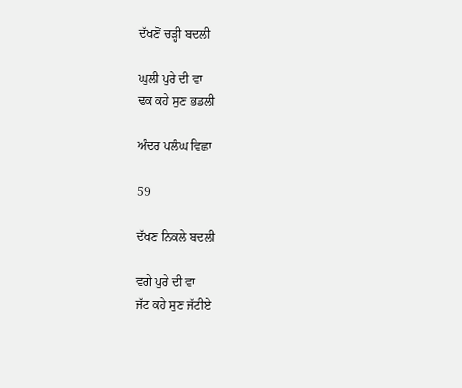ਦੱਖਣੋਂ ਚੜ੍ਹੀ ਬਦਲੀ

ਘੁਲੀ ਪੁਰੇ ਦੀ ਵਾ
ਢਕ ਕਹੇ ਸੁਣ ਭਡਲੀ

ਅੰਦਰ ਪਲੰਘ ਵਿਛਾ

59

ਦੱਖਣ ਨਿਕਲੇ ਬਦਲੀ

ਵਗੇ ਪੁਰੇ ਦੀ ਵਾ
ਜੱਟ ਕਹੇ ਸੁਣ ਜੱਟੀਏ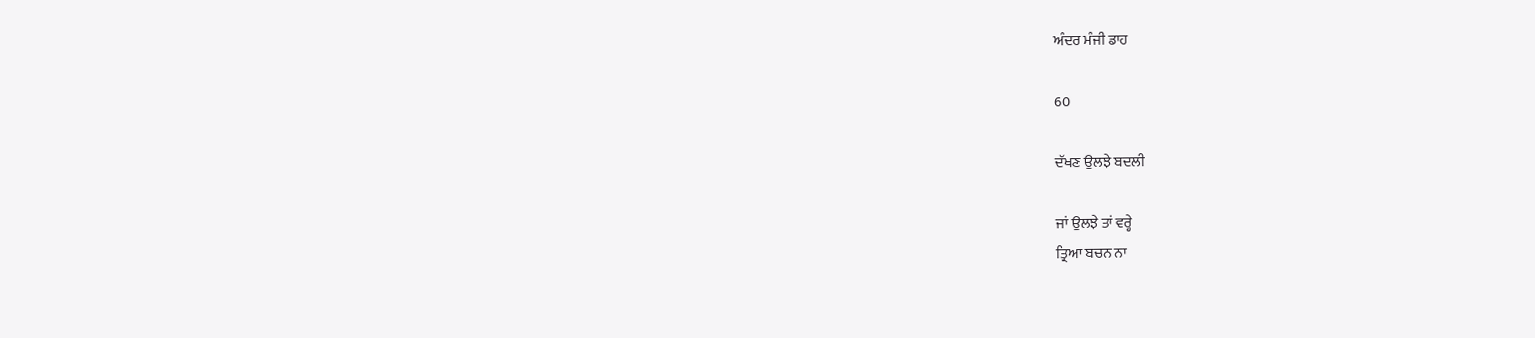ਅੰਦਰ ਮੰਜੀ ਡਾਹ

60

ਦੱਖਣ ਉਲਝੇ ਬਦਲੀ

ਜਾਂ ਉਲਝੇ ਤਾਂ ਵਰ੍ਹੇ
ਤ੍ਰਿਆ ਬਚਨ ਨਾ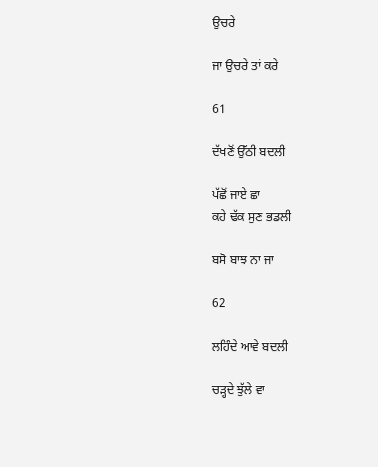ਉਚਰੇ

ਜਾ ਉਚਰੇ ਤਾਂ ਕਰੇ

61

ਦੱਖਣੋਂ ਉੱਠੀ ਬਦਲੀ

ਪੱਛੋਂ ਜਾਏ ਛਾ
ਕਹੇ ਢੱਕ ਸੁਣ ਭਡਲੀ

ਬਸੋ ਬਾਝ ਨਾ ਜਾ

62

ਲਹਿੰਦੇ ਆਵੇ ਬਦਲੀ

ਚੜ੍ਹਦੇ ਝੁੱਲੇ ਵਾ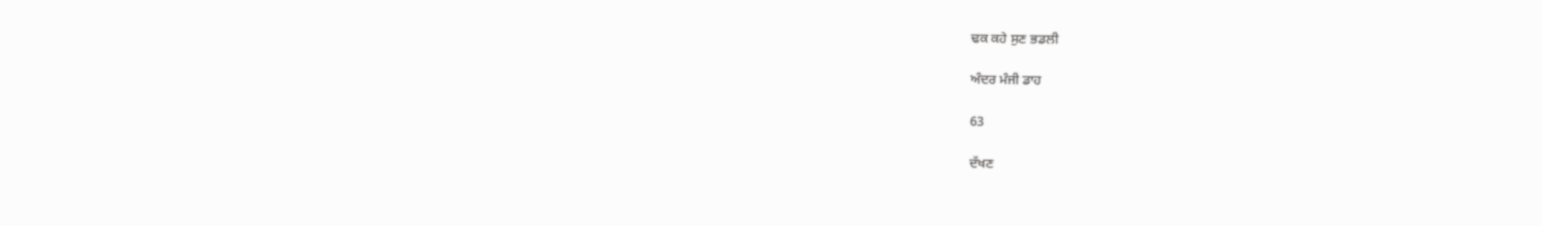ਢਕ ਕਹੇ ਸੁਣ ਭਡਲੀ

ਅੰਦਰ ਮੰਜੀ ਡਾਹ

63

ਦੱਖਣ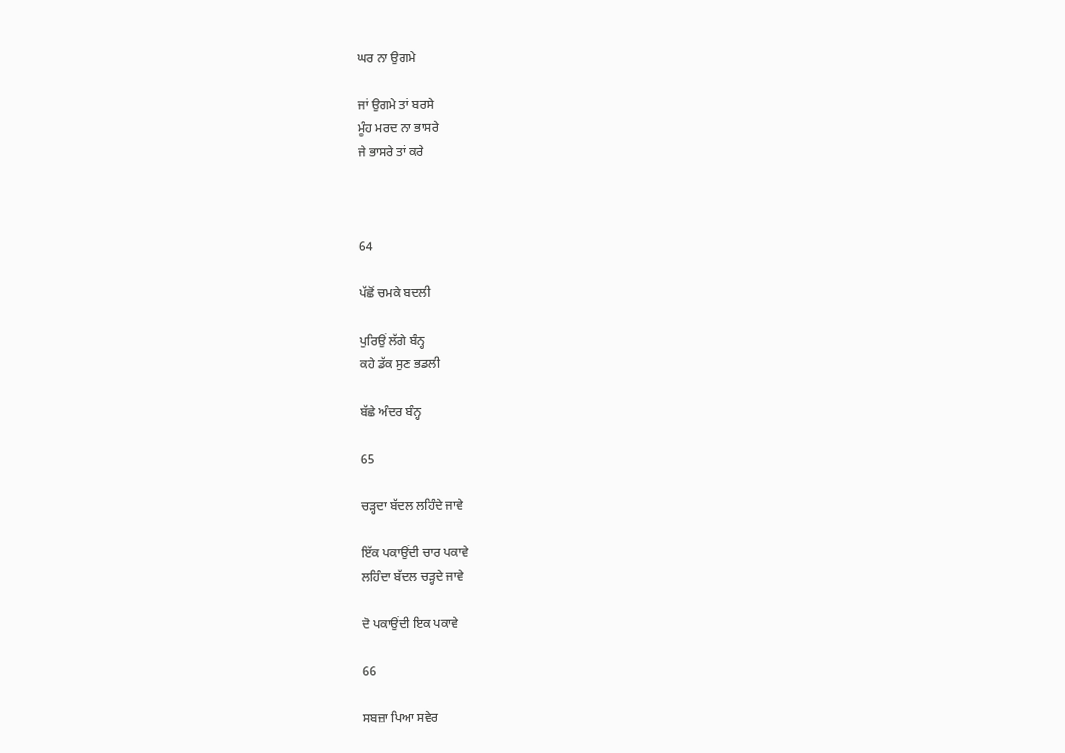ਘਰ ਨਾ ਉਗਮੇ

ਜਾਂ ਉਗਮੇ ਤਾਂ ਬਰਸੇ
ਮੂੰਹ ਮਰਦ ਨਾ ਭਾਸਰੇ
ਜੇ ਭਾਸਰੇ ਤਾਂ ਕਰੇ



64

ਪੱਛੋਂ ਚਮਕੇ ਬਦਲੀ

ਪੁਰਿਉਂ ਲੱਗੇ ਬੰਨ੍ਹ
ਕਹੇ ਡੱਕ ਸੁਣ ਭਡਲੀ

ਬੱਛੇ ਅੰਦਰ ਬੰਨ੍ਹ

65

ਚੜ੍ਹਦਾ ਬੱਦਲ ਲਹਿੰਦੇ ਜਾਵੇ

ਇੱਕ ਪਕਾਉਂਦੀ ਚਾਰ ਪਕਾਵੇ
ਲਹਿੰਦਾ ਬੱਦਲ ਚੜ੍ਹਦੇ ਜਾਵੇ

ਦੋ ਪਕਾਉਂਦੀ ਇਕ ਪਕਾਵੇ

66

ਸਬਜ਼ਾ ਪਿਆ ਸਵੇਰ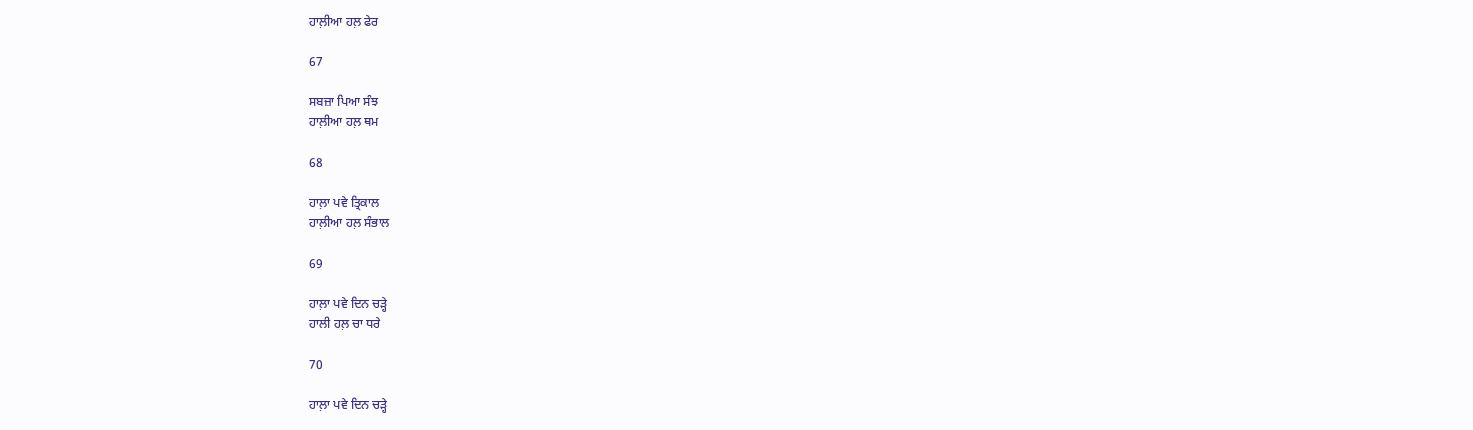ਹਾਲ਼ੀਆ ਹਲ਼ ਫੇਰ

67

ਸਬਜ਼ਾ ਪਿਆ ਸੰਝ
ਹਾਲ਼ੀਆ ਹਲ਼ ਥਮ

68

ਹਾਲ਼ਾ ਪਵੇ ਤ੍ਰਿਕਾਲ
ਹਾਲ਼ੀਆ ਹਲ਼ ਸੰਭਾਲ

69

ਹਾਲ਼ਾ ਪਵੇ ਦਿਨ ਚੜ੍ਹੇ
ਹਾਲੀ ਹਲ਼ ਚਾ ਧਰੇ

70

ਹਾਲ਼ਾ ਪਵੇ ਦਿਨ ਚੜ੍ਹੇ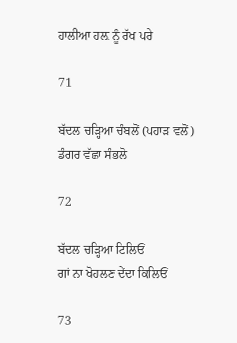ਹਾਲੀਆ ਹਲ਼ ਨੂੰ ਰੱਖ ਪਰੇ

71

ਬੱਦਲ ਚੜ੍ਹਿਆ ਚੰਬਲੋਂ (ਪਹਾੜ ਵਲੋਂ)
ਡੰਗਰ ਵੱਛਾ ਸੰਭਲੋ

72

ਬੱਦਲ ਚੜ੍ਹਿਆ ਟਿਲਿਓਂ
ਗਾਂ ਨਾ ਖੋਹਲਣ ਦੇਂਦਾ ਕਿਲਿਓਂ

73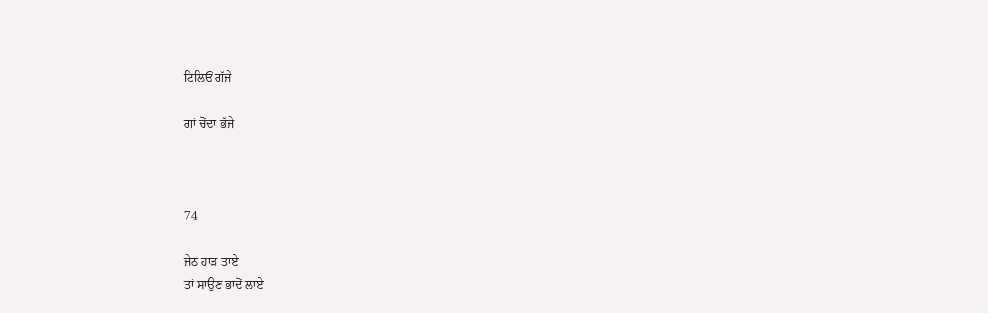ਟਿਲਿਓਂ ਗੱਜੇ

ਗਾਂ ਚੋਂਦਾ ਭੱਜੇ



74

ਜੇਠ ਹਾੜ ਤਾਏ
ਤਾਂ ਸਾਉਣ ਭਾਦੋਂ ਲਾਏ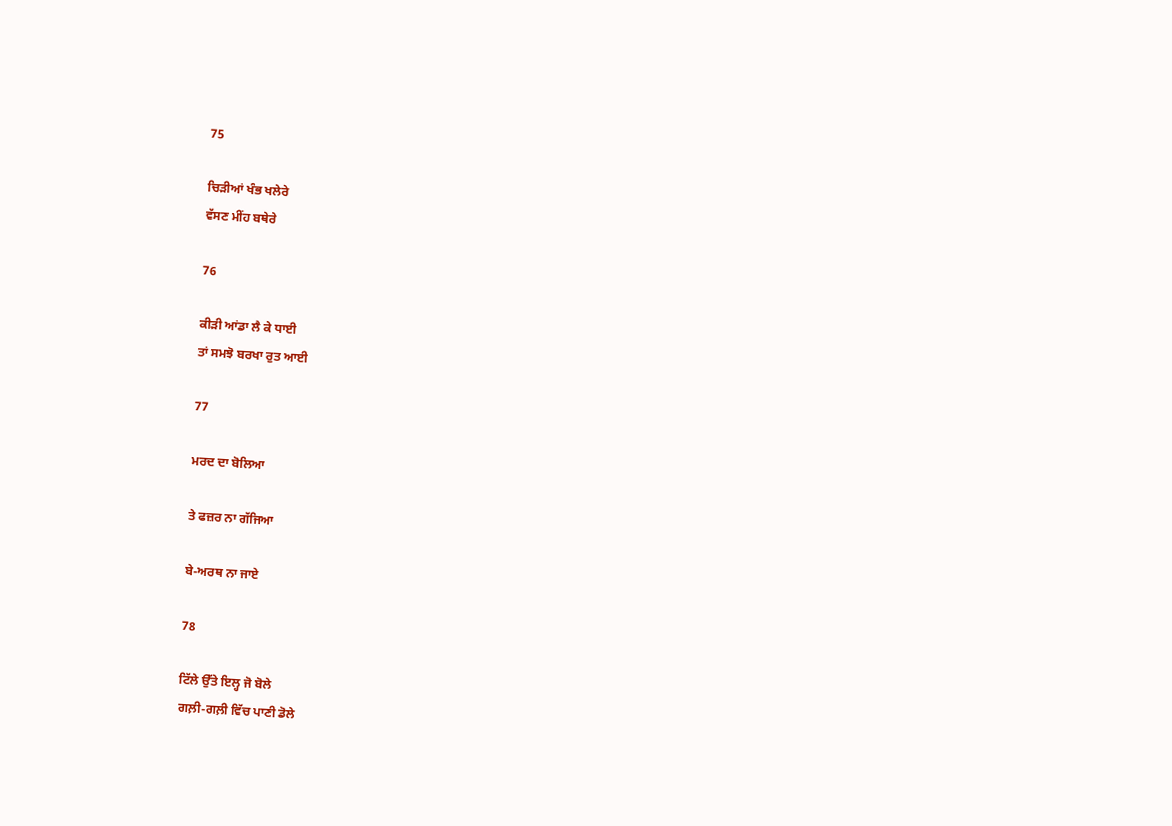75

ਚਿੜੀਆਂ ਖੰਭ ਖਲੇਰੇ
ਵੱਸਣ ਮੀਂਹ ਬਥੇਰੇ

76

ਕੀੜੀ ਆਂਡਾ ਲੈ ਕੇ ਧਾਈ
ਤਾਂ ਸਮਝੋ ਬਰਖਾ ਰੁਤ ਆਈ

77

ਮਰਦ ਦਾ ਬੋਲਿਆ

ਤੇ ਫਜ਼ਰ ਨਾ ਗੱਜਿਆ

ਬੇ-ਅਰਥ ਨਾ ਜਾਏ

78

ਟਿੱਲੇ ਉੱਤੇ ਇਲ੍ਹ ਜੋ ਬੋਲੇ
ਗਲ਼ੀ-ਗਲ਼ੀ ਵਿੱਚ ਪਾਣੀ ਡੋਲੇ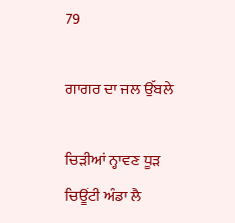79

ਗਾਗਰ ਦਾ ਜਲ ਉੱਬਲੇ

ਚਿੜੀਆਂ ਨ੍ਹਾਵਣ ਧੂੜ
ਚਿਊਂਟੀ ਅੰਡਾ ਲੈ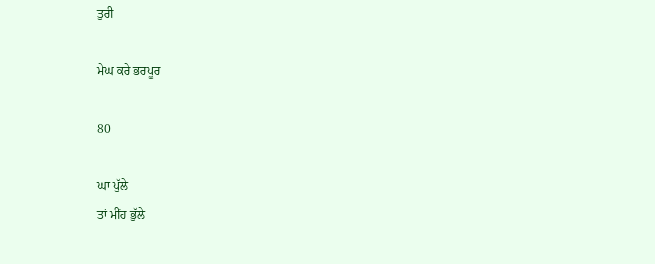ਤੁਰੀ

ਮੇਘ ਕਰੇ ਭਰਪੂਰ

80

ਘਾ ਪੁੱਲੇ
ਤਾਂ ਮੀਂਹ ਭੁੱਲੇ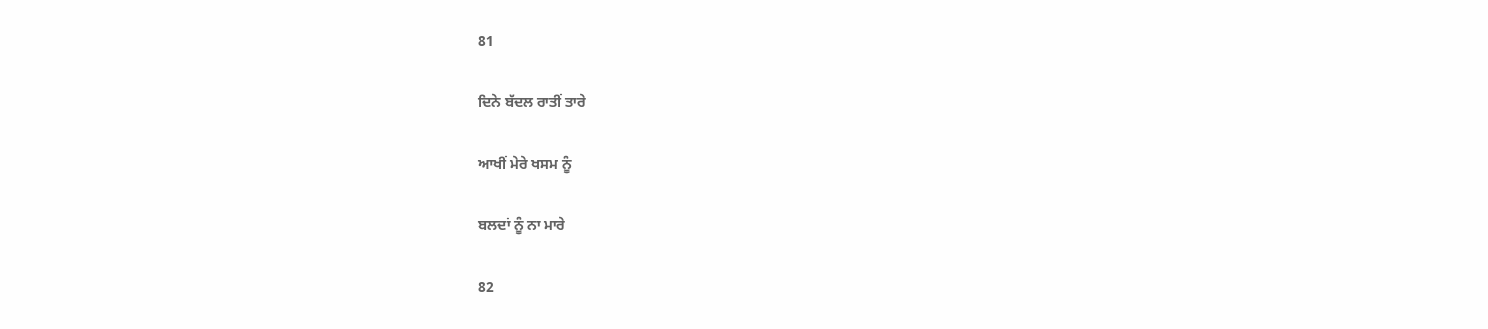81

ਦਿਨੇ ਬੱਦਲ ਰਾਤੀਂ ਤਾਰੇ

ਆਖੀਂ ਮੇਰੇ ਖਸਮ ਨੂੰ

ਬਲਦਾਂ ਨੂੰ ਨਾ ਮਾਰੇ

82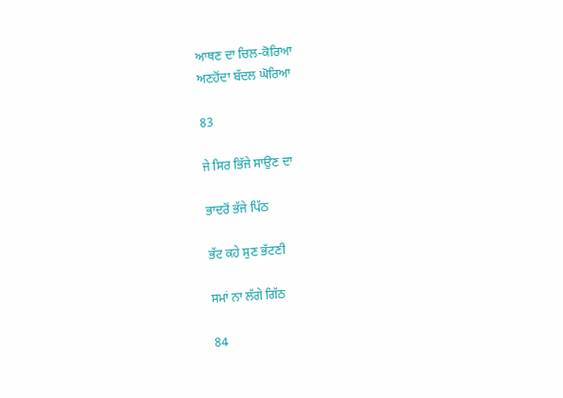ਆਥਣ ਦਾ ਚਿਲ-ਕੋਰਿਆ
ਅਣਹੋਂਦਾ ਬੱਦਲ ਘੋਰਿਆ

83

ਜੇ ਸਿਰ ਭਿੱਜੇ ਸਾਉਣ ਦਾ

ਭਾਦਰੋਂ ਭੱਜੇ ਪਿੱਠ

ਭੱਟ ਕਹੇ ਸੁਣ ਭੱਟਣੀ

ਸਮਾਂ ਨਾ ਲੱਗੇ ਗਿੱਠ

84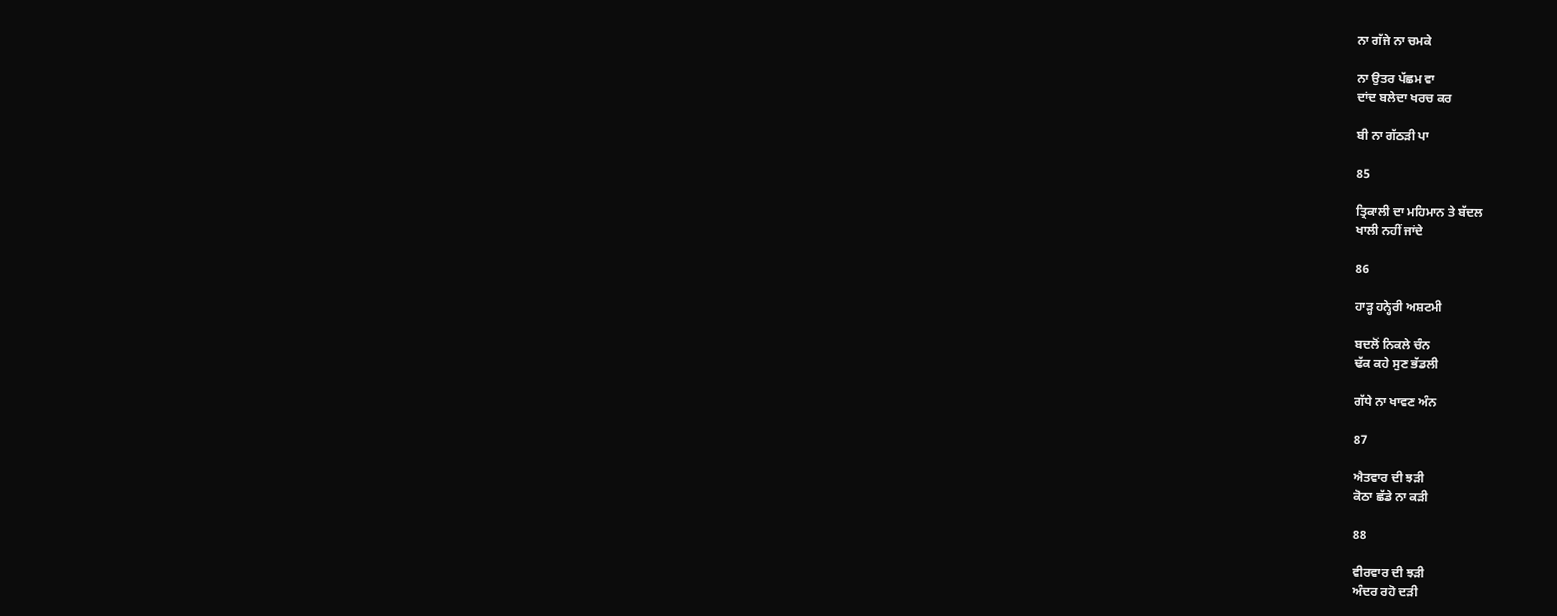ਨਾ ਗੱਜੇ ਨਾ ਚਮਕੇ

ਨਾ ਉਤਰ ਪੱਛਮ ਵਾ
ਦਾਂਦ ਬਲੇਦਾ ਖਰਚ ਕਰ

ਬੀ ਨਾ ਗੱਠੜੀ ਪਾ

85

ਤ੍ਰਿਕਾਲੀ ਦਾ ਮਹਿਮਾਨ ਤੇ ਬੱਦਲ
ਖਾਲੀ ਨਹੀਂ ਜਾਂਦੇ

86

ਹਾੜ੍ਹ ਹਨ੍ਹੇਰੀ ਅਸ਼ਟਮੀ

ਬਦਲੋਂ ਨਿਕਲੇ ਚੰਨ
ਢੱਕ ਕਹੇ ਸੁਣ ਭੱਡਲੀ

ਗੱਧੇ ਨਾ ਖਾਵਣ ਅੰਨ

87

ਐਤਵਾਰ ਦੀ ਝੜੀ
ਕੋਠਾ ਛੱਡੇ ਨਾ ਕੜੀ

88

ਵੀਰਵਾਰ ਦੀ ਝੜੀ
ਅੰਦਰ ਰਹੋ ਦੜੀ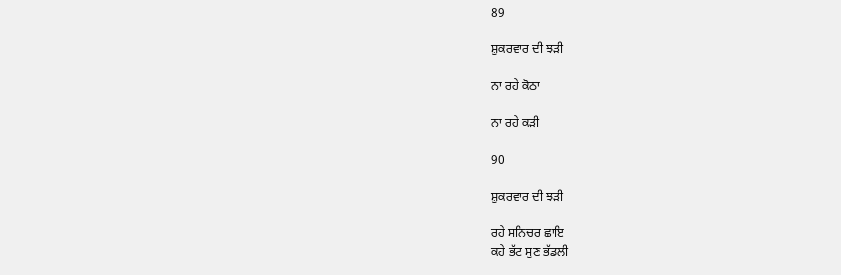89

ਸ਼ੁਕਰਵਾਰ ਦੀ ਝੜੀ

ਨਾ ਰਹੇ ਕੋਠਾ

ਨਾ ਰਹੇ ਕੜੀ

90

ਸ਼ੁਕਰਵਾਰ ਦੀ ਝੜੀ

ਰਹੇ ਸਨਿਚਰ ਛਾਇ
ਕਹੇ ਭੱਟ ਸੁਣ ਭੱਡਲੀ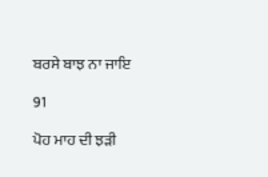ਬਰਸੇ ਬਾਝ ਨਾ ਜਾਇ

91

ਪੋਹ ਮਾਹ ਦੀ ਝੜੀ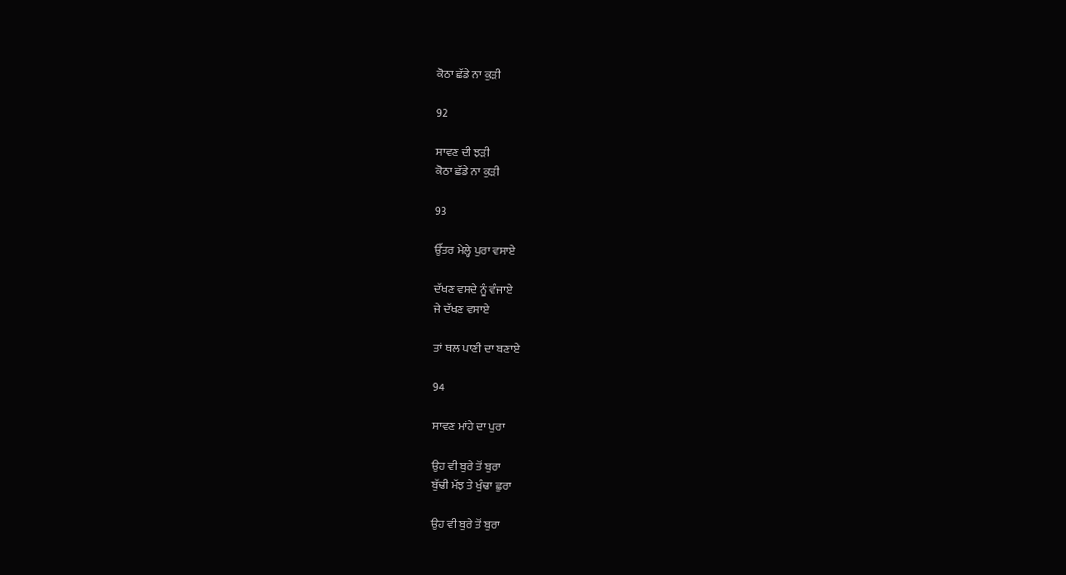ਕੋਠਾ ਛੱਡੇ ਨਾ ਕੁੜੀ

92

ਸਾਵਣ ਦੀ ਝੜੀ
ਕੋਠਾ ਛੱਡੇ ਨਾ ਕੁੜੀ

93

ਉੱਤਰ ਮੇਲ੍ਹੇ ਪੁਰਾ ਵਸਾਏ

ਦੱਖਣ ਵਸਦੇ ਨੂੰ ਵੰਜਾਏ
ਜੇ ਦੱਖਣ ਵਸਾਏ

ਤਾਂ ਥਲ ਪਾਣੀ ਦਾ ਬਣਾਏ

94

ਸਾਵਣ ਮਾਂਹੇ ਦਾ ਪੁਰਾ

ਉਹ ਵੀ ਬੁਰੇ ਤੋਂ ਬੁਰਾ
ਬੁੱਢੀ ਮੱਝ ਤੇ ਖੁੰਢਾ ਛੁਰਾ

ਉਹ ਵੀ ਬੁਰੇ ਤੋਂ ਬੁਰਾ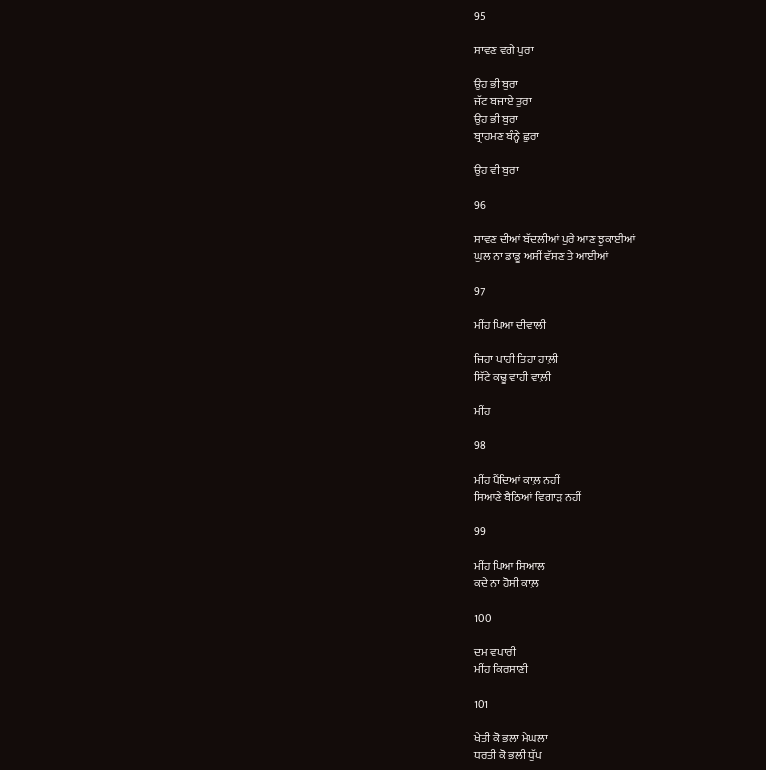95

ਸਾਵਣ ਵਗੇ ਪੁਰਾ

ਉਹ ਭੀ ਬੁਰਾ
ਜੱਟ ਬਜਾਏ ਤੁਰਾ
ਉਹ ਭੀ ਬੁਰਾ
ਬ੍ਰਾਹਮਣ ਬੰਨ੍ਹੇ ਛੁਰਾ

ਉਹ ਵੀ ਬੁਰਾ

96

ਸਾਵਣ ਦੀਆਂ ਬੱਦਲੀਆਂ ਪੁਰੇ ਆਣ ਝੁਕਾਈਆਂ
ਘੁਲ ਨਾ ਡਾਡੂ ਅਸੀਂ ਵੱਸਣ ਤੇ ਆਈਆਂ

97

ਮੀਂਹ ਪਿਆ ਦੀਵਾਲੀ

ਜਿਹਾ ਪਾਹੀ ਤਿਹਾ ਹਾਲ਼ੀ
ਸਿੱਟੇ ਕਢੂ ਵਾਹੀ ਵਾਲ਼ੀ

ਮੀਂਹ

98

ਮੀਂਹ ਪੈਂਦਿਆਂ ਕਾਲ਼ ਨਹੀਂ
ਸਿਆਣੇ ਬੈਠਿਆਂ ਵਿਗਾੜ ਨਹੀਂ

99

ਮੀਂਹ ਪਿਆ ਸਿਆਲ
ਕਦੇ ਨਾ ਹੋਸੀ ਕਾਲ਼

100

ਦਮ ਵਪਾਰੀ
ਮੀਂਹ ਕਿਰਸਾਣੀ

101

ਖੇਤੀ ਕੋ ਭਲਾ ਮੇਘਲਾ
ਧਰਤੀ ਕੋ ਭਲੀ ਧੁੱਪ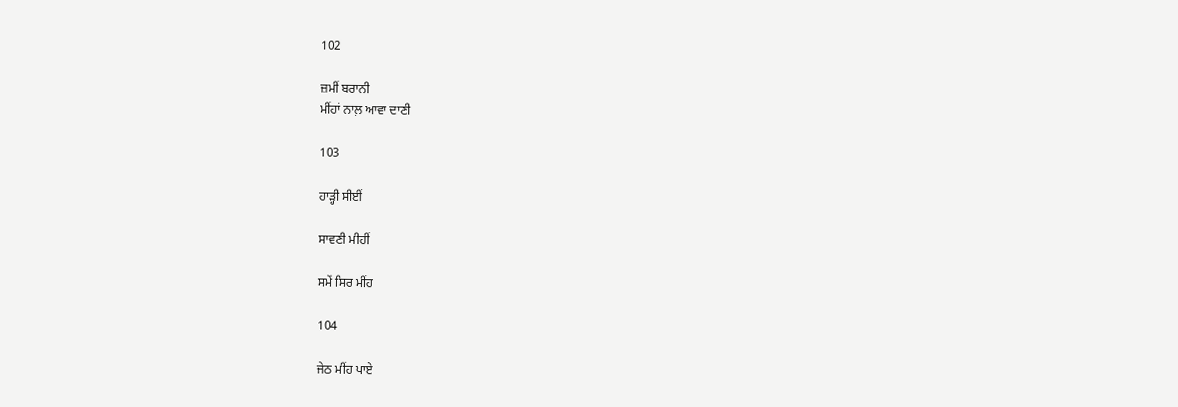102

ਜ਼ਮੀਂ ਬਰਾਨੀ
ਮੀਂਹਾਂ ਨਾਲ਼ ਆਵਾ ਦਾਣੀ

103

ਹਾੜ੍ਹੀ ਸੀਈਂ

ਸਾਵਣੀ ਮੀਹੀਂ

ਸਮੇਂ ਸਿਰ ਮੀਂਹ

104

ਜੇਠ ਮੀਂਹ ਪਾਏ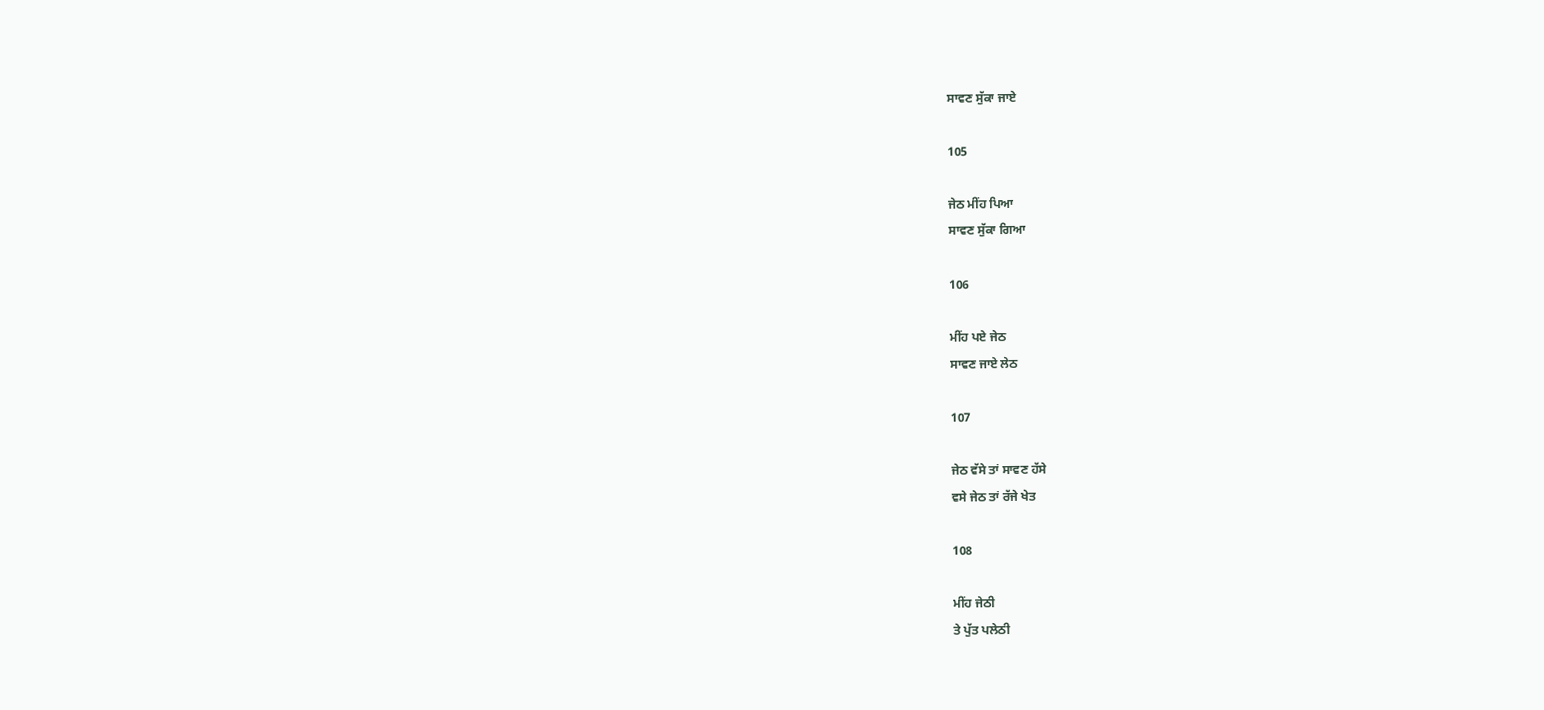ਸਾਵਣ ਸੁੱਕਾ ਜਾਏ

105

ਜੇਠ ਮੀਂਹ ਪਿਆ
ਸਾਵਣ ਸੁੱਕਾ ਗਿਆ

106

ਮੀਂਹ ਪਏ ਜੇਠ
ਸਾਵਣ ਜਾਏ ਲੇਠ

107

ਜੇਠ ਵੱਸੇ ਤਾਂ ਸਾਵਣ ਹੱਸੇ
ਵਸੇ ਜੇਠ ਤਾਂ ਰੱਜੇ ਖੇਤ

108

ਮੀਂਹ ਜੇਠੀ
ਤੇ ਪੁੱਤ ਪਲੇਠੀ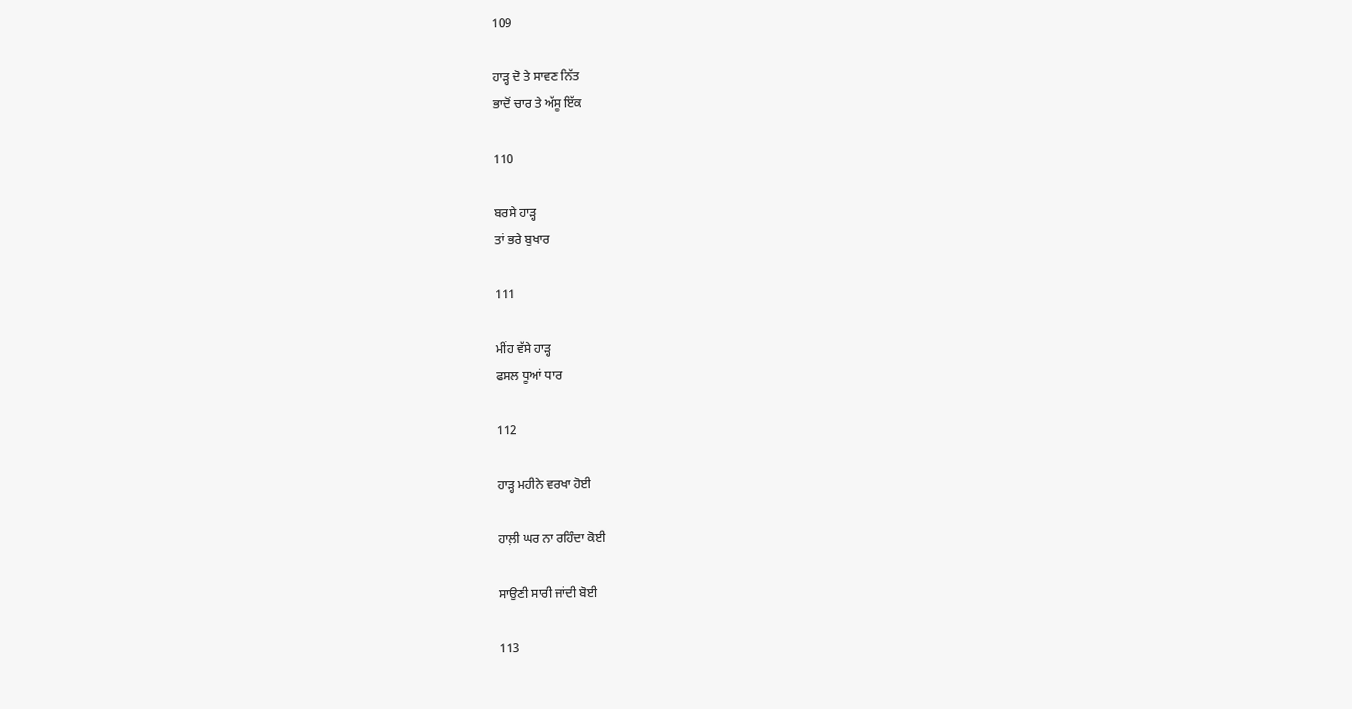109

ਹਾੜ੍ਹ ਦੋ ਤੇ ਸਾਵਣ ਨਿੱਤ
ਭਾਦੋਂ ਚਾਰ ਤੇ ਅੱਸੂ ਇੱਕ

110

ਬਰਸੇ ਹਾੜ੍ਹ
ਤਾਂ ਭਰੇ ਬੁਖਾਰ

111

ਮੀਂਹ ਵੱਸੇ ਹਾੜ੍ਹ
ਫਸਲ ਧੂਆਂ ਧਾਰ

112

ਹਾੜ੍ਹ ਮਹੀਨੇ ਵਰਖਾ ਹੋਈ

ਹਾਲ਼ੀ ਘਰ ਨਾ ਰਹਿੰਦਾ ਕੋਈ

ਸਾਉਣੀ ਸਾਰੀ ਜਾਂਦੀ ਬੋਈ

113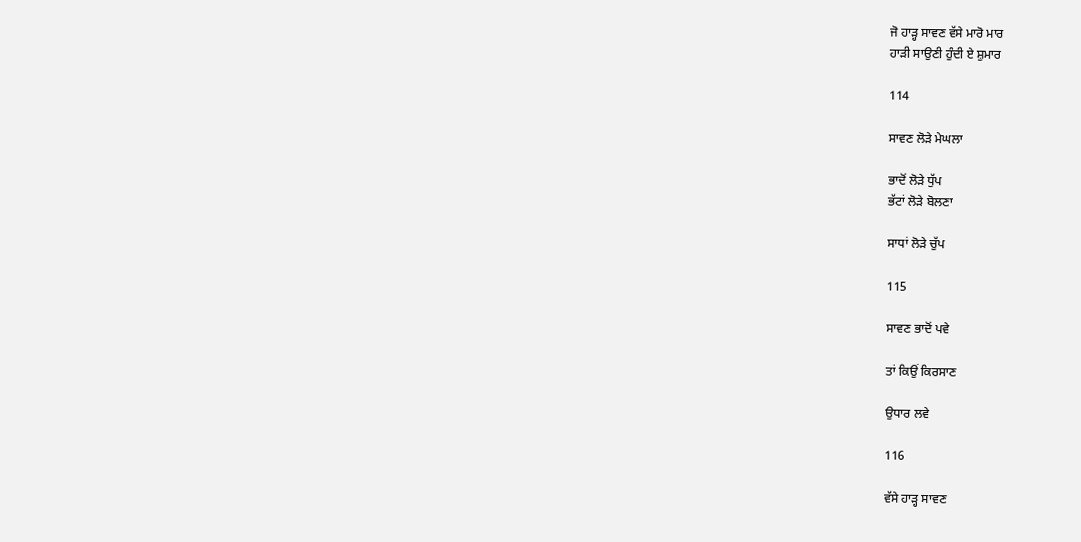ਜੋ ਹਾੜ੍ਹ ਸਾਵਣ ਵੱਸੇ ਮਾਰੋ ਮਾਰ
ਹਾੜੀ ਸਾਉਣੀ ਹੁੰਦੀ ਏ ਸ਼ੁਮਾਰ

114

ਸਾਵਣ ਲੋੜੇ ਮੇਘਲਾ

ਭਾਦੋਂ ਲੋੜੇ ਧੁੱਪ
ਭੱਟਾਂ ਲੋੜੇ ਬੋਲਣਾ

ਸਾਧਾਂ ਲੋੜੇ ਚੁੱਪ

115

ਸਾਵਣ ਭਾਦੋਂ ਪਵੇ

ਤਾਂ ਕਿਉਂ ਕਿਰਸਾਣ

ਉਧਾਰ ਲਵੇ

116

ਵੱਸੇ ਹਾੜ੍ਹ ਸਾਵਣ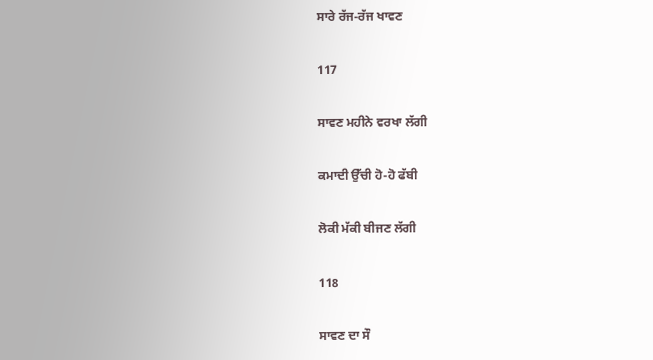ਸਾਰੇ ਰੱਜ-ਰੱਜ ਖਾਵਣ

117

ਸਾਵਣ ਮਹੀਨੇ ਵਰਖਾ ਲੱਗੀ

ਕਮਾਦੀ ਉੱਚੀ ਹੋ-ਹੋ ਫੱਬੀ

ਲੋਕੀ ਮੱਕੀ ਬੀਜਣ ਲੱਗੀ

118

ਸਾਵਣ ਦਾ ਸੌ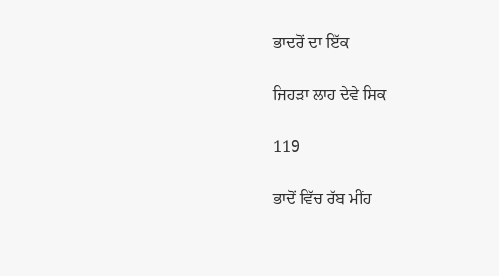ਭਾਦਰੋਂ ਦਾ ਇੱਕ

ਜਿਹੜਾ ਲਾਹ ਦੇਵੇ ਸਿਕ

119

ਭਾਦੋਂ ਵਿੱਚ ਰੱਬ ਮੀਂਹ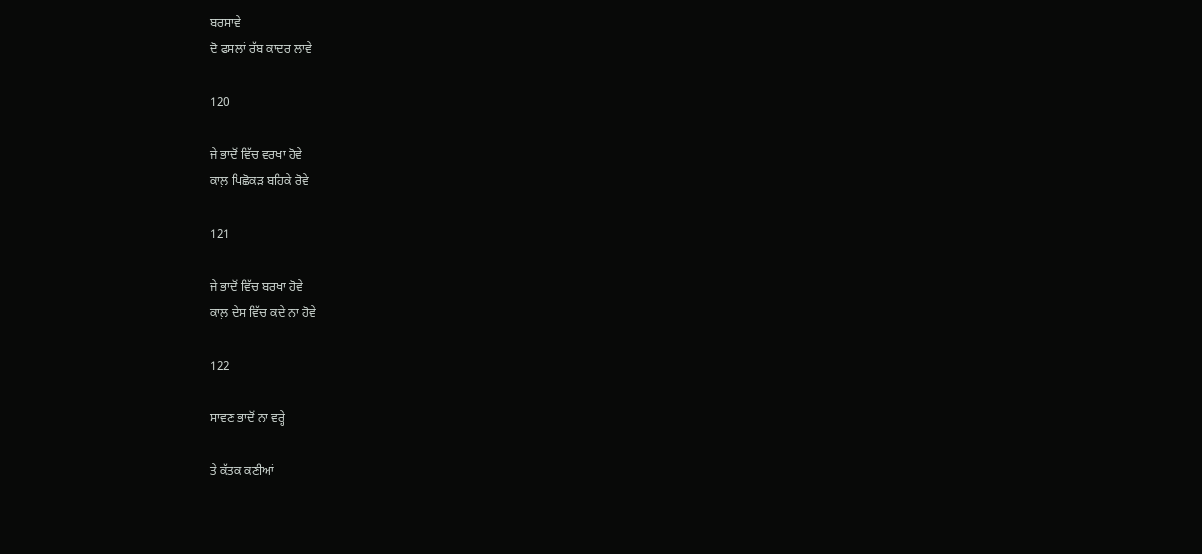ਬਰਸਾਵੇ
ਦੋ ਫਸਲਾਂ ਰੱਬ ਕਾਦਰ ਲਾਵੇ

120

ਜੇ ਭਾਦੋਂ ਵਿੱਚ ਵਰਖਾ ਹੋਵੇ
ਕਾਲ਼ ਪਿਛੋਕੜ ਬਹਿਕੇ ਰੋਵੇ

121

ਜੇ ਭਾਦੋਂ ਵਿੱਚ ਬਰਖਾ ਹੋਵੇ
ਕਾਲ਼ ਦੇਸ ਵਿੱਚ ਕਦੇ ਨਾ ਹੋਵੇ

122

ਸਾਵਣ ਭਾਦੋਂ ਨਾ ਵਰ੍ਹੇ

ਤੇ ਕੱਤਕ ਕਣੀਆਂ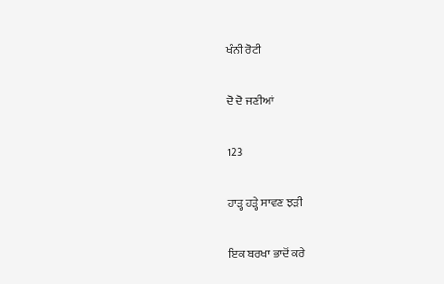ਖੰਨੀ ਰੋਟੀ

ਦੋ ਦੋ ਜਣੀਆਂ

123

ਹਾੜ੍ਹ ਹੜ੍ਹੇ ਸਾਵਣ ਝੜੀ

ਇਕ ਬਰਖਾ ਭਾਦੋਂ ਕਰੇ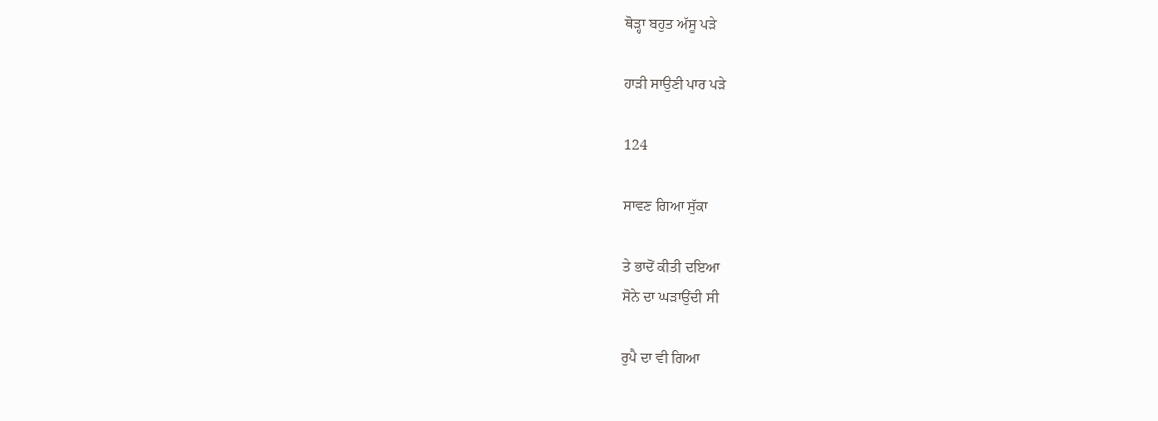ਥੋੜ੍ਹਾ ਬਹੁਤ ਅੱਸੂ ਪੜੇ

ਹਾੜੀ ਸਾਉਣੀ ਪਾਰ ਪੜੇ

124

ਸਾਵਣ ਗਿਆ ਸੁੱਕਾ

ਤੇ ਭਾਦੋਂ ਕੀਤੀ ਦਇਆ
ਸੋਨੇ ਦਾ ਘੜਾਉਂਦੀ ਸੀ

ਰੁਪੈ ਦਾ ਵੀ ਗਿਆ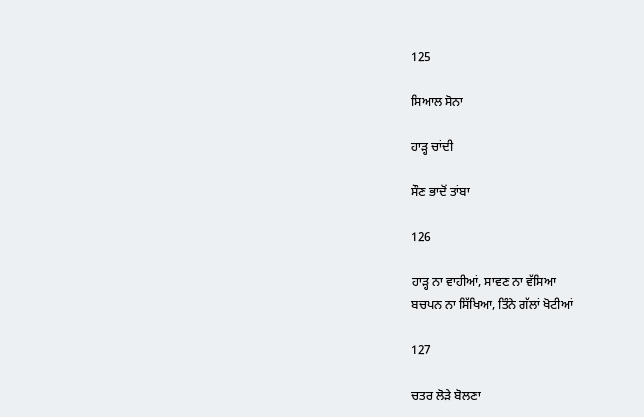125

ਸਿਆਲ ਸੋਨਾ

ਹਾੜ੍ਹ ਚਾਂਦੀ

ਸੌਣ ਭਾਦੋਂ ਤਾਂਬਾ

126

ਹਾੜ੍ਹ ਨਾ ਵਾਹੀਆਂ, ਸਾਵਣ ਨਾ ਵੱਸਿਆ
ਬਚਪਨ ਨਾ ਸਿੱਖਿਆ, ਤਿੰਨੇ ਗੱਲਾਂ ਖੋਟੀਆਂ

127

ਚਤਰ ਲੋੜੇ ਬੋਲਣਾ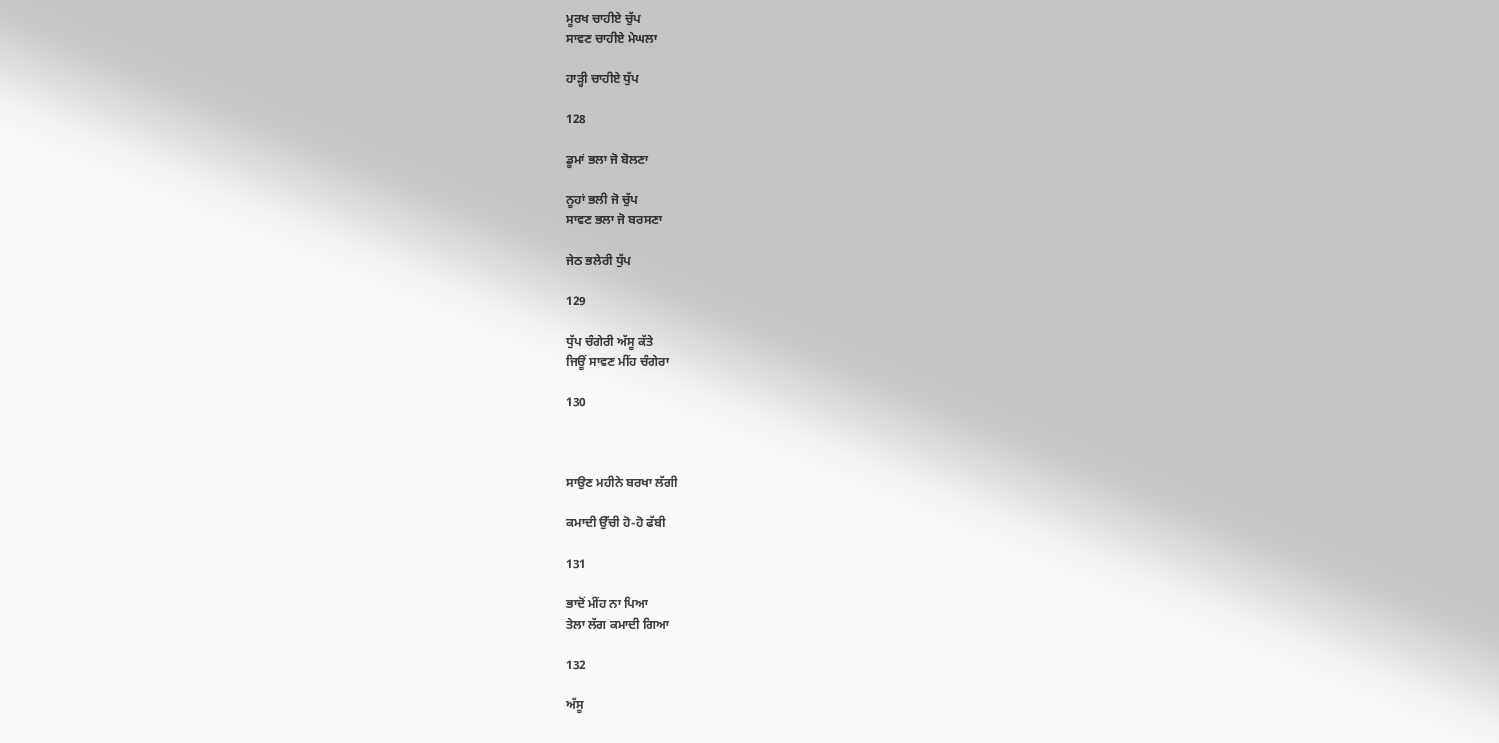ਮੂਰਖ ਚਾਹੀਏ ਚੁੱਪ
ਸਾਵਣ ਚਾਹੀਏ ਮੇਘਲਾ

ਹਾੜ੍ਹੀ ਚਾਹੀਏ ਧੁੱਪ

128

ਡੂਮਾਂ ਭਲਾ ਜੋ ਬੋਲਣਾ

ਨੂਹਾਂ ਭਲੀ ਜੋ ਚੁੱਪ
ਸਾਵਣ ਭਲਾ ਜੋ ਬਰਸਣਾ

ਜੇਠ ਭਲੇਰੀ ਧੁੱਪ

129

ਧੁੱਪ ਚੰਗੇਰੀ ਅੱਸੂ ਕੱਤੇ
ਜਿਊਂ ਸਾਵਣ ਮੀਂਹ ਚੰਗੇਰਾ

130



ਸਾਉਣ ਮਹੀਨੇ ਬਰਖਾ ਲੱਗੀ

ਕਮਾਦੀ ਉੱਚੀ ਹੋ-ਹੋ ਫੱਬੀ

131

ਭਾਦੋਂ ਮੀਂਹ ਨਾ ਪਿਆ
ਤੇਲਾ ਲੱਗ ਕਮਾਦੀ ਗਿਆ

132

ਅੱਸੂ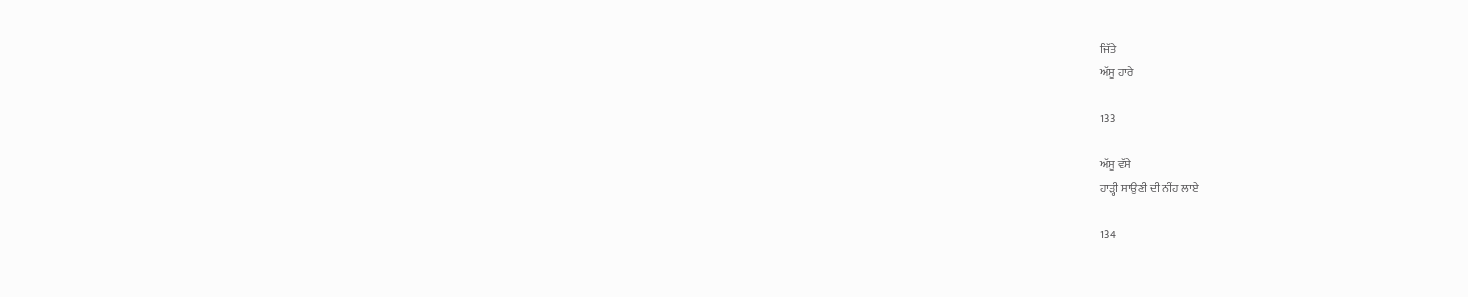ਜਿੱਤੇ
ਅੱਸੂ ਹਾਰੇ

133

ਅੱਸੂ ਵੱਸੇ
ਹਾੜ੍ਹੀ ਸਾਉਣੀ ਦੀ ਨੀਂਹ ਲਾਏ

134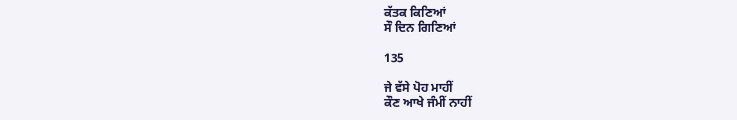ਕੱਤਕ ਕਿਣਿਆਂ
ਸੌ ਦਿਨ ਗਿਣਿਆਂ

135

ਜੇ ਵੱਸੇ ਪੋਹ ਮਾਹੀਂ
ਕੌਣ ਆਖੇ ਜੰਮੀਂ ਨਾਹੀਂ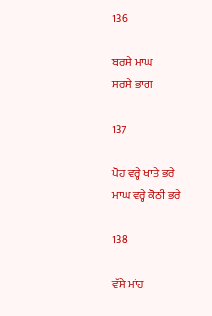136

ਬਰਸੇ ਮਾਘ
ਸਰਸੇ ਭਾਗ

137

ਪੋਹ ਵਰ੍ਹੇ ਖਾਤੇ ਭਰੇ
ਮਾਘ ਵਰ੍ਹੇ ਕੋਠੀ ਭਰੇ

138

ਵੱਸੇ ਮਾਂਹ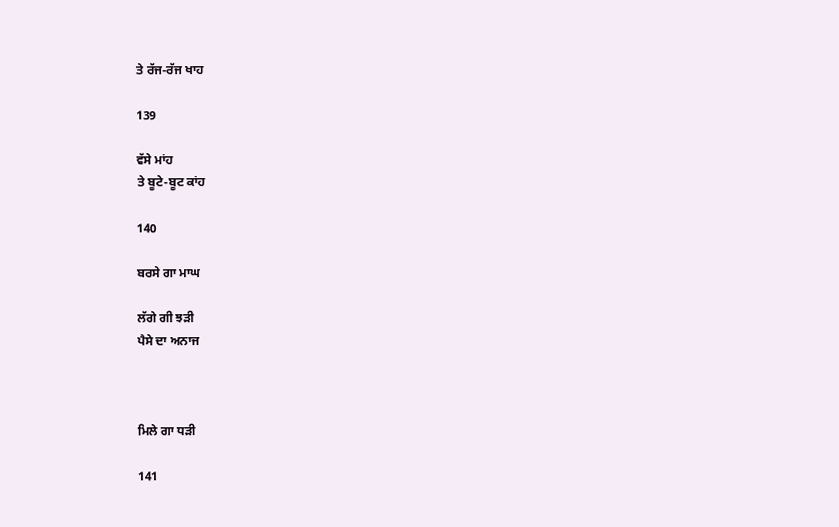ਤੇ ਰੱਜ-ਰੱਜ ਖਾਹ

139

ਵੱਸੇ ਮਾਂਹ
ਤੇ ਬੂਟੇ-ਬੂਟ ਕਾਂਹ

140

ਬਰਸੇ ਗਾ ਮਾਘ

ਲੱਗੇ ਗੀ ਝੜੀ
ਪੈਸੇ ਦਾ ਅਨਾਜ



ਮਿਲੇ ਗਾ ਧੜੀ

141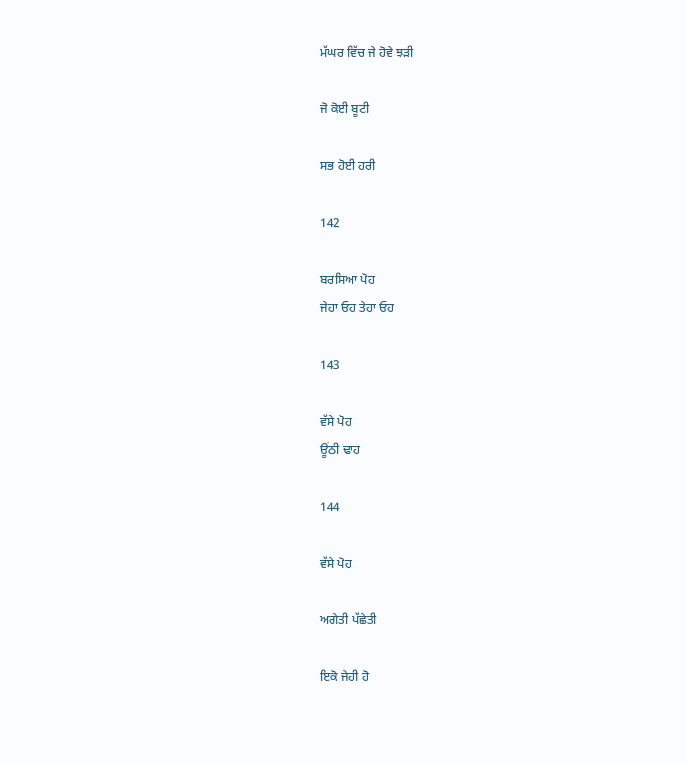ਮੱਘਰ ਵਿੱਚ ਜੇ ਹੋਵੇ ਝੜੀ

ਜੋ ਕੋਈ ਬੂਟੀ

ਸਭ ਹੋਈ ਹਰੀ

142

ਬਰਸਿਆ ਪੋਹ
ਜੇਹਾ ਓਹ ਤੇਹਾ ਓਹ

143

ਵੱਸੇ ਪੋਹ
ਊਂਠੀ ਢਾਹ

144

ਵੱਸੇ ਪੋਹ

ਅਗੇਤੀ ਪੱਛੇਤੀ

ਇਕੋ ਜੇਹੀ ਹੋ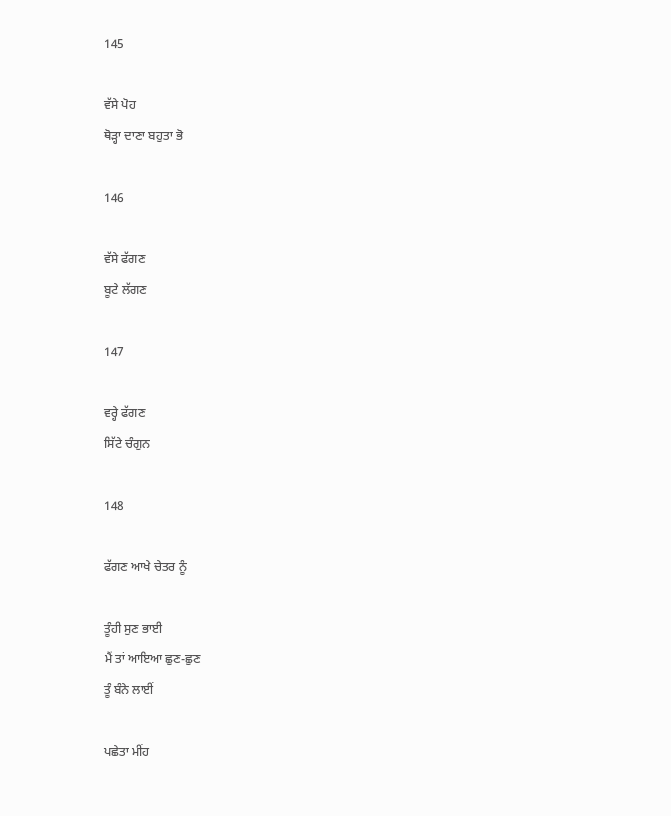145

ਵੱਸੇ ਪੋਹ
ਥੋੜ੍ਹਾ ਦਾਣਾ ਬਹੁਤਾ ਭੋ

146

ਵੱਸੇ ਫੱਗਣ
ਬੂਟੇ ਲੱਗਣ

147

ਵਰ੍ਹੇ ਫੱਗਣ
ਸਿੱਟੇ ਚੰਗੁਨ

148

ਫੱਗਣ ਆਖੇ ਚੇਤਰ ਨੂੰ

ਤੂੰਹੀ ਸੁਣ ਭਾਈ
ਮੈਂ ਤਾਂ ਆਇਆ ਛੁਣ-ਛੁਣ
ਤੂੰ ਬੰਨੇ ਲਾਈਂ

ਪਛੇਤਾ ਮੀਂਹ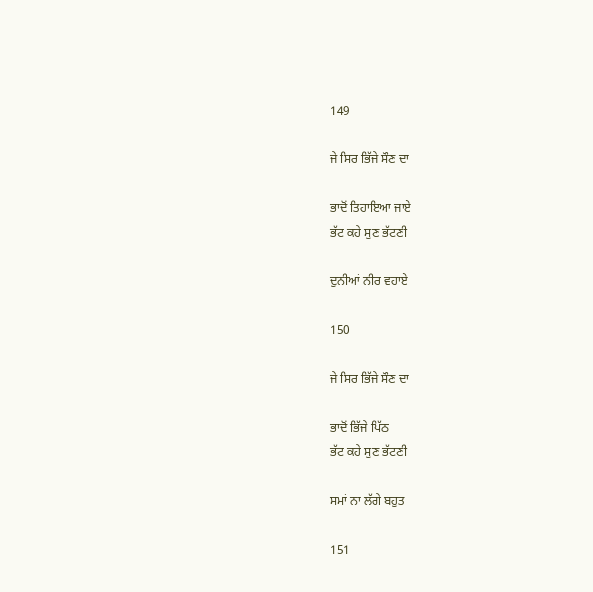149

ਜੇ ਸਿਰ ਭਿੱਜੇ ਸੌਣ ਦਾ

ਭਾਦੋਂ ਤਿਹਾਇਆ ਜਾਏ
ਭੱਟ ਕਹੇ ਸੁਣ ਭੱਟਣੀ

ਦੁਨੀਆਂ ਨੀਰ ਵਹਾਏ

150

ਜੇ ਸਿਰ ਭਿੱਜੇ ਸੌਣ ਦਾ

ਭਾਦੋਂ ਭਿੱਜੇ ਪਿੱਠ
ਭੱਟ ਕਹੇ ਸੁਣ ਭੱਟਣੀ

ਸਮਾਂ ਨਾ ਲੱਗੇ ਬਹੁਤ

151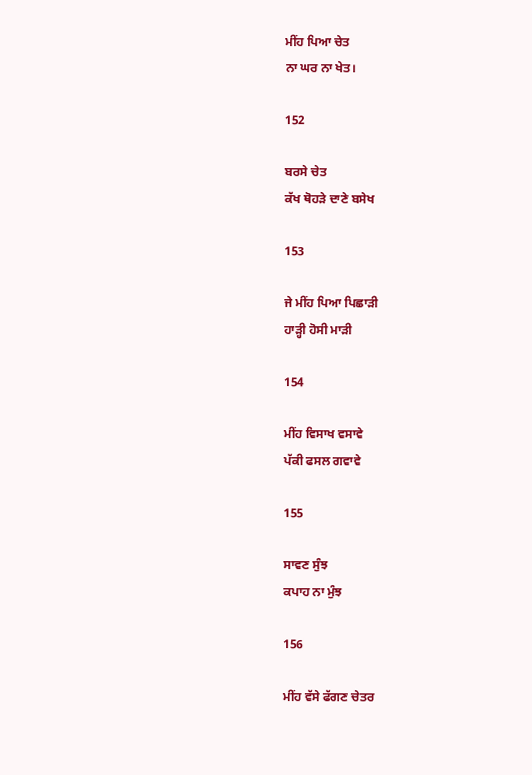ਮੀਂਹ ਪਿਆ ਚੇਤ
ਨਾ ਘਰ ਨਾ ਖੇਤ।

152

ਬਰਸੇ ਚੇਤ
ਕੱਖ ਥੋਹੜੇ ਦਾਣੇ ਬਸੇਖ

153

ਜੇ ਮੀਂਹ ਪਿਆ ਪਿਛਾੜੀ
ਹਾੜ੍ਹੀ ਹੋਸੀ ਮਾੜੀ

154

ਮੀਂਹ ਵਿਸਾਖ ਵਸਾਵੇ
ਪੱਕੀ ਫਸਲ ਗਵਾਵੇ

155

ਸਾਵਣ ਸੁੰਝ
ਕਪਾਹ ਨਾ ਮੁੰਝ

156

ਮੀਂਹ ਵੱਸੇ ਫੱਗਣ ਚੇਤਰ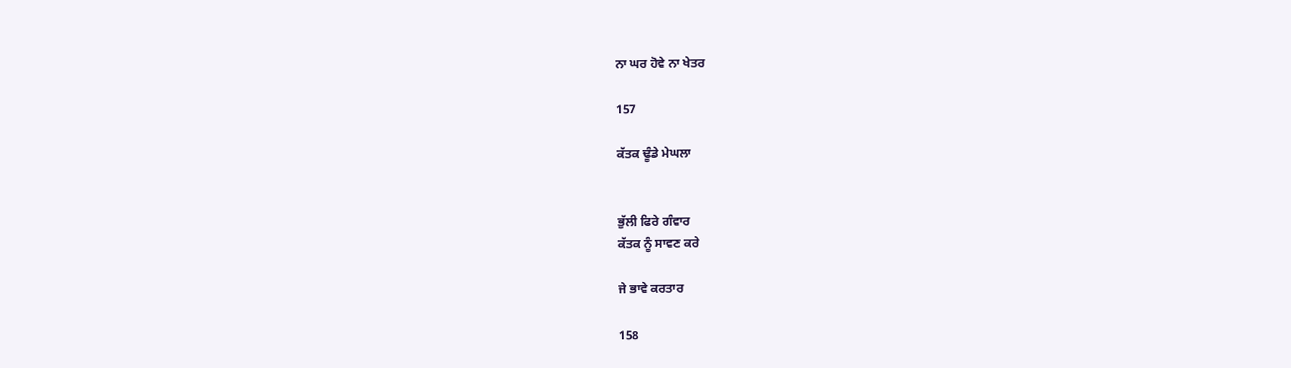ਨਾ ਘਰ ਹੋਵੇ ਨਾ ਖੇਤਰ

157

ਕੱਤਕ ਢੂੰਡੇ ਮੇਘਲਾ


ਭੁੱਲੀ ਫਿਰੇ ਗੰਵਾਰ
ਕੱਤਕ ਨੂੰ ਸਾਵਣ ਕਰੇ

ਜੇ ਭਾਵੇ ਕਰਤਾਰ

158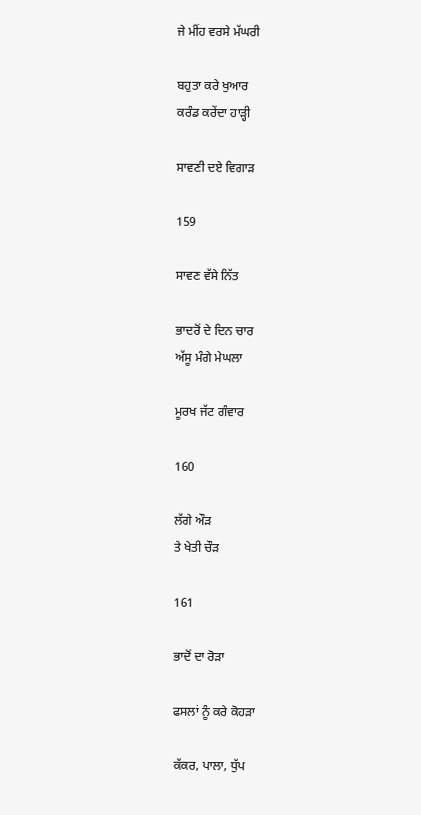ਜੇ ਮੀਂਹ ਵਰਸੇ ਮੱਘਰੀ

ਬਹੁਤਾ ਕਰੇ ਖੁਆਰ
ਕਰੰਡ ਕਰੇਂਦਾ ਹਾੜ੍ਹੀ

ਸਾਵਣੀ ਦਏ ਵਿਗਾੜ

159

ਸਾਵਣ ਵੱਸੇ ਨਿੱਤ

ਭਾਦਰੋਂ ਦੇ ਦਿਨ ਚਾਰ
ਅੱਸੂ ਮੰਗੇ ਮੇਘਲਾ

ਮੂਰਖ ਜੱਟ ਗੰਵਾਰ

160

ਲੱਗੇ ਔੜ
ਤੇ ਖੇਤੀ ਚੌੜ

161

ਭਾਦੋਂ ਦਾ ਰੋੜਾ

ਫਸਲਾਂ ਨੂੰ ਕਰੇ ਕੋਹੜਾ

ਕੱਕਰ, ਪਾਲਾ, ਧੁੱਪ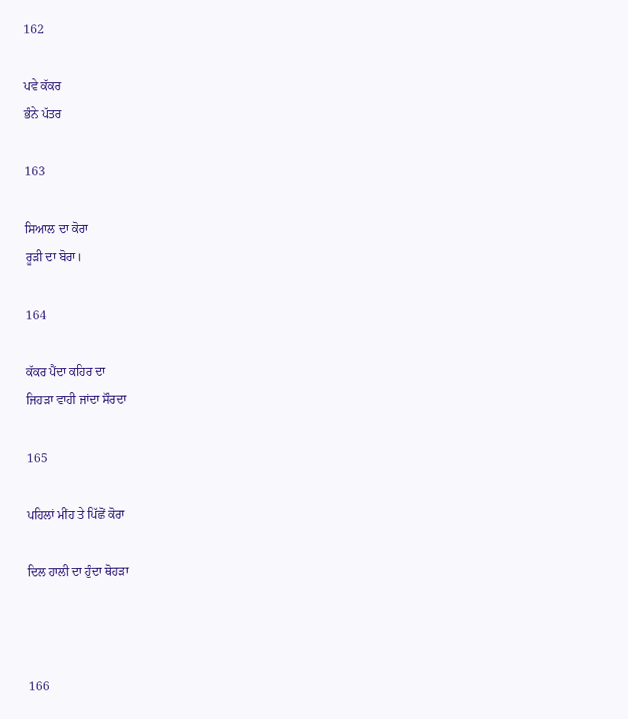162

ਪਵੇ ਕੱਕਰ
ਭੰਨੇ ਪੱਤਰ

163

ਸਿਆਲ ਦਾ ਕੋਰਾ
ਰੂੜੀ ਦਾ ਬੋਰਾ।

164

ਕੱਕਰ ਪੈਂਦਾ ਕਹਿਰ ਦਾ
ਜਿਹੜਾ ਵਾਹੀ ਜਾਂਦਾ ਸੌਰਦਾ

165

ਪਹਿਲਾਂ ਮੀਂਹ ਤੇ ਪਿੱਛੋਂ ਕੋਰਾ

ਦਿਲ ਹਾਲੀ ਦਾ ਹੁੰਦਾ ਥੋਹੜਾ



166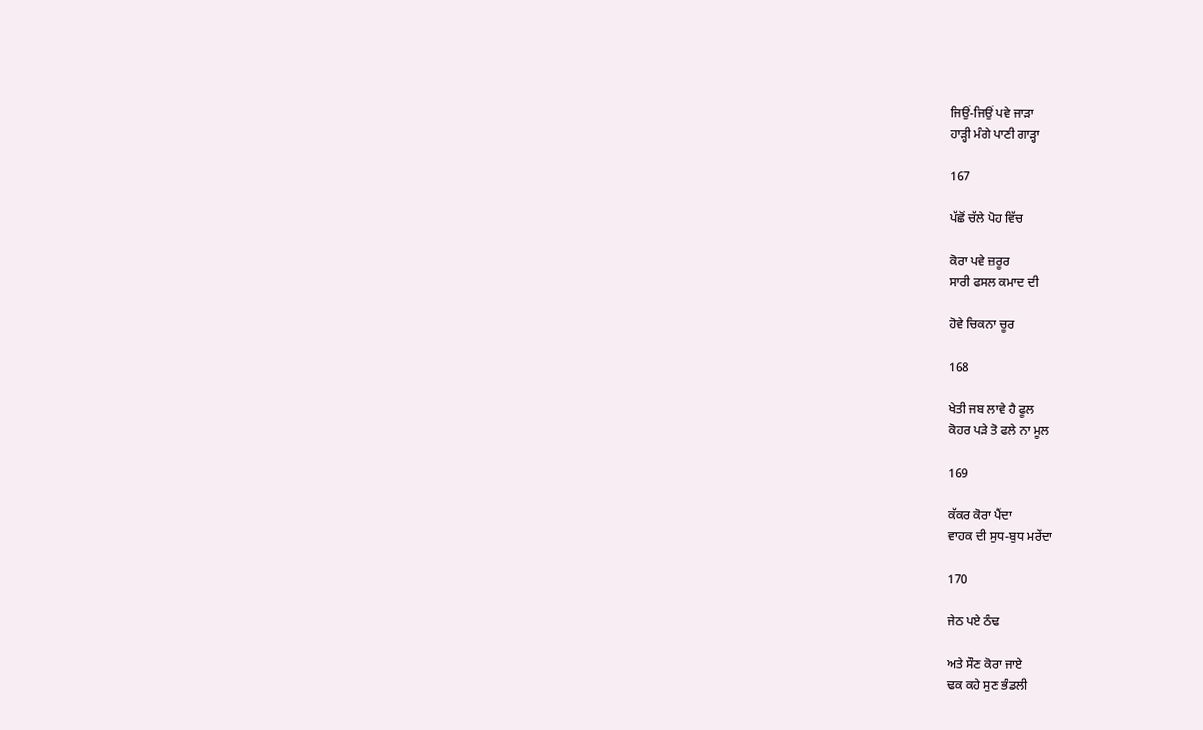ਜਿਉਂ-ਜਿਉਂ ਪਵੇ ਜਾੜਾ
ਹਾੜ੍ਹੀ ਮੰਗੇ ਪਾਣੀ ਗਾੜ੍ਹਾ

167

ਪੱਛੋਂ ਚੱਲੇ ਪੋਹ ਵਿੱਚ

ਕੋਰਾ ਪਵੇ ਜ਼ਰੂਰ
ਸਾਰੀ ਫਸਲ ਕਮਾਦ ਦੀ

ਹੋਵੇ ਚਿਕਨਾ ਚੂਰ

168

ਖੇਤੀ ਜਬ ਲਾਵੇ ਹੈ ਫੂਲ
ਕੋਹਰ ਪੜੇ ਤੋ ਫਲੇ ਨਾ ਮੂਲ

169

ਕੱਕਰ ਕੋਰਾ ਪੈਂਦਾ
ਵਾਹਕ ਦੀ ਸੁਧ-ਬੁਧ ਮਰੇਂਦਾ

170

ਜੇਠ ਪਏ ਠੰਢ

ਅਤੇ ਸੌਣ ਕੋਰਾ ਜਾਏ
ਢਕ ਕਹੇ ਸੁਣ ਭੰਡਲੀ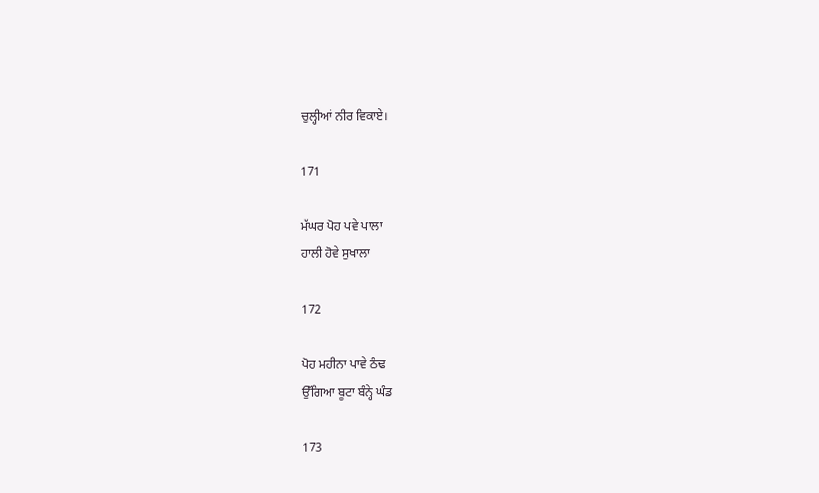ਚੁਲ੍ਹੀਆਂ ਨੀਰ ਵਿਕਾਏ।

171

ਮੱਘਰ ਪੋਹ ਪਵੇ ਪਾਲਾ
ਹਾਲੀ ਹੋਵੇ ਸੁਖਾਲਾ

172

ਪੋਹ ਮਹੀਨਾ ਪਾਵੇ ਠੰਢ
ਉੱਗਿਆ ਬੂਟਾ ਬੰਨ੍ਹੇ ਘੰਡ

173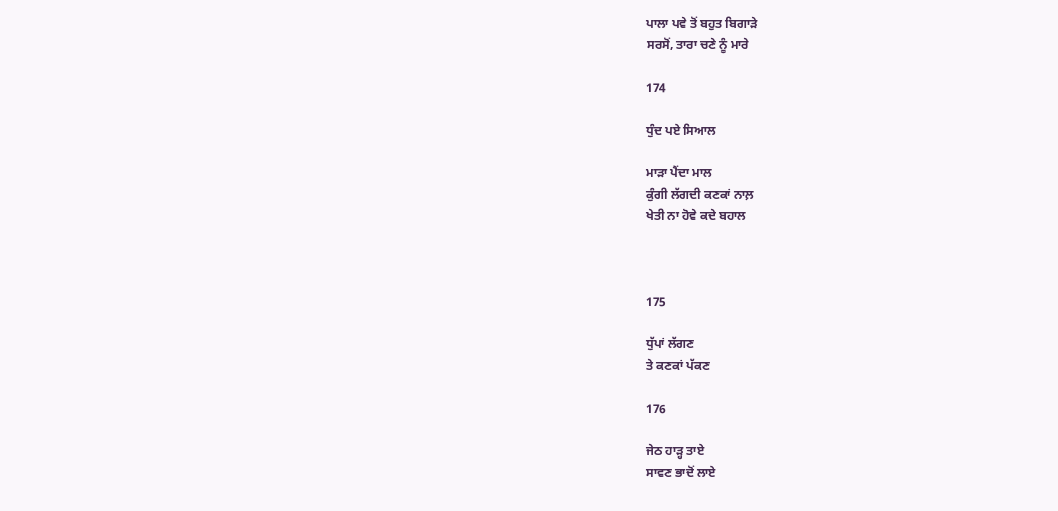ਪਾਲਾ ਪਵੇ ਤੋਂ ਬਹੁਤ ਬਿਗਾੜੇ
ਸਰਸੋਂ, ਤਾਰਾ ਚਣੇ ਨੂੰ ਮਾਰੇ

174

ਧੁੰਦ ਪਏ ਸਿਆਲ

ਮਾੜਾ ਪੈਂਦਾ ਮਾਲ
ਕੁੰਗੀ ਲੱਗਦੀ ਕਣਕਾਂ ਨਾਲ਼
ਖੇਤੀ ਨਾ ਹੋਵੇ ਕਦੇ ਬਹਾਲ



175

ਧੁੱਪਾਂ ਲੱਗਣ
ਤੇ ਕਣਕਾਂ ਪੱਕਣ

176

ਜੇਠ ਹਾੜ੍ਹ ਤਾਏ
ਸਾਵਣ ਭਾਦੋਂ ਲਾਏ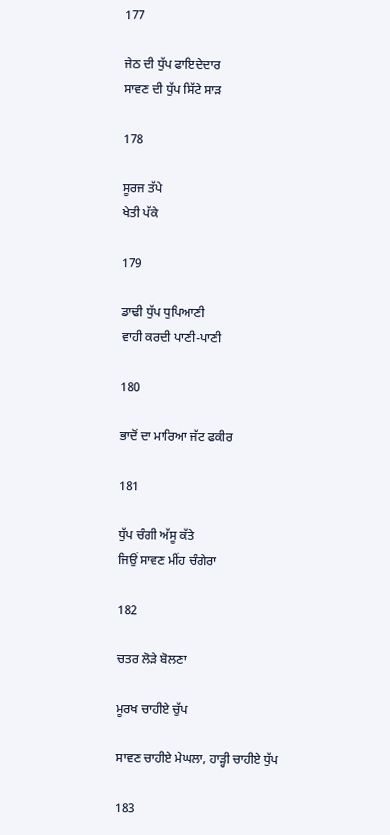177

ਜੇਠ ਦੀ ਧੁੱਪ ਫਾਇਦੇਦਾਰ
ਸਾਵਣ ਦੀ ਧੁੱਪ ਸਿੱਟੇ ਸਾੜ

178

ਸੂਰਜ ਤੱਪੇ
ਖੇਤੀ ਪੱਕੇ

179

ਡਾਢੀ ਧੁੱਪ ਧੁਪਿਆਣੀ
ਵਾਹੀ ਕਰਦੀ ਪਾਣੀ-ਪਾਣੀ

180

ਭਾਦੋਂ ਦਾ ਮਾਰਿਆ ਜੱਟ ਫਕੀਰ

181

ਧੁੱਪ ਚੰਗੀ ਅੱਸੂ ਕੱਤੇ
ਜਿਉਂ ਸਾਵਣ ਮੀਂਹ ਚੰਗੇਰਾ

182

ਚਤਰ ਲੋੜੇ ਬੋਲਣਾ

ਮੂਰਖ ਚਾਹੀਏ ਚੁੱਪ

ਸਾਵਣ ਚਾਹੀਏ ਮੇਘਲਾ, ਹਾੜ੍ਹੀ ਚਾਹੀਏ ਧੁੱਪ

183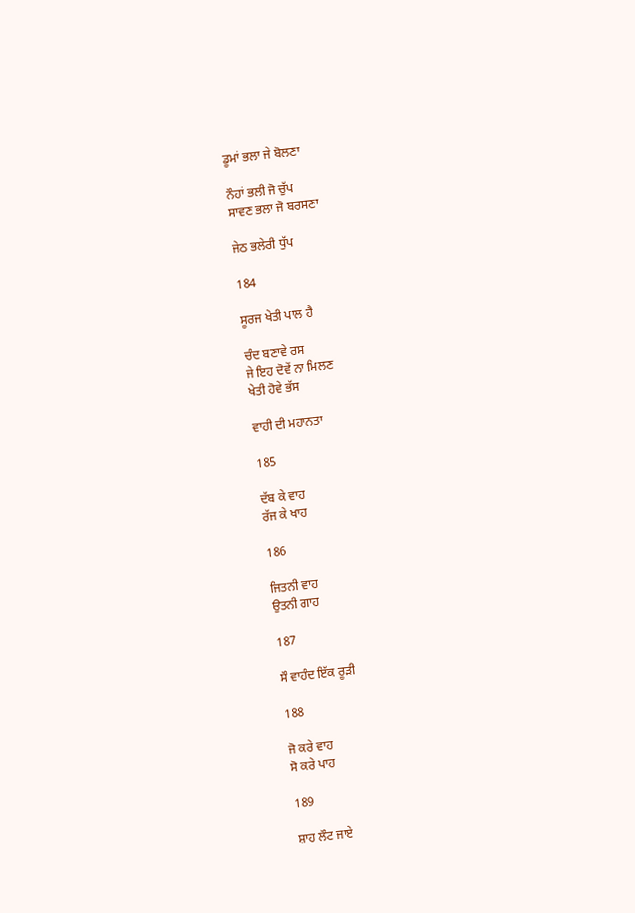ਡੂਮਾਂ ਭਲਾ ਜੇ ਬੋਲਣਾ

ਨੌਹਾਂ ਭਲੀ ਜੋ ਚੁੱਪ
ਸਾਵਣ ਭਲਾ ਜੋ ਬਰਸਣਾ

ਜੇਠ ਭਲੇਰੀ ਧੁੱਪ

184

ਸੂਰਜ ਖੇਤੀ ਪਾਲ ਹੈ

ਚੰਦ ਬਣਾਵੇ ਰਸ
ਜੇ ਇਹ ਦੋਵੇਂ ਨਾ ਮਿਲਣ
ਖੇਤੀ ਹੋਵੇ ਭੱਸ

ਵਾਹੀ ਦੀ ਮਹਾਨਤਾ

185

ਦੱਬ ਕੇ ਵਾਹ
ਰੱਜ ਕੇ ਖਾਹ

186

ਜਿਤਨੀ ਵਾਹ
ਉਤਨੀ ਗਾਹ

187

ਸੌ ਵਾਹੰਦ ਇੱਕ ਰੂੜੀ

188

ਜੋ ਕਰੇ ਵਾਹ
ਸੋ ਕਰੇ ਪਾਹ

189

ਸ਼ਾਹ ਲੌਟ ਜਾਏ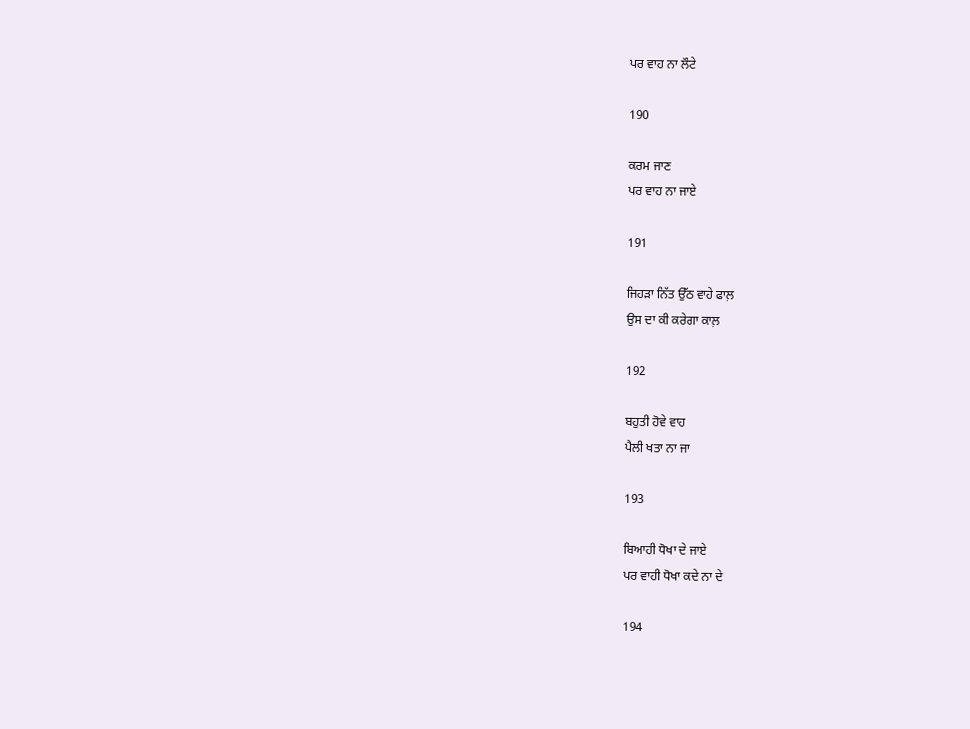ਪਰ ਵਾਹ ਨਾ ਲੌਟੇ

190

ਕਰਮ ਜਾਣ
ਪਰ ਵਾਹ ਨਾ ਜਾਏ

191

ਜਿਹੜਾ ਨਿੱਤ ਉੱਠ ਵਾਹੇ ਫਾਲ਼
ਉਸ ਦਾ ਕੀ ਕਰੇਗਾ ਕਾਲ਼

192

ਬਹੁਤੀ ਹੋਵੇ ਵਾਹ
ਪੈਲੀ ਖਤਾ ਨਾ ਜਾ

193

ਬਿਆਹੀ ਧੋਖਾ ਦੇ ਜਾਏ
ਪਰ ਵਾਹੀ ਧੋਖਾ ਕਦੇ ਨਾ ਦੇ

194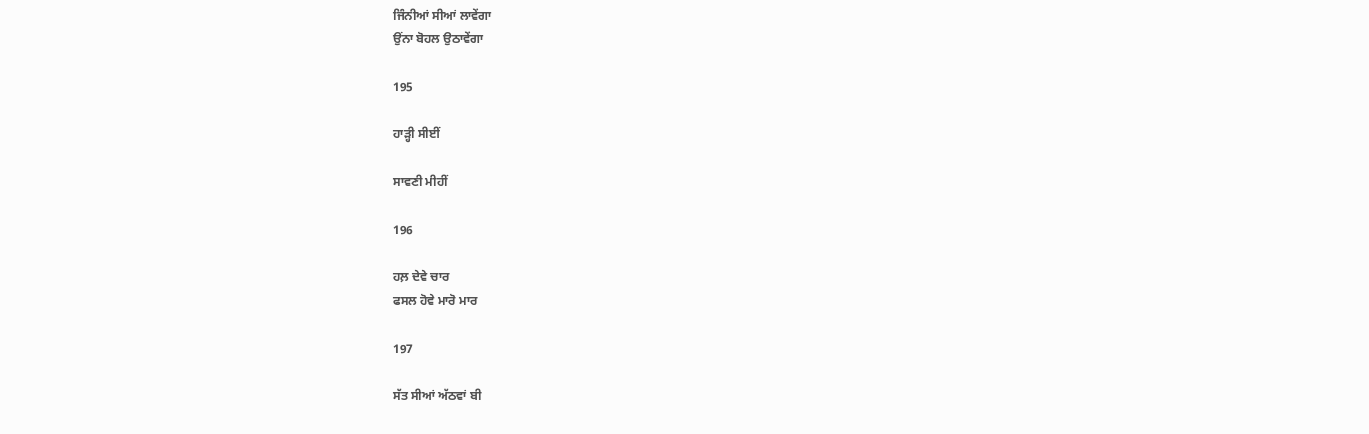ਜਿੰਨੀਆਂ ਸੀਆਂ ਲਾਵੇਂਗਾ
ਉਂਨਾ ਬੋਹਲ ਉਠਾਵੇਂਗਾ

195

ਹਾੜ੍ਹੀ ਸੀਈਂ

ਸਾਵਣੀ ਮੀਹੀਂ

196

ਹਲ਼ ਦੇਵੇ ਚਾਰ
ਫਸਲ ਹੋਵੇ ਮਾਰੋ ਮਾਰ

197

ਸੱਤ ਸੀਆਂ ਅੱਠਵਾਂ ਬੀ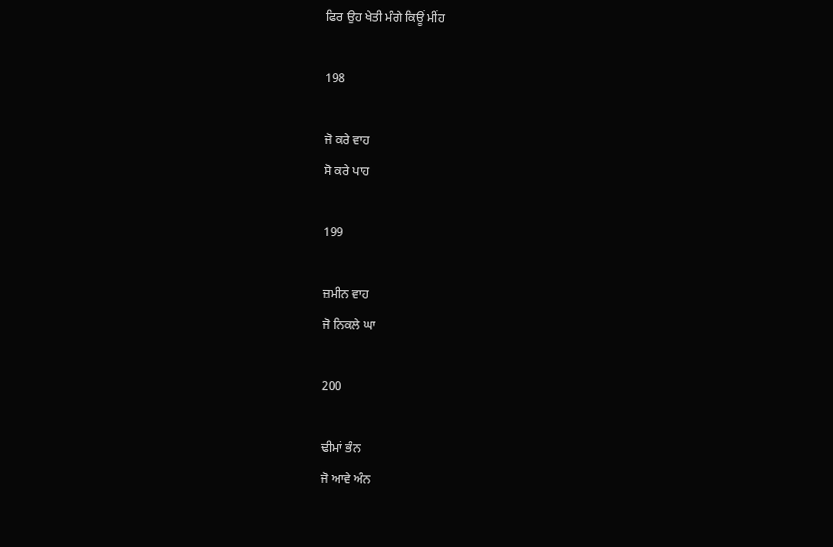ਫਿਰ ਉਹ ਖੇਤੀ ਮੰਗੇ ਕਿਊਂ ਮੀਂਹ

198

ਜੋ ਕਰੇ ਵਾਹ
ਸੋ ਕਰੇ ਪਾਹ

199

ਜ਼ਮੀਨ ਵਾਹ
ਜੋ ਨਿਕਲੇ ਘਾ

200

ਢੀਮਾਂ ਭੰਨ
ਜੋ ਆਵੇ ਅੰਨ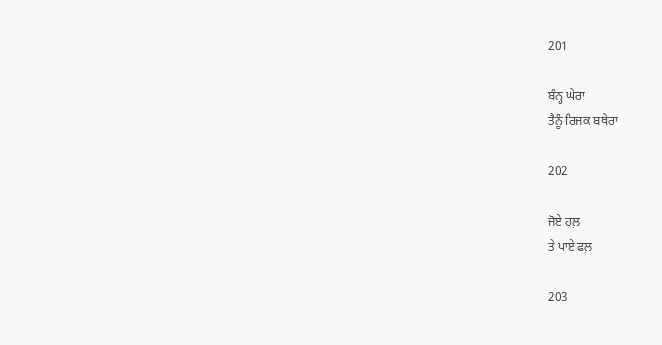201

ਬੰਨ੍ਹ ਘੇਰਾ
ਤੈਨੂੰ ਰਿਜਕ ਬਥੇਰਾ

202

ਜੋਏ ਹਲ਼
ਤੇ ਪਾਏ ਫਲ਼

203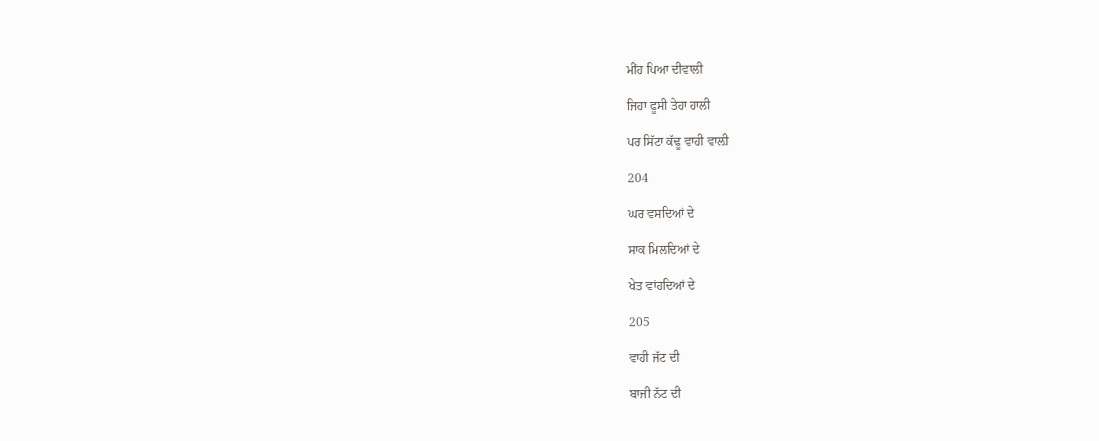ਮੀਂਹ ਪਿਆ ਦੀਵਾਲੀ

ਜਿਹਾ ਫੂਸੀ ਤੇਹਾ ਹਾਲੀ

ਪਰ ਸਿੱਟਾ ਕੱਢੂ ਵਾਹੀ ਵਾਲ਼ੀ

204

ਘਰ ਵਸਦਿਆਂ ਦੇ

ਸਾਕ ਮਿਲਦਿਆਂ ਦੇ

ਖੇਤ ਵਾਂਹਦਿਆਂ ਦੇ

205

ਵਾਹੀ ਜੱਟ ਦੀ

ਬਾਜੀ ਨੱਟ ਦੀ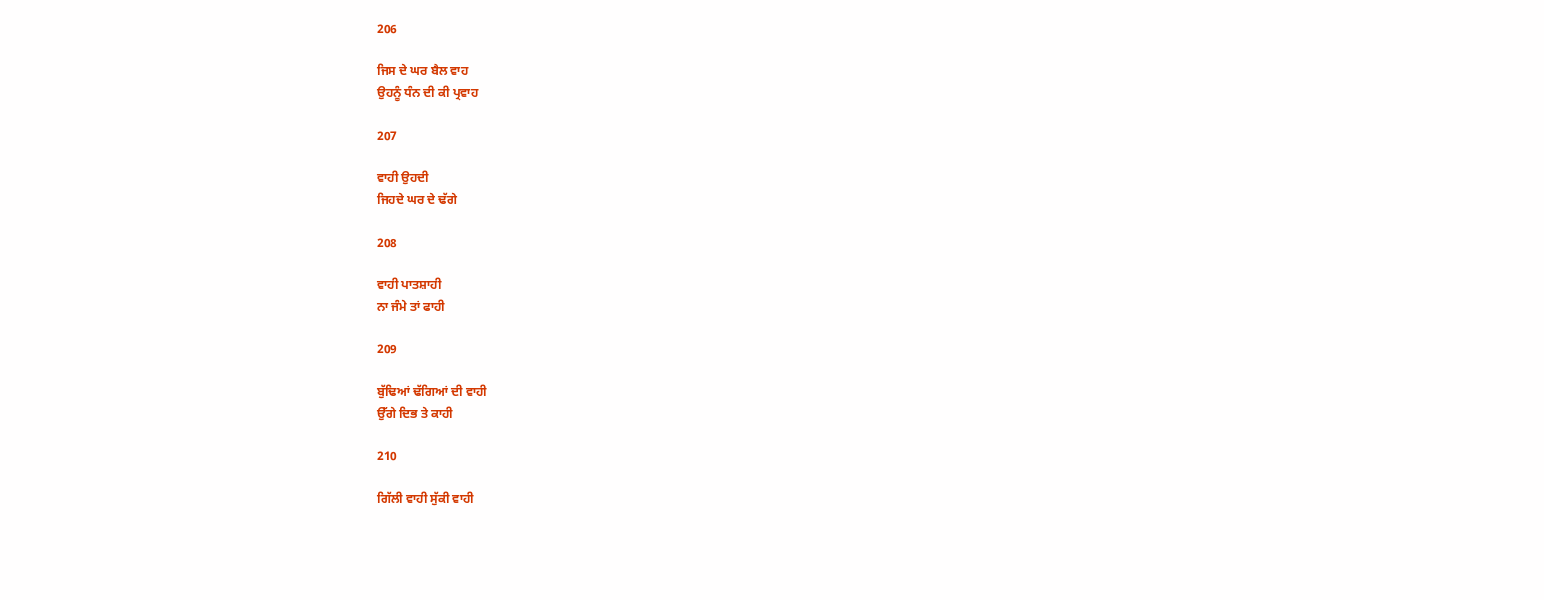206

ਜਿਸ ਦੇ ਘਰ ਬੈਲ ਵਾਹ
ਉਹਨੂੰ ਧੰਨ ਦੀ ਕੀ ਪ੍ਰਵਾਹ

207

ਵਾਹੀ ਉਹਦੀ
ਜਿਹਦੇ ਘਰ ਦੇ ਢੱਗੇ

208

ਵਾਹੀ ਪਾਤਸ਼ਾਹੀ
ਨਾ ਜੰਮੇ ਤਾਂ ਫਾਹੀ

209

ਬੁੱਢਿਆਂ ਢੱਗਿਆਂ ਦੀ ਵਾਹੀ
ਉੱਗੇ ਦਿਭ ਤੇ ਕਾਹੀ

210

ਗਿੱਲੀ ਵਾਹੀ ਸੁੱਕੀ ਵਾਹੀ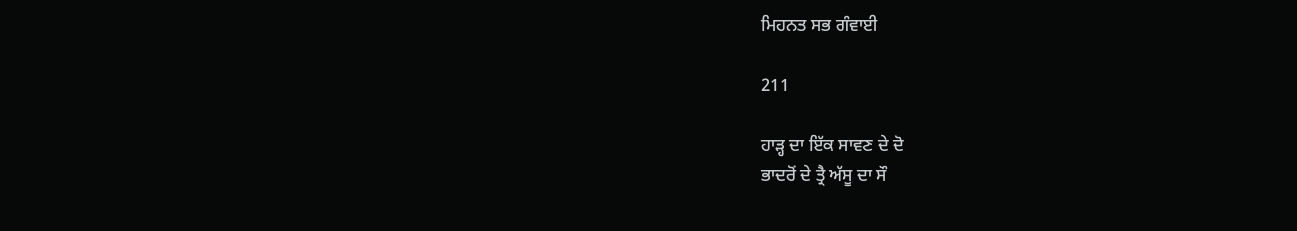ਮਿਹਨਤ ਸਭ ਗੰਵਾਈ

211

ਹਾੜ੍ਹ ਦਾ ਇੱਕ ਸਾਵਣ ਦੇ ਦੋ
ਭਾਦਰੋਂ ਦੇ ਤ੍ਰੈ ਅੱਸੂ ਦਾ ਸੌ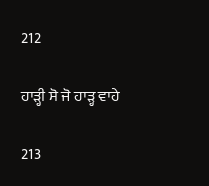212

ਹਾੜ੍ਹੀ ਸੋ ਜੋ ਹਾੜ੍ਹ ਵਾਹੇ

213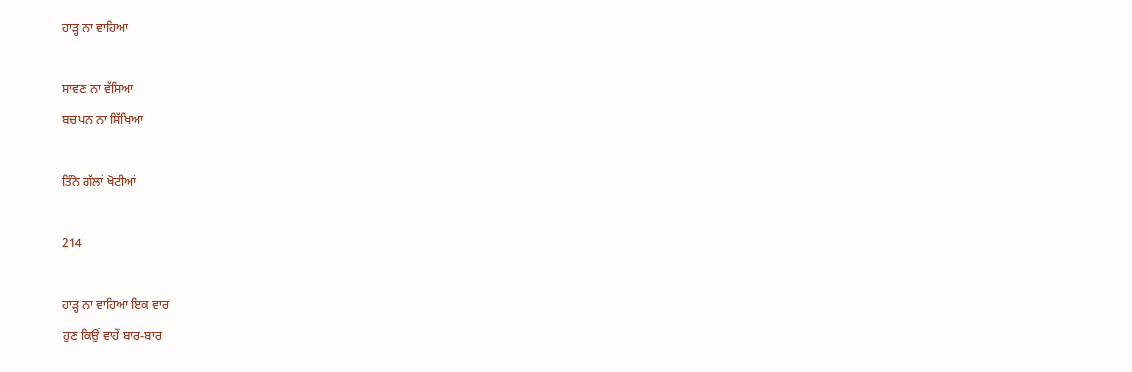ਹਾੜ੍ਹ ਨਾ ਵਾਹਿਆ

ਸਾਵਣ ਨਾ ਵੱਸਿਆ
ਬਚਪਨ ਨਾ ਸਿੱਖਿਆ

ਤਿੰਨੇ ਗੱਲਾਂ ਖੋਟੀਆਂ

214

ਹਾੜ੍ਹ ਨਾ ਵਾਹਿਆ ਇਕ ਵਾਰ
ਹੁਣ ਕਿਉਂ ਵਾਹੇਂ ਬਾਰ-ਬਾਰ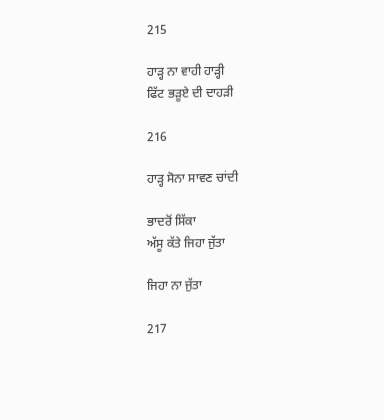215

ਹਾੜ੍ਹ ਨਾ ਵਾਹੀ ਹਾੜ੍ਹੀ
ਫਿੱਟ ਭੜੂਏ ਦੀ ਦਾਹੜੀ

216

ਹਾੜ੍ਹ ਸੋਨਾ ਸਾਵਣ ਚਾਂਦੀ

ਭਾਦਰੋਂ ਸਿੱਕਾ
ਅੱਸੂ ਕੱਤੇ ਜਿਹਾ ਜੁੱਤਾ

ਜਿਹਾ ਨਾ ਜੁੱਤਾ

217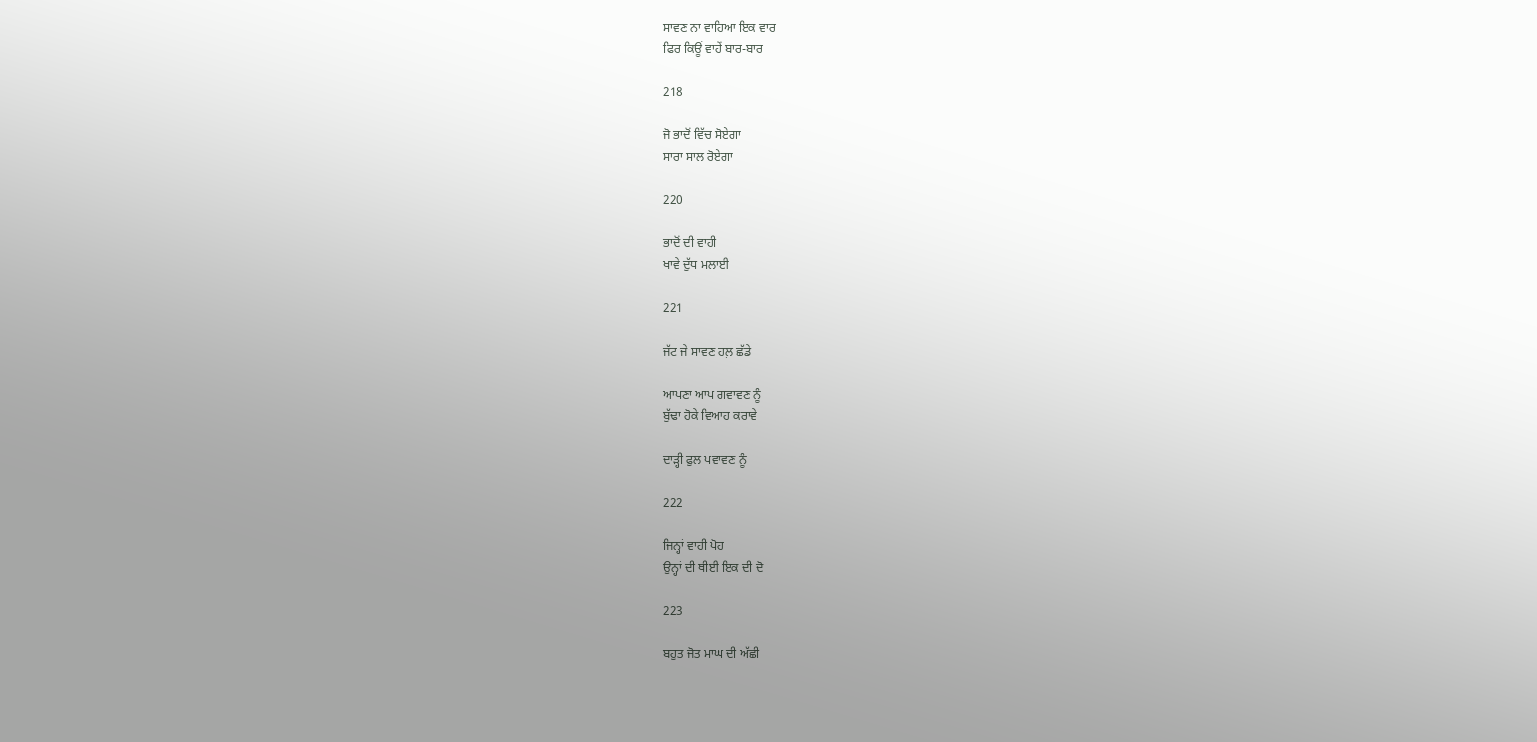ਸਾਵਣ ਨਾ ਵਾਹਿਆ ਇਕ ਵਾਰ
ਫਿਰ ਕਿਊਂ ਵਾਹੇਂ ਬਾਰ-ਬਾਰ

218

ਜੋ ਭਾਦੋਂ ਵਿੱਚ ਸੋਏਗਾ
ਸਾਰਾ ਸਾਲ ਰੋਏਗਾ

220

ਭਾਦੋਂ ਦੀ ਵਾਹੀ
ਖਾਵੇ ਦੁੱਧ ਮਲਾਈ

221

ਜੱਟ ਜੇ ਸਾਵਣ ਹਲ਼ ਛੱਡੇ

ਆਪਣਾ ਆਪ ਗਵਾਵਣ ਨੂੰ
ਬੁੱਢਾ ਹੋਕੇ ਵਿਆਹ ਕਰਾਵੇ

ਦਾੜ੍ਹੀ ਫੁਲ ਪਵਾਵਣ ਨੂੰ

222

ਜਿਨ੍ਹਾਂ ਵਾਹੀ ਪੋਹ
ਉਨ੍ਹਾਂ ਦੀ ਥੀਈ ਇਕ ਦੀ ਦੋ

223

ਬਹੁਤ ਜੋਤ ਮਾਘ ਦੀ ਅੱਛੀ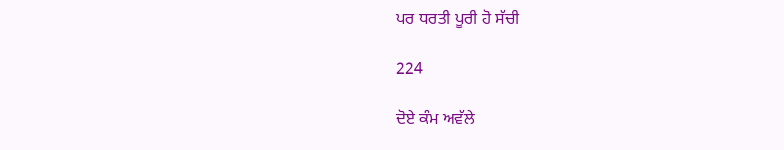ਪਰ ਧਰਤੀ ਪੂਰੀ ਹੋ ਸੱਚੀ

224

ਦੋਏ ਕੰਮ ਅਵੱਲੇ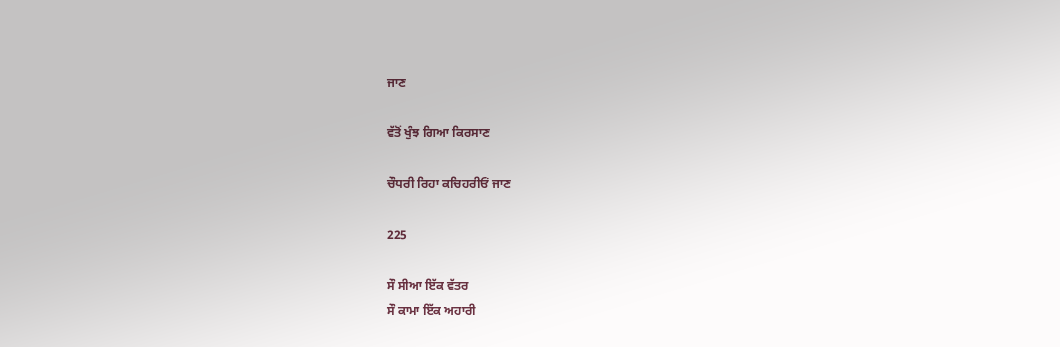ਜਾਣ

ਵੱਤੋਂ ਖੁੰਝ ਗਿਆ ਕਿਰਸਾਣ

ਚੌਧਰੀ ਰਿਹਾ ਕਚਿਹਰੀਓਂ ਜਾਣ

225

ਸੌ ਸੀਆ ਇੱਕ ਵੱਤਰ
ਸੌ ਕਾਮਾ ਇੱਕ ਅਹਾਰੀ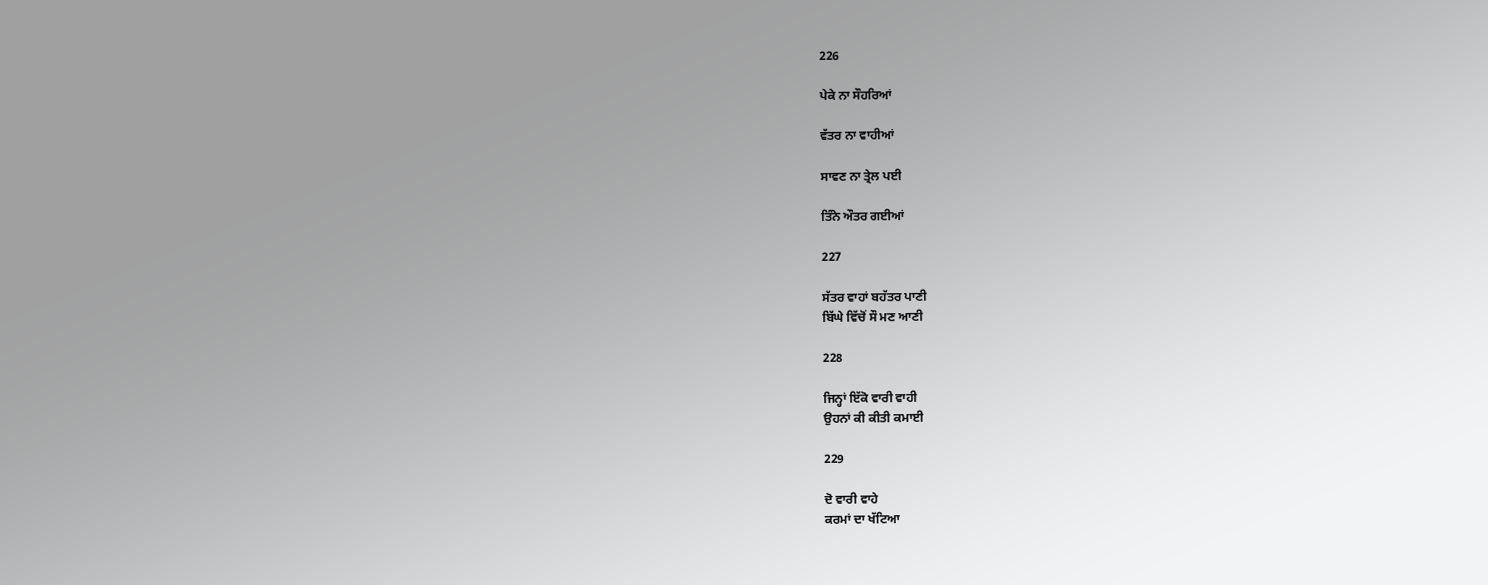226

ਪੇਕੇ ਨਾ ਸੌਹਰਿਆਂ

ਵੱਤਰ ਨਾ ਵਾਹੀਆਂ

ਸਾਵਣ ਨਾ ਤ੍ਰੇਲ ਪਈ

ਤਿੰਨੇ ਔਤਰ ਗਈਆਂ

227

ਸੱਤਰ ਵਾਹਾਂ ਬਹੱਤਰ ਪਾਣੀ
ਬਿੱਘੇ ਵਿੱਚੋਂ ਸੌ ਮਣ ਆਣੀ

228

ਜਿਨ੍ਹਾਂ ਇੱਕੋ ਵਾਰੀ ਵਾਹੀ
ਉਹਨਾਂ ਕੀ ਕੀਤੀ ਕਮਾਈ

229

ਦੋ ਵਾਰੀ ਵਾਹੇ
ਕਰਮਾਂ ਦਾ ਖੱਟਿਆ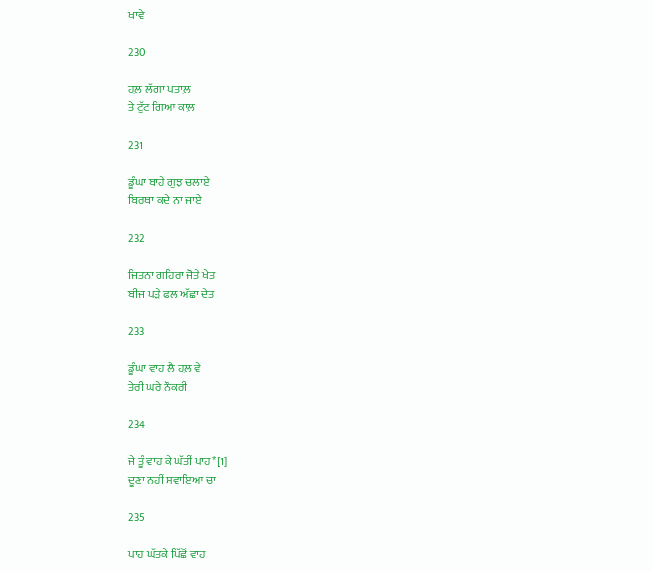ਖਾਵੇ

230

ਹਲ਼ ਲੱਗਾ ਪਤਾਲ਼
ਤੇ ਟੁੱਟ ਗਿਆ ਕਾਲ਼

231

ਡੂੰਘਾ ਬਾਹੇ ਗੁਝ ਚਲਾਏ
ਬਿਰਥਾ ਕਦੇ ਨਾ ਜਾਏ

232

ਜਿਤਨਾ ਗਹਿਰਾ ਜੋਤੇ ਖੇਤ
ਬੀਜ ਪੜੇ ਫਲ ਅੱਛਾ ਦੇਤ

233

ਡੂੰਘਾ ਵਾਹ ਲੈ ਹਲ਼ ਵੇ
ਤੇਰੀ ਘਰੇ ਨੌਕਰੀ

234

ਜੇ ਤੂੰ ਵਾਹ ਕੇ ਘੱਤੀਂ ਪਾਹ*[1]
ਦੂਣਾ ਨਹੀਂ ਸਵਾਇਆ ਚਾ

235

ਪਾਹ ਘੱਤਕੇ ਪਿੱਛੋਂ ਵਾਹ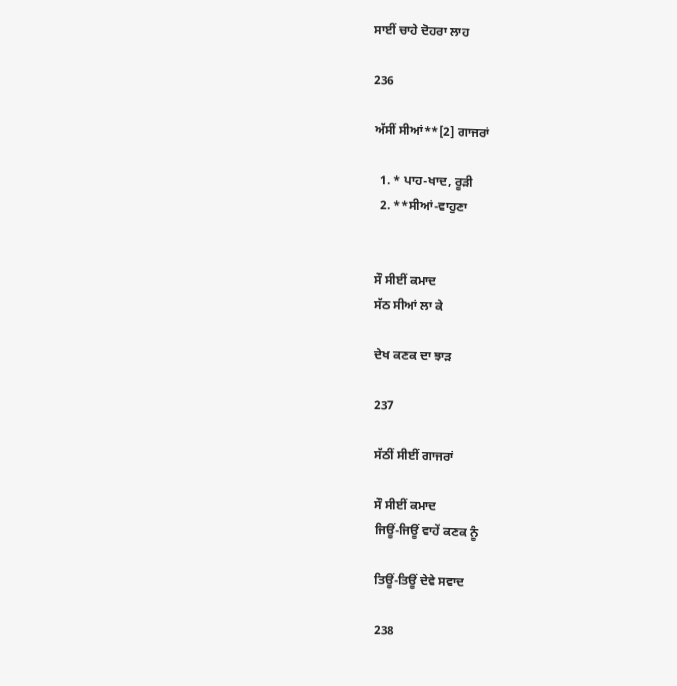ਸਾਈਂ ਚਾਹੇ ਦੋਹਰਾ ਲਾਹ

236

ਅੱਸੀਂ ਸੀਆਂ**[2] ਗਾਜਰਾਂ

  1. * ਪਾਹ-ਖਾਦ, ਰੂੜੀ
  2. **ਸੀਆਂ-ਵਾਹੁਣਾ


ਸੌ ਸੀਈਂ ਕਮਾਦ
ਸੱਠ ਸੀਆਂ ਲਾ ਕੇ

ਦੇਖ ਕਣਕ ਦਾ ਝਾੜ

237

ਸੱਠੀਂ ਸੀਈਂ ਗਾਜਰਾਂ

ਸੌ ਸੀਈਂ ਕਮਾਦ
ਜਿਊਂ-ਜਿਊਂ ਵਾਹੇਂ ਕਣਕ ਨੂੰ

ਤਿਊਂ-ਤਿਊਂ ਦੇਵੇ ਸਵਾਦ

238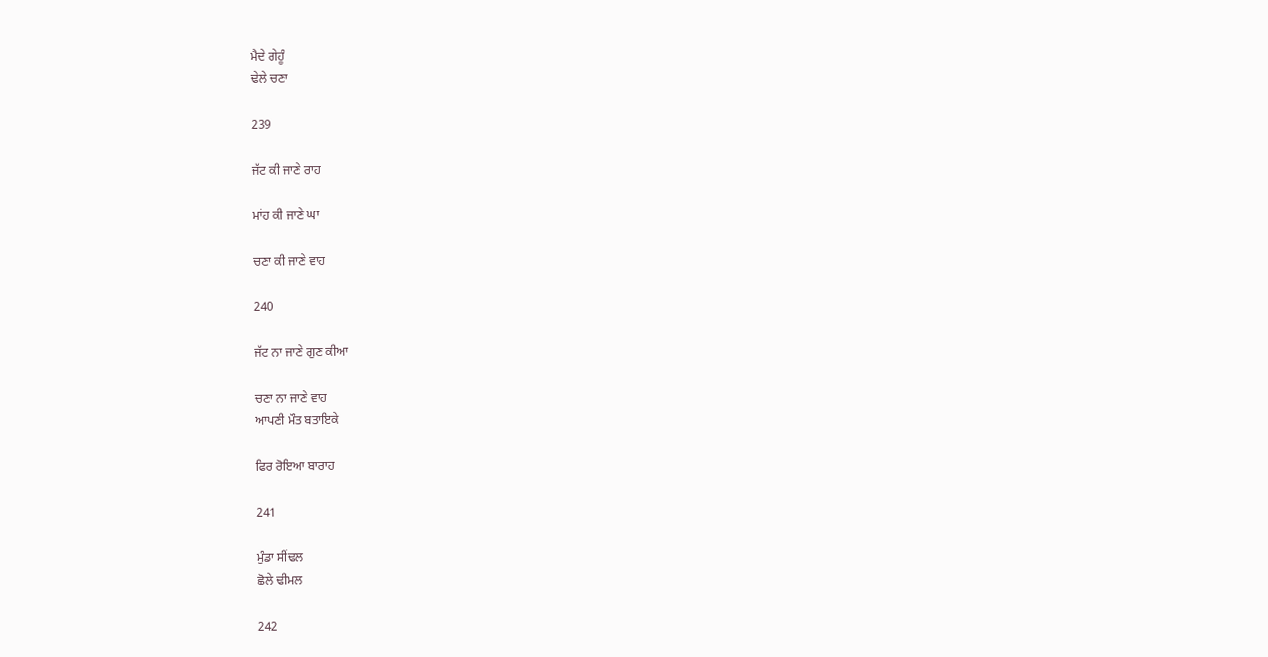ਮੈਦੇ ਗੇਹੂੰ
ਢੇਲੇ ਚਣਾ

239

ਜੱਟ ਕੀ ਜਾਣੇ ਰਾਹ

ਮਾਂਹ ਕੀ ਜਾਣੇ ਘਾ

ਚਣਾ ਕੀ ਜਾਣੇ ਵਾਹ

240

ਜੱਟ ਨਾ ਜਾਣੇ ਗੁਣ ਕੀਆ

ਚਣਾ ਨਾ ਜਾਣੇ ਵਾਹ
ਆਪਣੀ ਮੌਤ ਬਤਾਇਕੇ

ਫਿਰ ਰੋਇਆ ਬਾਰਾਹ

241

ਮੁੰਡਾ ਸੀਂਢਲ
ਛੋਲੇ ਢੀਮਲ

242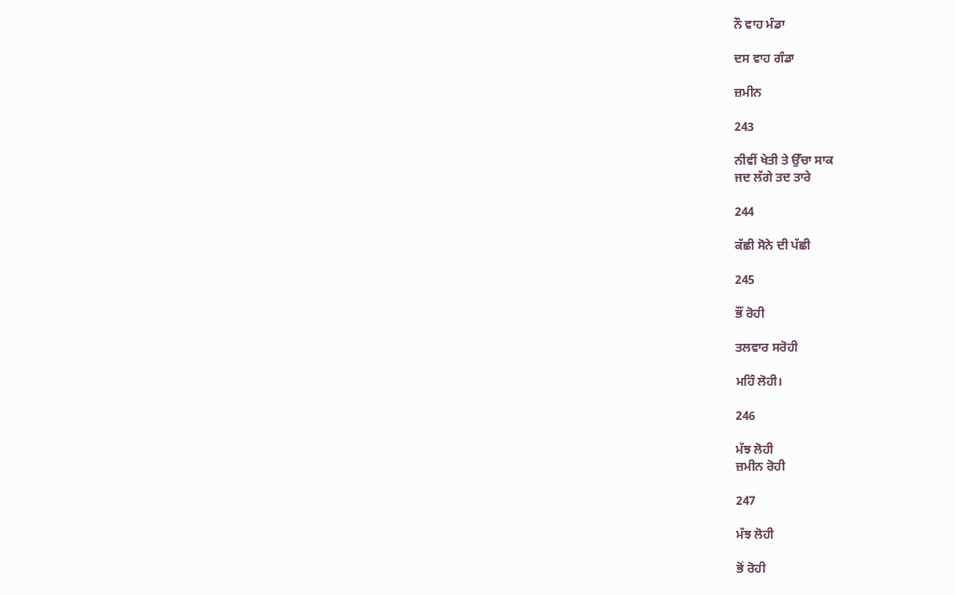ਨੌ ਵਾਹ ਮੰਡਾ

ਦਸ ਵਾਹ ਗੰਡਾ

ਜ਼ਮੀਨ

243

ਨੀਵੀਂ ਖੇਤੀ ਤੇ ਉੱਚਾ ਸਾਕ
ਜਦ ਲੱਗੇ ਤਦ ਤਾਰੇ

244

ਕੱਛੀ ਸੋਨੇ ਦੀ ਪੱਛੀ

245

ਭੌਂ ਰੋਹੀ

ਤਲਵਾਰ ਸਰੋਹੀ

ਮਹਿੰ ਲੋਹੀ।

246

ਮੱਝ ਲੋਹੀ
ਜ਼ਮੀਨ ਰੋਹੀ

247

ਮੱਝ ਲੋਹੀ

ਭੋਂ ਰੋਹੀ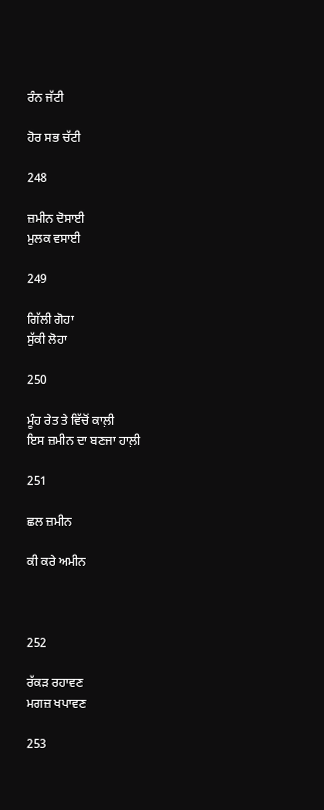ਰੰਨ ਜੱਟੀ

ਹੋਰ ਸਭ ਚੱਟੀ

248

ਜ਼ਮੀਨ ਦੋਸਾਈ
ਮੁਲਕ ਵਸਾਈ

249

ਗਿੱਲੀ ਗੋਹਾ
ਸੁੱਕੀ ਲੋਹਾ

250

ਮੂੰਹ ਰੇਤ ਤੇ ਵਿੱਚੋਂ ਕਾਲ਼ੀ
ਇਸ ਜ਼ਮੀਨ ਦਾ ਬਣਜਾ ਹਾਲ਼ੀ

251

ਛਲ ਜ਼ਮੀਨ

ਕੀ ਕਰੇ ਅਮੀਨ



252

ਰੱਕੜ ਰਹਾਵਣ
ਮਗਜ਼ ਖਪਾਵਣ

253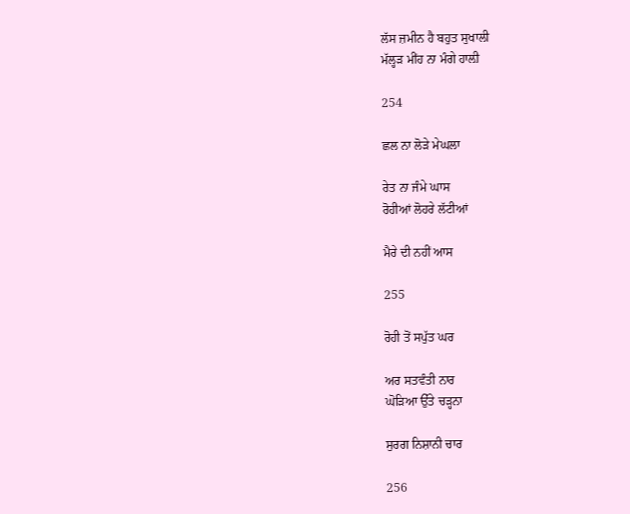ਲੱਸ ਜ਼ਮੀਨ ਹੈ ਬਹੁਤ ਸੁਖਾਲੀ
ਮੱਲ੍ਹੜ ਮੀਂਹ ਨਾ ਮੰਗੇ ਹਾਲ਼ੀ

254

ਛਲ ਨਾ ਲੋੜੇ ਮੇਘਲਾ

ਰੇਤ ਨਾ ਜੰਮੇ ਘਾਸ
ਰੋਹੀਆਂ ਲੋਹਰੇ ਲੱਟੀਆਂ

ਮੈਰੇ ਦੀ ਨਹੀਂ ਆਸ

255

ਰੋਹੀ ਤੋਂ ਸਪੁੱਤ ਘਰ

ਅਰ ਸਤਵੰਤੀ ਨਾਰ
ਘੋੜਿਆ ਉੱਤੇ ਚੜ੍ਹਨਾ

ਸੁਰਗ ਨਿਸ਼ਾਨੀ ਚਾਰ

256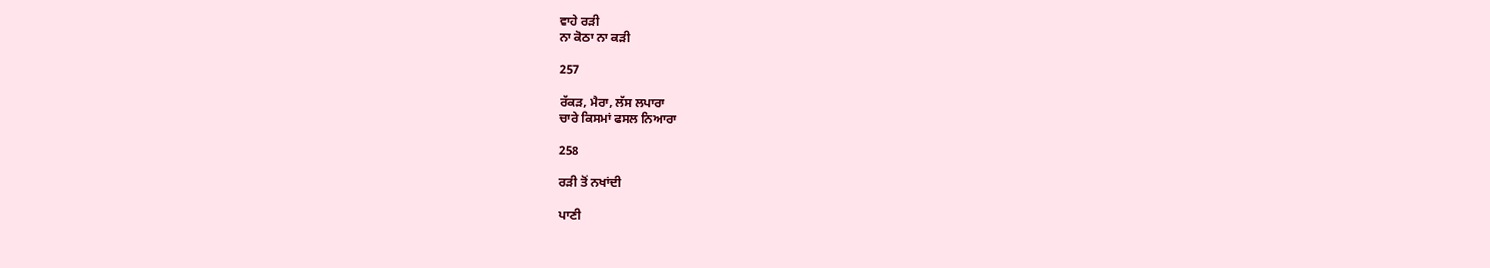ਵਾਹੇ ਰੜੀ
ਨਾ ਕੋਠਾ ਨਾ ਕੜੀ

257

ਰੱਕੜ, ਮੈਰਾ, ਲੱਸ ਲਪਾਰਾ
ਚਾਰੇ ਕਿਸਮਾਂ ਫਸਲ ਨਿਆਰਾ

258

ਰੜੀ ਤੋਂ ਨਖਾਂਦੀ

ਪਾਣੀ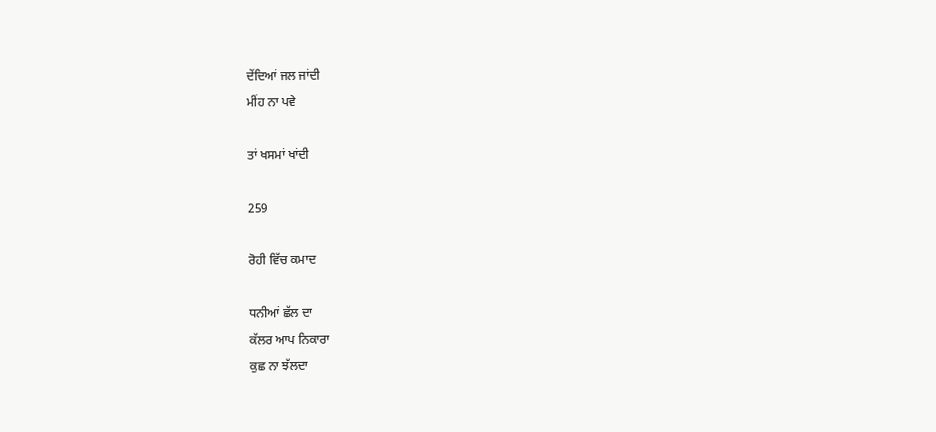ਦੇਂਦਿਆਂ ਜਲ ਜਾਂਦੀ
ਮੀਂਹ ਨਾ ਪਵੇ

ਤਾਂ ਖਸਮਾਂ ਖਾਂਦੀ

259

ਰੋਹੀ ਵਿੱਚ ਕਮਾਦ

ਧਨੀਆਂ ਛੱਲ ਦਾ
ਕੱਲਰ ਆਪ ਨਿਕਾਰਾ
ਕੁਛ ਨਾ ਝੱਲਦਾ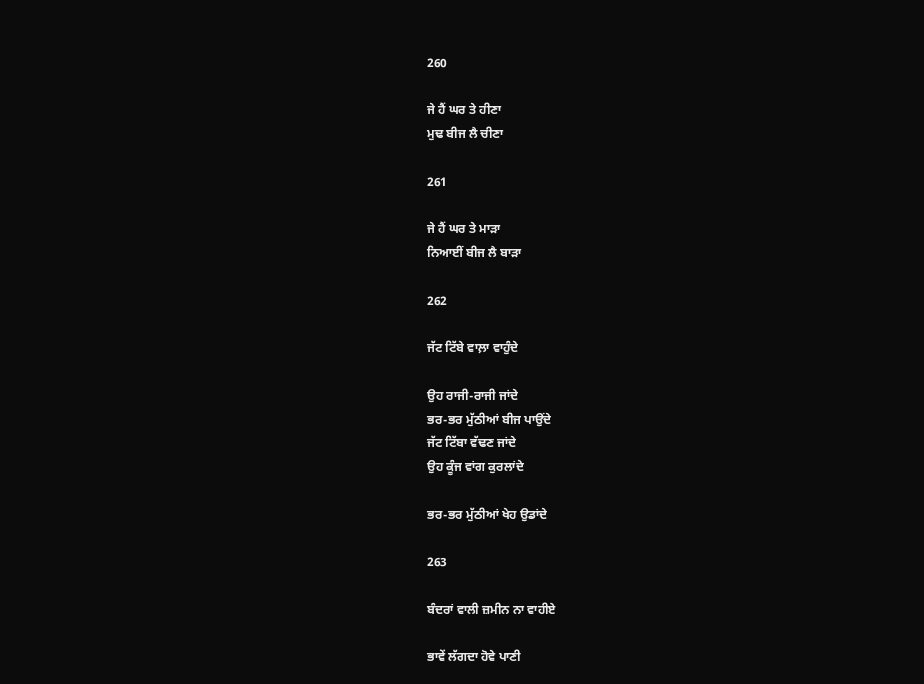260

ਜੇ ਹੈਂ ਘਰ ਤੇ ਹੀਣਾ
ਮੁਢ ਬੀਜ ਲੈ ਚੀਣਾ

261

ਜੇ ਹੈਂ ਘਰ ਤੇ ਮਾੜਾ
ਨਿਆਈਂ ਬੀਜ ਲੈ ਬਾੜਾ

262

ਜੱਟ ਟਿੱਬੇ ਵਾਲ਼ਾ ਵਾਹੁੰਦੇ

ਉਹ ਰਾਜੀ-ਰਾਜੀ ਜਾਂਦੇ
ਭਰ-ਭਰ ਮੁੱਠੀਆਂ ਬੀਜ ਪਾਉਂਦੇ
ਜੱਟ ਟਿੱਬਾ ਵੱਢਣ ਜਾਂਦੇ
ਉਹ ਕੂੰਜ ਵਾਂਗ ਕੁਰਲਾਂਦੇ

ਭਰ-ਭਰ ਮੁੱਠੀਆਂ ਖੇਹ ਉਡਾਂਦੇ

263

ਬੰਦਰਾਂ ਵਾਲੀ ਜ਼ਮੀਨ ਨਾ ਵਾਹੀਏ

ਭਾਵੇਂ ਲੱਗਦਾ ਹੋਵੇ ਪਾਣੀ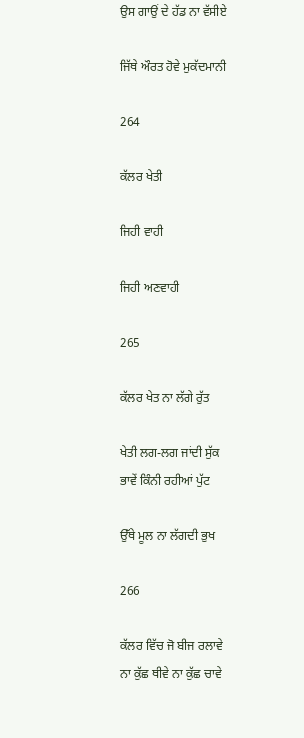ਉਸ ਗਾਉਂ ਦੇ ਹੱਡ ਨਾ ਵੱਸੀਏ

ਜਿੱਥੇ ਔਰਤ ਹੋਵੇ ਮੁਕੱਦਮਾਨੀ

264

ਕੱਲਰ ਖੇਤੀ

ਜਿਹੀ ਵਾਹੀ

ਜਿਹੀ ਅਣਵਾਹੀ

265

ਕੱਲਰ ਖੇਤ ਨਾ ਲੱਗੇ ਰੁੱਤ

ਖੇਤੀ ਲਗ-ਲਗ ਜਾਂਦੀ ਸੁੱਕ
ਭਾਵੇਂ ਕਿੰਨੀ ਰਹੀਆਂ ਪੁੱਟ

ਉੱਥੇ ਮੂਲ ਨਾ ਲੱਗਦੀ ਭੁਖ

266

ਕੱਲਰ ਵਿੱਚ ਜੋ ਬੀਜ ਰਲਾਵੇ
ਨਾ ਕੁੱਛ ਥੀਵੇ ਨਾ ਕੁੱਛ ਚਾਵੇ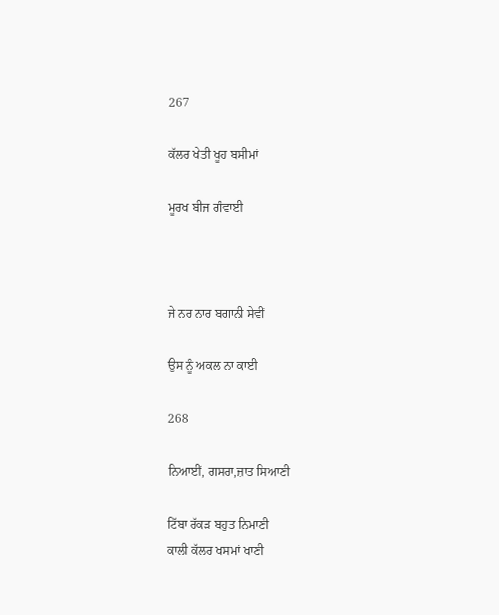267

ਕੱਲਰ ਖੇਤੀ ਖੂਹ ਬਸੀਮਾਂ

ਮੂਰਖ ਬੀਜ ਗੰਵਾਈ



ਜੇ ਨਰ ਨਾਰ ਬਗਾਨੀ ਸੇਵੀਂ

ਉਸ ਨੂੰ ਅਕਲ ਨਾ ਕਾਈ

268

ਨਿਆਈਂ, ਗਸਰਾ,ਜ਼ਾਤ ਸਿਆਣੀ

ਟਿੱਬਾ ਰੱਕੜ ਬਹੁਤ ਨਿਮਾਣੀ
ਕਾਲੀ ਕੱਲਰ ਖਸਮਾਂ ਖਾਣੀ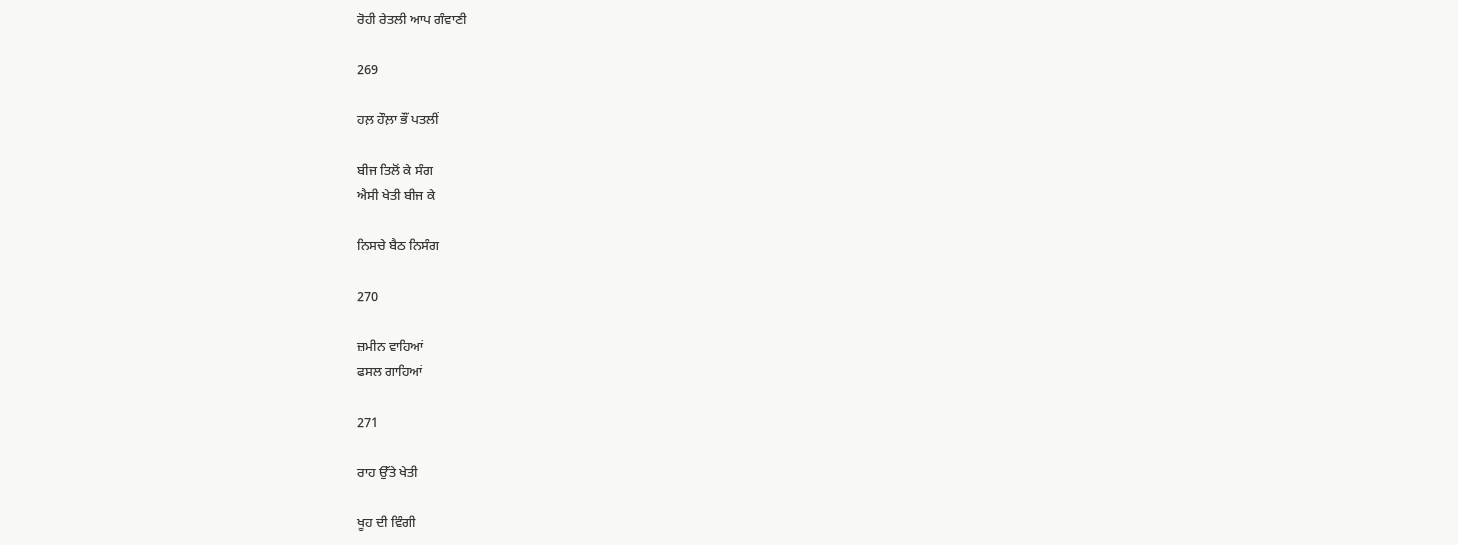ਰੋਹੀ ਰੇਤਲੀ ਆਪ ਗੰਵਾਣੀ

269

ਹਲ਼ ਹੌਲ਼ਾ ਭੌਂ ਪਤਲੀਂ

ਬੀਜ ਤਿਲੋਂ ਕੇ ਸੰਗ
ਐਸੀ ਖੇਤੀ ਬੀਜ ਕੇ

ਨਿਸਚੇ ਬੈਠ ਨਿਸੰਗ

270

ਜ਼ਮੀਨ ਵਾਹਿਆਂ
ਫਸਲ ਗਾਹਿਆਂ

271

ਰਾਹ ਉੱਤੇ ਖੇਤੀ

ਖੂਹ ਦੀ ਵਿੰਗੀ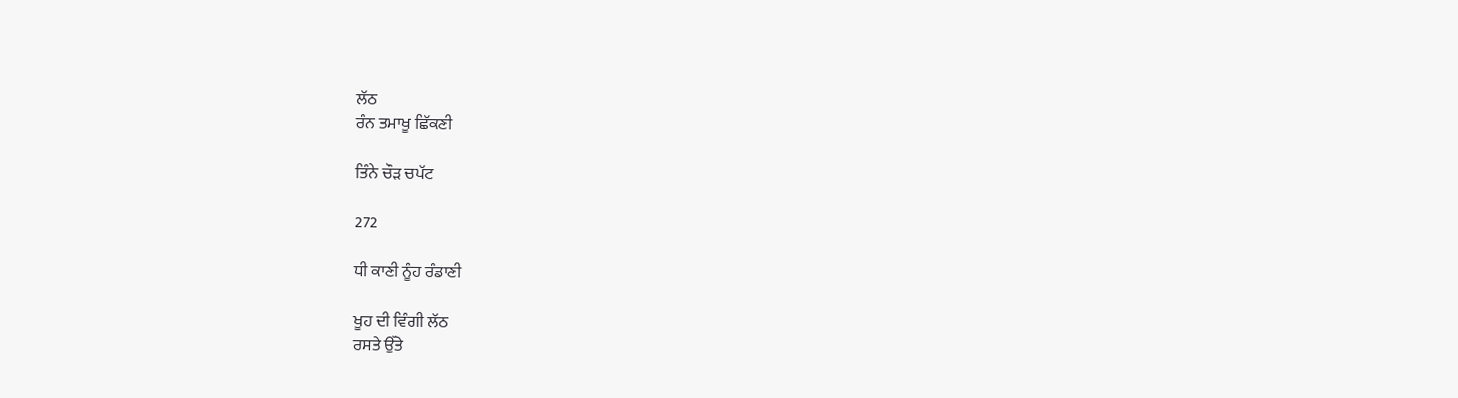ਲੱਠ
ਰੰਨ ਤਮਾਖੂ ਛਿੱਕਣੀ

ਤਿੰਨੇ ਚੌੜ ਚਪੱਟ

272

ਧੀ ਕਾਣੀ ਨੂੰਹ ਰੰਡਾਣੀ

ਖੂਹ ਦੀ ਵਿੰਗੀ ਲੱਠ
ਰਸਤੇ ਉੱਤੇ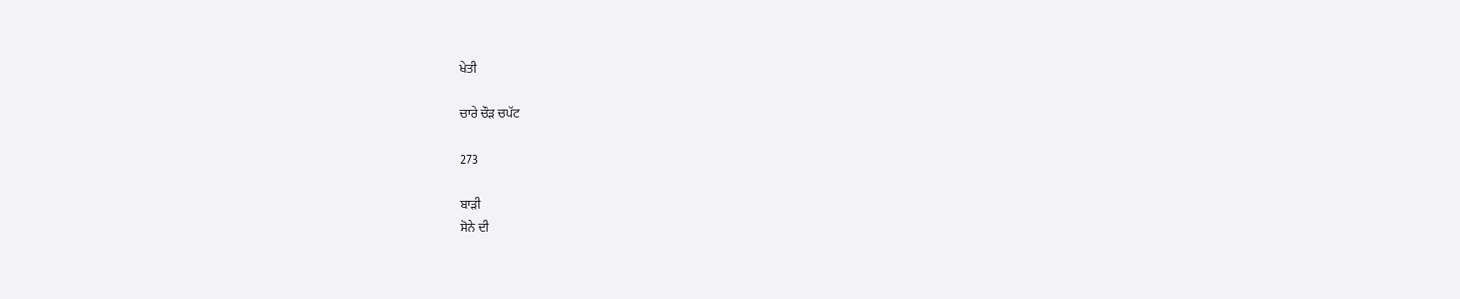ਖੇਤੀ

ਚਾਰੇ ਚੌੜ ਚਪੱਟ

273

ਬਾੜੀ
ਸੋਨੇ ਦੀ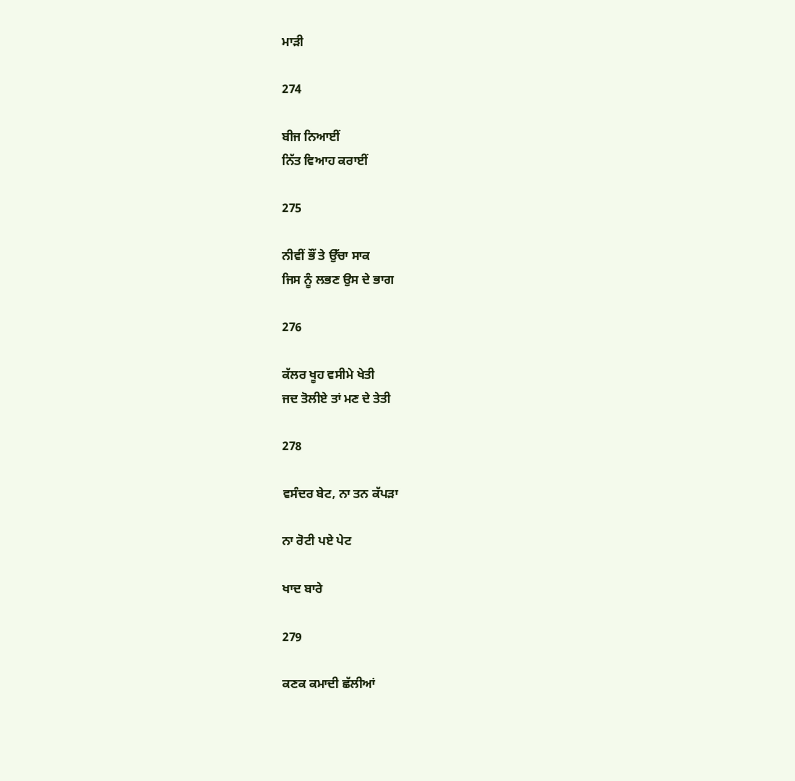ਮਾੜੀ

274

ਬੀਜ ਨਿਆਈਂ
ਨਿੱਤ ਵਿਆਹ ਕਰਾਈਂ

275

ਨੀਵੀਂ ਭੌਂ ਤੇ ਉੱਚਾ ਸਾਕ
ਜਿਸ ਨੂੰ ਲਭਣ ਉਸ ਦੇ ਭਾਗ

276

ਕੱਲਰ ਖੂਹ ਵਸੀਮੇ ਖੇਤੀ
ਜਦ ਤੋਲੀਏ ਤਾਂ ਮਣ ਦੇ ਤੇਤੀ

278

ਵਸੰਦਰ ਬੇਟ, ਨਾ ਤਨ ਕੱਪੜਾ

ਨਾ ਰੋਟੀ ਪਏ ਪੇਟ

ਖਾਦ ਬਾਰੇ

279

ਕਣਕ ਕਮਾਦੀ ਛੱਲੀਆਂ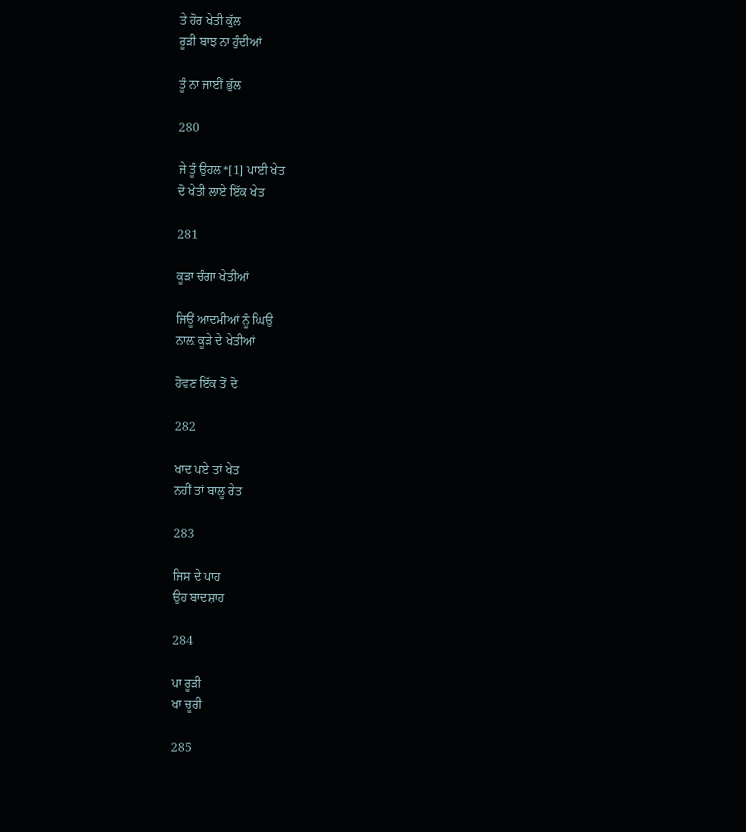ਤੇ ਹੋਰ ਖੇਤੀ ਕੁੱਲ
ਰੂੜੀ ਬਾਝ ਨਾ ਹੁੰਦੀਆਂ

ਤੂੰ ਨਾ ਜਾਈਂ ਭੁੱਲ

280

ਜੇ ਤੂੰ ਉਹਲ*[1] ਪਾਈ ਖੇਤ
ਦੋ ਖੇਤੀ ਲਾਏ ਇੱਕ ਖੇਤ

281

ਕੂੜਾ ਚੰਗਾ ਖੇਤੀਆਂ

ਜਿਊਂ ਆਦਮੀਆਂ ਨੂੰ ਘਿਉ
ਨਾਲ਼ ਕੂੜੇ ਦੇ ਖੇਤੀਆਂ

ਹੋਵਣ ਇੱਕ ਤੋਂ ਦੋ

282

ਖਾਦ ਪਏ ਤਾਂ ਖੇਤ
ਨਹੀਂ ਤਾਂ ਬਾਲੂ ਰੇਤ

283

ਜਿਸ ਦੇ ਪਾਹ
ਉਹ ਬਾਦਸ਼ਾਹ

284

ਪਾ ਰੂੜੀ
ਖਾ ਚੂਰੀ

285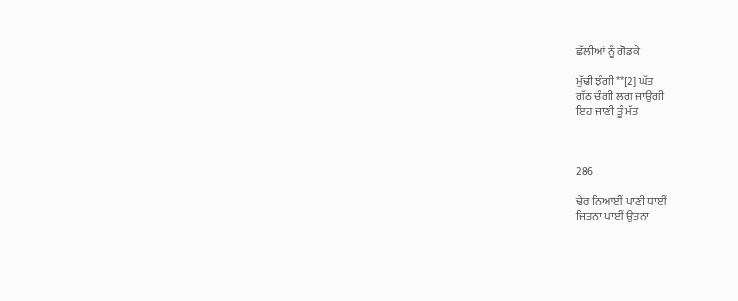ਛੱਲੀਆਂ ਨੂੰ ਗੋਡਕੇ

ਮੁੱਢੀ ਝੰਗੀ**[2] ਘੱਤ
ਗੱਠ ਚੰਗੀ ਲਗ ਜਾਉਗੀ
ਇਹ ਜਾਣੀ ਤੂੰ ਮੱਤ



286

ਢੇਰ ਨਿਆਈਂ ਪਾਣੀ ਧਾਈਂ
ਜਿਤਨਾ ਪਾਈਂ ਉਤਨਾ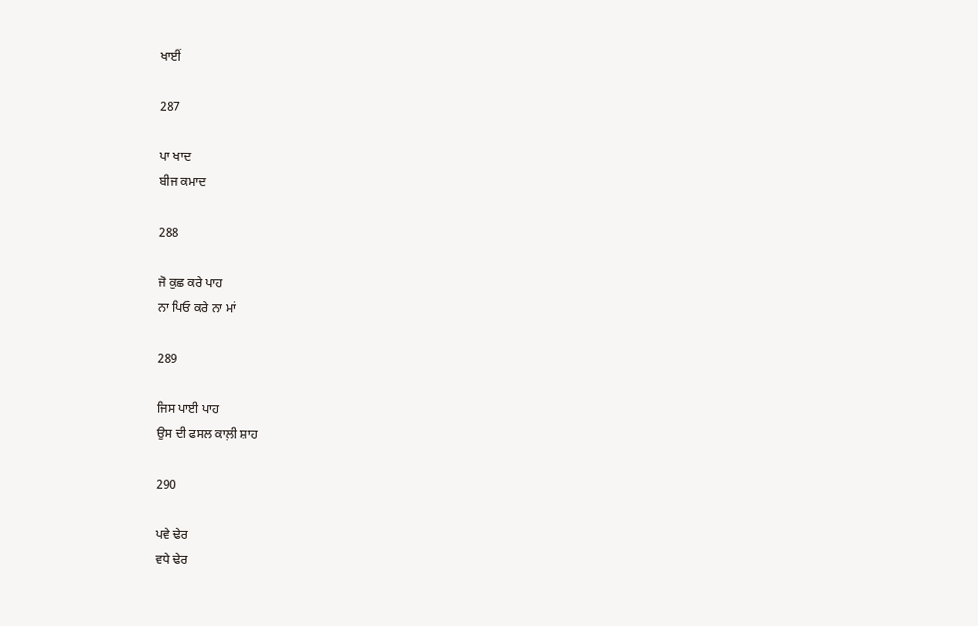ਖਾਈਂ

287

ਪਾ ਖਾਦ
ਬੀਜ ਕਮਾਦ

288

ਜੋ ਕੁਛ ਕਰੇ ਪਾਹ
ਨਾ ਪਿਓ ਕਰੇ ਨਾ ਮਾਂ

289

ਜਿਸ ਪਾਈ ਪਾਹ
ਉਸ ਦੀ ਫਸਲ ਕਾਲ਼ੀ ਸ਼ਾਹ

290

ਪਵੇ ਢੇਰ
ਵਧੇ ਢੇਰ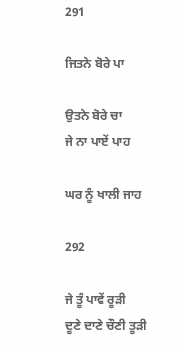291

ਜਿਤਨੇ ਬੋਰੇ ਪਾ

ਉਤਨੇ ਬੋਰੇ ਚਾ
ਜੇ ਨਾ ਪਾਏਂ ਪਾਹ

ਘਰ ਨੂੰ ਖਾਲੀ ਜਾਹ

292

ਜੇ ਤੂੰ ਪਾਵੇਂ ਰੂੜੀ
ਦੂਣੇ ਦਾਣੇ ਚੌਣੀ ਤੂੜੀ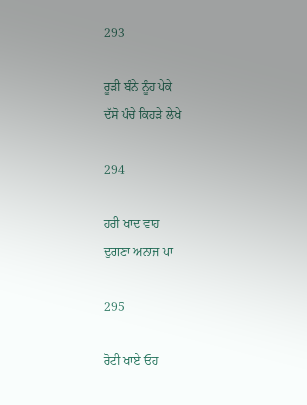293

ਰੂੜੀ ਬੰਨੇ ਨੂੰਹ ਪੇਕੇ
ਦੱਸੋ ਪੰਚੇ ਕਿਹੜੇ ਲੇਖੇ

294

ਹਰੀ ਖਾਦ ਵਾਹ
ਦੁਗਣਾ ਅਨਾਜ ਪਾ

295

ਰੋਟੀ ਖਾਏ ਓਹ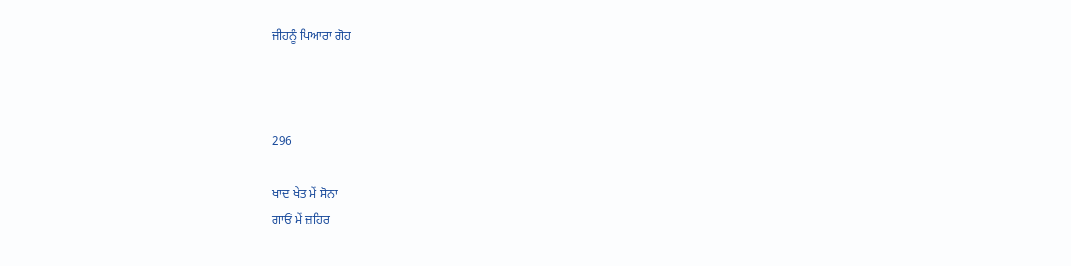ਜੀਹਨੂੰ ਪਿਆਰਾ ਗੋਹ



296

ਖਾਦ ਖੇਤ ਮੇਂ ਸੋਨਾ
ਗਾਓਂ ਮੇਂ ਜ਼ਹਿਰ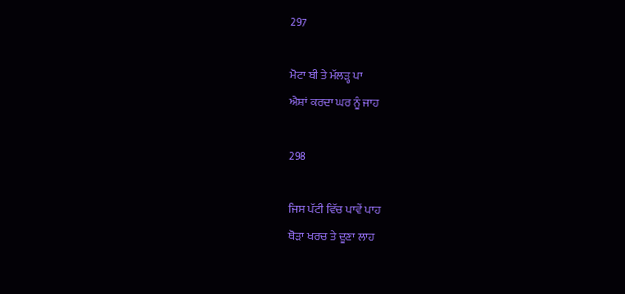297

ਮੋਟਾ ਬੀ ਤੇ ਮੱਲੜ੍ਹ ਪਾ
ਐਸ਼ਾਂ ਕਰਦਾ ਘਰ ਨੂੰ ਜਾਹ

298

ਜਿਸ ਪੱਟੀ ਵਿੱਚ ਪਾਵੇਂ ਪਾਹ
ਥੋੜਾ ਖਰਚ ਤੇ ਦੂਣਾ ਲਾਹ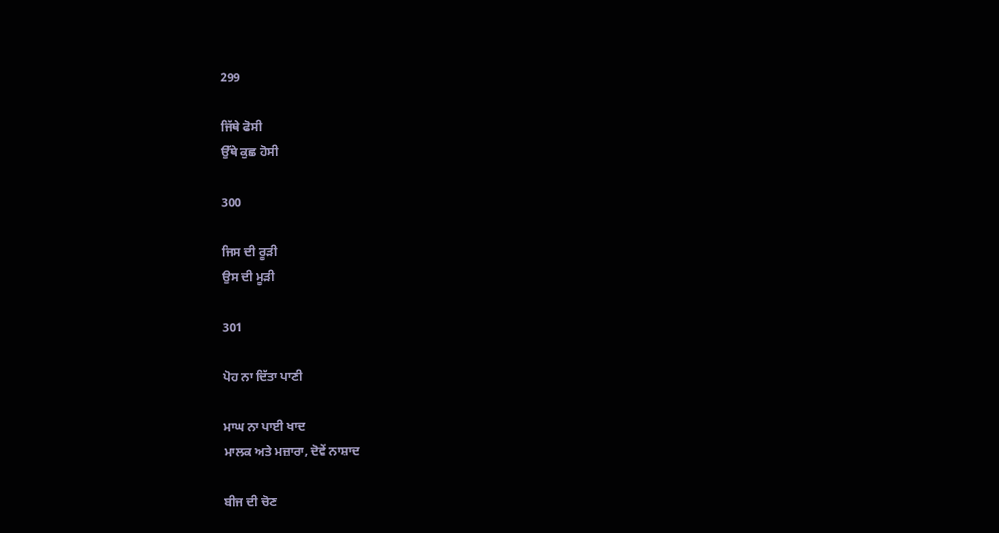299

ਜਿੱਥੇ ਫੋਸੀ
ਉੱਥੇ ਕੁਛ ਹੋਸੀ

300

ਜਿਸ ਦੀ ਰੂੜੀ
ਉਸ ਦੀ ਮੂੜੀ

301

ਪੋਹ ਨਾ ਦਿੱਤਾ ਪਾਣੀ

ਮਾਘ ਨਾ ਪਾਈ ਖਾਦ
ਮਾਲਕ ਅਤੇ ਮਜ਼ਾਰਾ, ਦੋਵੇਂ ਨਾਸ਼ਾਦ

ਬੀਜ ਦੀ ਚੋਣ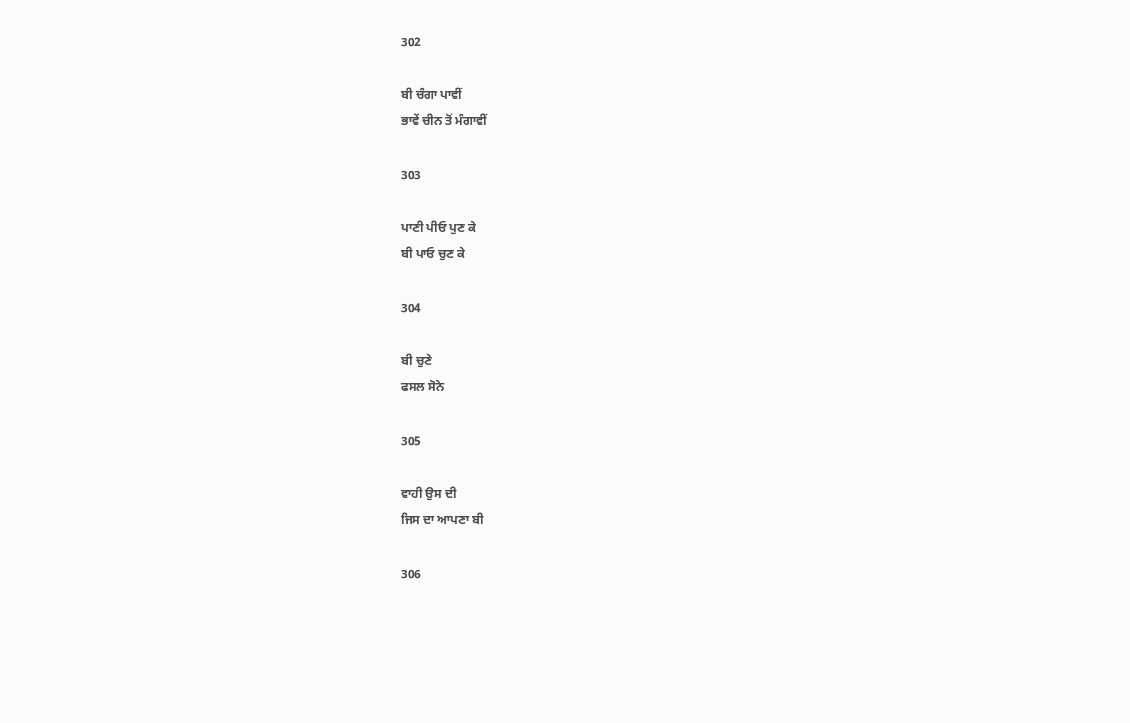302

ਬੀ ਚੰਗਾ ਪਾਵੀਂ
ਭਾਵੇਂ ਚੀਨ ਤੋਂ ਮੰਗਾਵੀਂ

303

ਪਾਣੀ ਪੀਓ ਪੁਣ ਕੇ
ਬੀ ਪਾਓ ਚੁਣ ਕੇ

304

ਬੀ ਚੁਣੇ
ਫਸਲ ਸੋਨੇ

305

ਵਾਹੀ ਉਸ ਦੀ
ਜਿਸ ਦਾ ਆਪਣਾ ਬੀ

306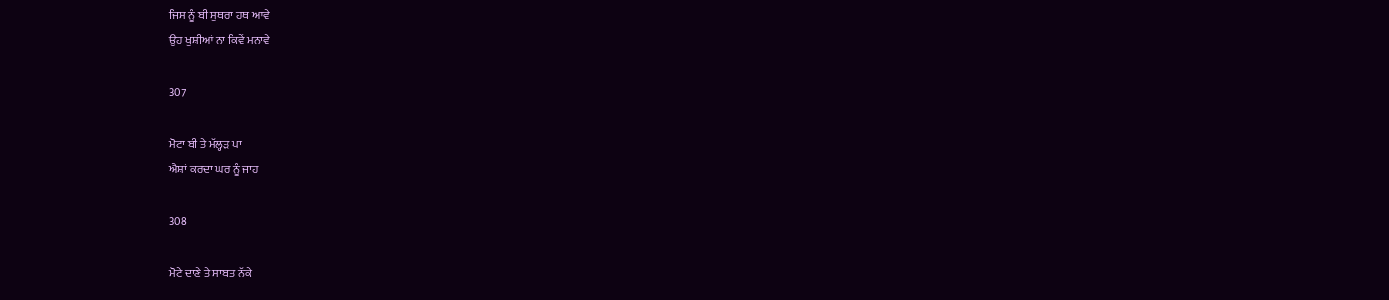ਜਿਸ ਨੂੰ ਬੀ ਸੁਥਰਾ ਹਥ ਆਵੇ
ਉਹ ਖੁਸ਼ੀਆਂ ਨਾ ਕਿਵੇਂ ਮਨਾਵੇ

307

ਮੋਟਾ ਬੀ ਤੇ ਮੱਲ੍ਹੜ ਪਾ
ਐਸ਼ਾਂ ਕਰਦਾ ਘਰ ਨੂੰ ਜਾਹ

308

ਮੋਟੇ ਦਾਣੇ ਤੇ ਸਾਬਤ ਨੱਕੇ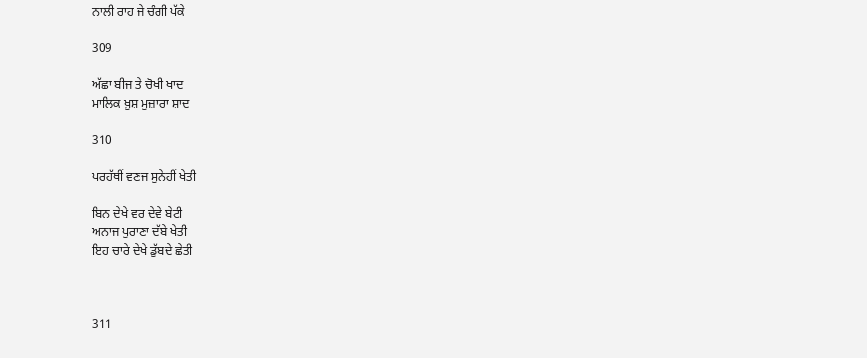ਨਾਲੀ ਰਾਹ ਜੇ ਚੰਗੀ ਪੱਕੇ

309

ਅੱਛਾ ਬੀਜ ਤੇ ਚੋਖੀ ਖਾਦ
ਮਾਲਿਕ ਖ਼ੁਸ਼ ਮੁਜ਼ਾਰਾ ਸ਼ਾਦ

310

ਪਰਹੱਥੀਂ ਵਣਜ ਸੁਨੇਹੀਂ ਖੇਤੀ

ਬਿਨ ਦੇਖੇ ਵਰ ਦੇਵੇ ਬੇਟੀ
ਅਨਾਜ ਪੁਰਾਣਾ ਦੱਬੇ ਖੇਤੀ
ਇਹ ਚਾਰੇ ਦੇਖੇ ਡੁੱਬਦੇ ਛੇਤੀ



311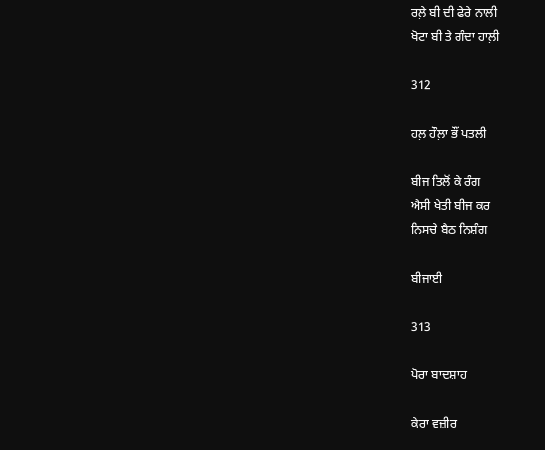ਰਲ਼ੇ ਬੀ ਦੀ ਫੇਰੇ ਨਾਲੀ
ਖੋਟਾ ਬੀ ਤੇ ਗੰਦਾ ਹਾਲ਼ੀ

312

ਹਲ਼ ਹੌਲ਼ਾ ਭੌਂ ਪਤਲੀ

ਬੀਜ ਤਿਲੋਂ ਕੇ ਰੰਗ
ਐਸੀ ਖੇਤੀ ਬੀਜ ਕਰ
ਨਿਸਚੇ ਬੈਠ ਨਿਸ਼ੰਗ

ਬੀਜਾਈ

313

ਪੋਰਾ ਬਾਦਸ਼ਾਹ

ਕੇਰਾ ਵਜ਼ੀਰ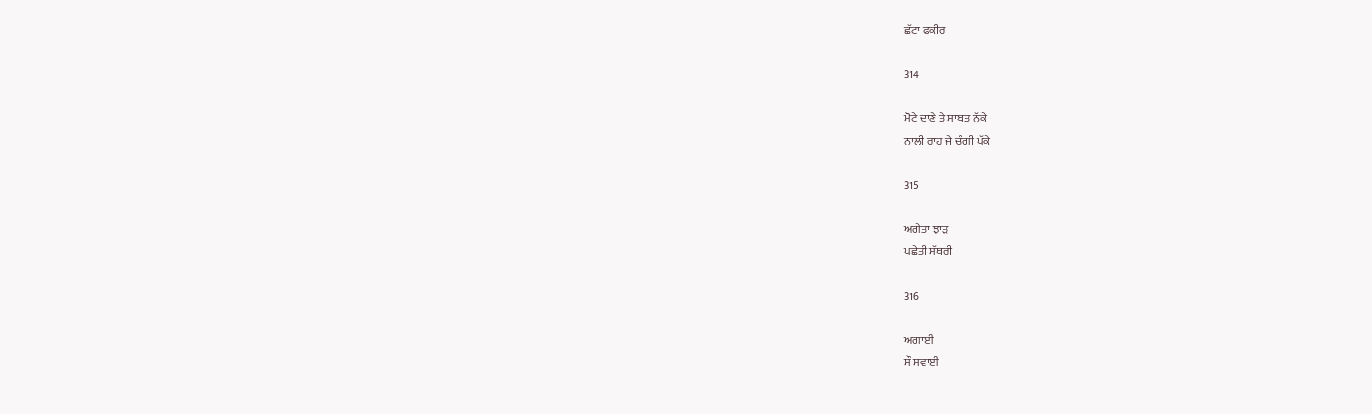ਛੱਟਾ ਫਕੀਰ

314

ਮੋਟੇ ਦਾਣੇ ਤੇ ਸਾਬਤ ਨੱਕੇ
ਨਾਲੀ ਰਾਹ ਜੇ ਚੰਗੀ ਪੱਕੇ

315

ਅਗੇਤਾ ਝਾੜ
ਪਛੇਤੀ ਸੱਥਰੀ

316

ਅਗਾਈ
ਸੌ ਸਵਾਈ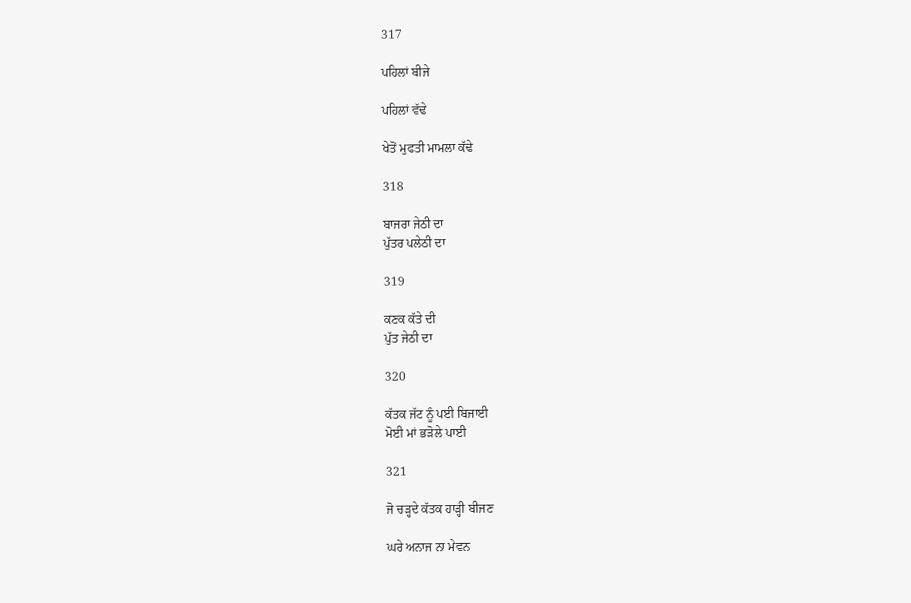317

ਪਹਿਲਾਂ ਬੀਜੇ

ਪਹਿਲਾਂ ਵੱਢੇ

ਖੇਤੋਂ ਮੁਫਤੀ ਮਾਮਲਾ ਕੱਢੇ

318

ਬਾਜਰਾ ਜੇਠੀ ਦਾ
ਪੁੱਤਰ ਪਲੇਠੀ ਦਾ

319

ਕਣਕ ਕੱਤੇ ਦੀ
ਪੁੱਤ ਜੇਠੀ ਦਾ

320

ਕੱਤਕ ਜੱਟ ਨੂੰ ਪਈ ਬਿਜਾਈ
ਮੋਈ ਮਾਂ ਭੜੋਲੇ ਪਾਈ

321

ਜੋ ਚੜ੍ਹਦੇ ਕੱਤਕ ਹਾੜ੍ਹੀ ਬੀਜਣ

ਘਰੇ ਅਨਾਜ ਨਾ ਮੇਵਨ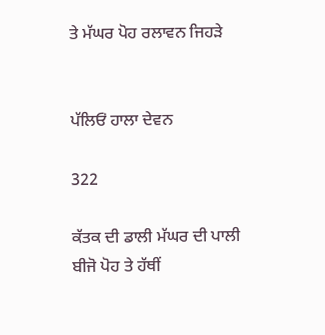ਤੇ ਮੱਘਰ ਪੋਹ ਰਲਾਵਨ ਜਿਹੜੇ


ਪੱਲਿਓਂ ਹਾਲਾ ਦੇਵਨ

322

ਕੱਤਕ ਦੀ ਡਾਲੀ ਮੱਘਰ ਦੀ ਪਾਲੀ
ਬੀਜੋ ਪੋਹ ਤੇ ਹੱਥੀਂ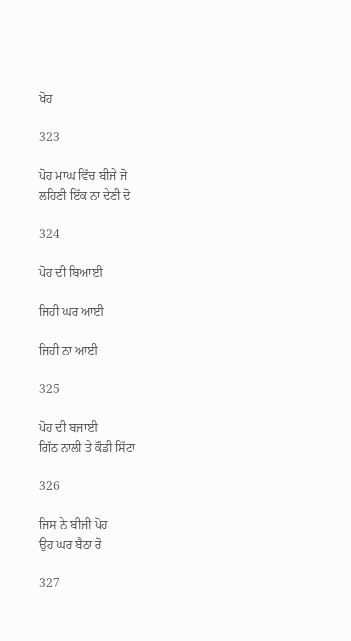ਖੋਹ

323

ਪੋਹ ਮਾਘ ਵਿੱਚ ਬੀਜੇ ਜੋ
ਲਹਿਣੀ ਇੱਕ ਨਾ ਦੇਣੀ ਦੋ

324

ਪੋਹ ਦੀ ਬਿਆਈ

ਜਿਹੀ ਘਰ ਆਈ

ਜਿਹੀ ਨਾ ਆਈ

325

ਪੋਹ ਦੀ ਬਜਾਈ
ਗਿੱਠ ਨਾਲੀ ਤੇ ਕੌਡੀ ਸਿੱਟਾ

326

ਜਿਸ ਨੇ ਬੀਜੀ ਪੋਹ
ਉਹ ਘਰ ਬੈਠਾ ਰੋ

327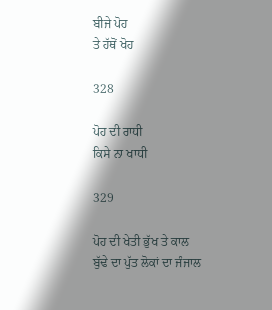ਬੀਜੇ ਪੋਹ
ਤੇ ਹੱਥੋਂ ਖੋਹ

328

ਪੋਹ ਦੀ ਰਾਧੀ
ਕਿਸੇ ਨਾ ਖਾਧੀ

329

ਪੋਹ ਦੀ ਖੇਤੀ ਭੁੱਖ ਤੇ ਕਾਲ
ਬੁੱਢੇ ਦਾ ਪੁੱਤ ਲੋਕਾਂ ਦਾ ਜੰਜਾਲ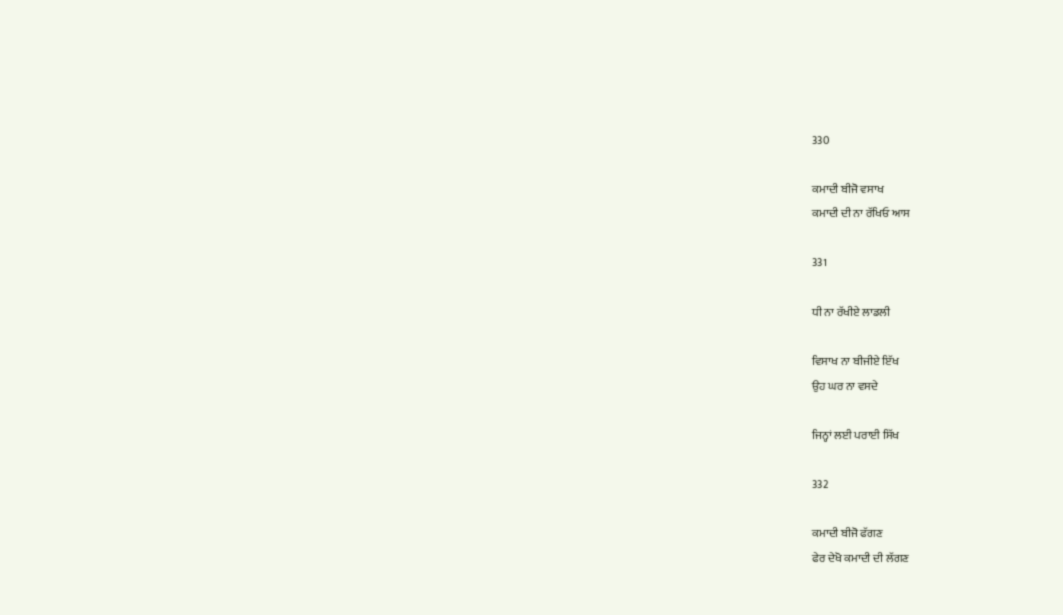330

ਕਮਾਦੀ ਬੀਜੋ ਵਸਾਖ
ਕਮਾਦੀ ਦੀ ਨਾ ਰੱਖਿਓ ਆਸ

331

ਧੀ ਨਾ ਰੱਖੀਏ ਲਾਡਲੀ

ਵਿਸਾਖ ਨਾ ਬੀਜੀਏ ਇੱਖ
ਉਹ ਘਰ ਨਾ ਵਸਦੇ

ਜਿਨ੍ਹਾਂ ਲਈ ਪਰਾਈ ਸਿੱਖ

332

ਕਮਾਦੀ ਬੀਜੋ ਫੱਗਣ
ਫੇਰ ਦੇਖੋ ਕਮਾਦੀ ਦੀ ਲੱਗਣ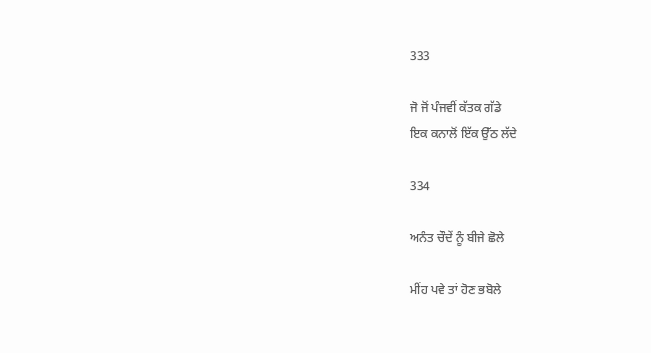333

ਜੋ ਜੋਂ ਪੰਜਵੀਂ ਕੱਤਕ ਗੱਡੇ
ਇਕ ਕਨਾਲੋਂ ਇੱਕ ਉੱਠ ਲੱਦੇ

334

ਅਨੰਤ ਚੌਦੇਂ ਨੂੰ ਬੀਜੇ ਛੋਲੇ

ਮੀਂਹ ਪਵੇ ਤਾਂ ਹੋਣ ਭਬੋਲੇ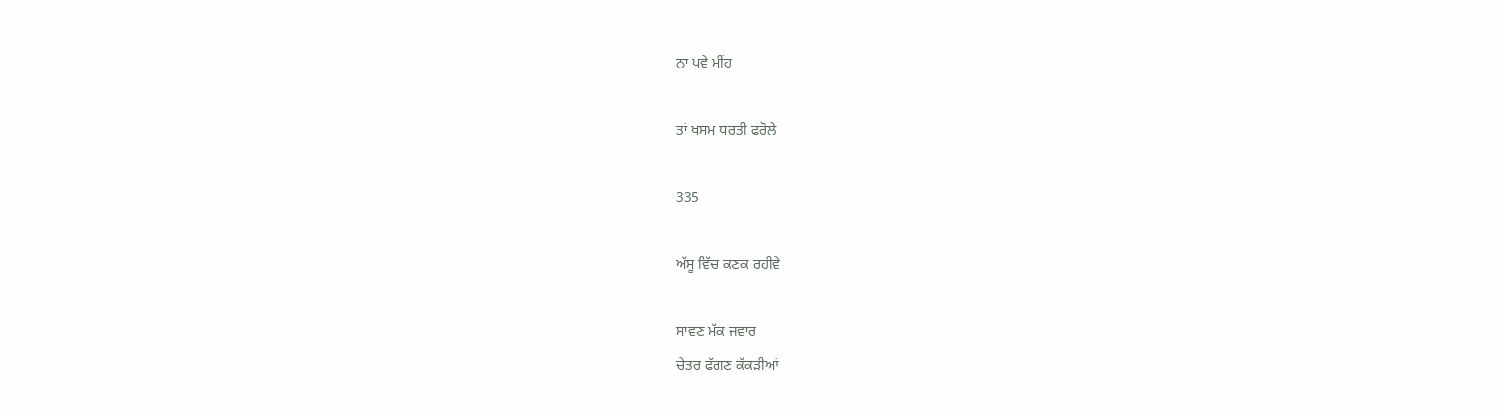ਨਾ ਪਵੇ ਮੀਂਹ

ਤਾਂ ਖਸਮ ਧਰਤੀ ਫਰੋਲੇ

335

ਅੱਸੂ ਵਿੱਚ ਕਣਕ ਰਹੀਵੇ

ਸਾਵਣ ਮੱਕ ਜਵਾਰ
ਚੇਤਰ ਫੱਗਣ ਕੱਕੜੀਆਂ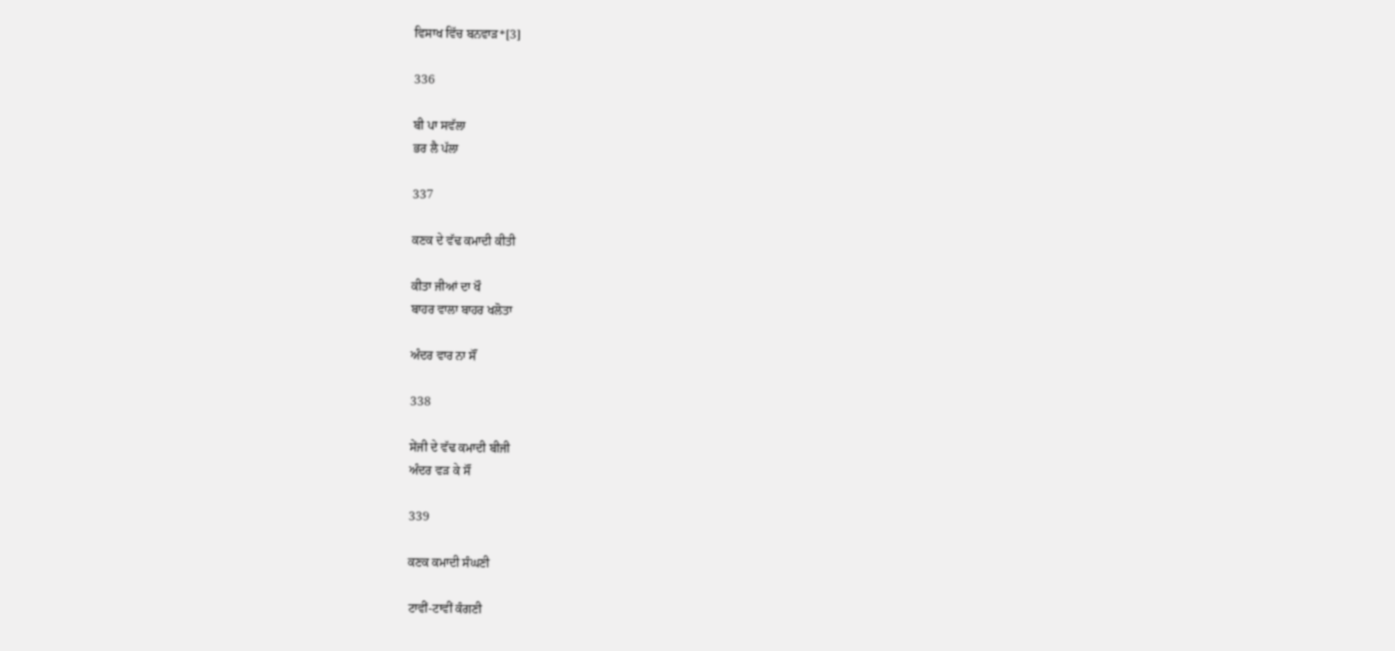ਵਿਸਾਖ ਵਿੱਚ ਬਨਵਾੜ*[3]

336

ਬੀ ਪਾ ਸਵੱਲਾ
ਭਰ ਲੈ ਪੱਲਾ

337

ਕਣਕ ਦੇ ਵੱਢ ਕਮਾਦੀ ਕੀਤੀ

ਕੀਤਾ ਜੀਆਂ ਦਾ ਖੌ
ਬਾਹਰ ਵਾਲਾ ਬਾਹਰ ਖਲੋਤਾ

ਅੰਦਰ ਵਾਰ ਨਾ ਸੌਂ

338

ਸੇਂਜੀ ਦੇ ਵੱਢ ਕਮਾਦੀ ਬੀਜੀ
ਅੰਦਰ ਵੜ ਕੇ ਸੌਂ

339

ਕਣਕ ਕਮਾਦੀ ਸੰਘਣੀ

ਟਾਵੀਂ-ਟਾਵੀਂ ਕੰਗਣੀ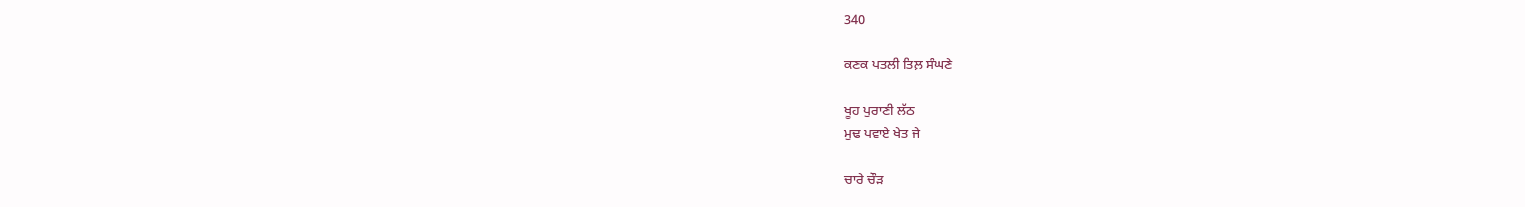340

ਕਣਕ ਪਤਲੀ ਤਿਲ਼ ਸੰਘਣੇ

ਖੂਹ ਪੁਰਾਣੀ ਲੱਠ
ਮੁਢ ਪਵਾਏ ਖੇਤ ਜੇ

ਚਾਰੇ ਚੌੜ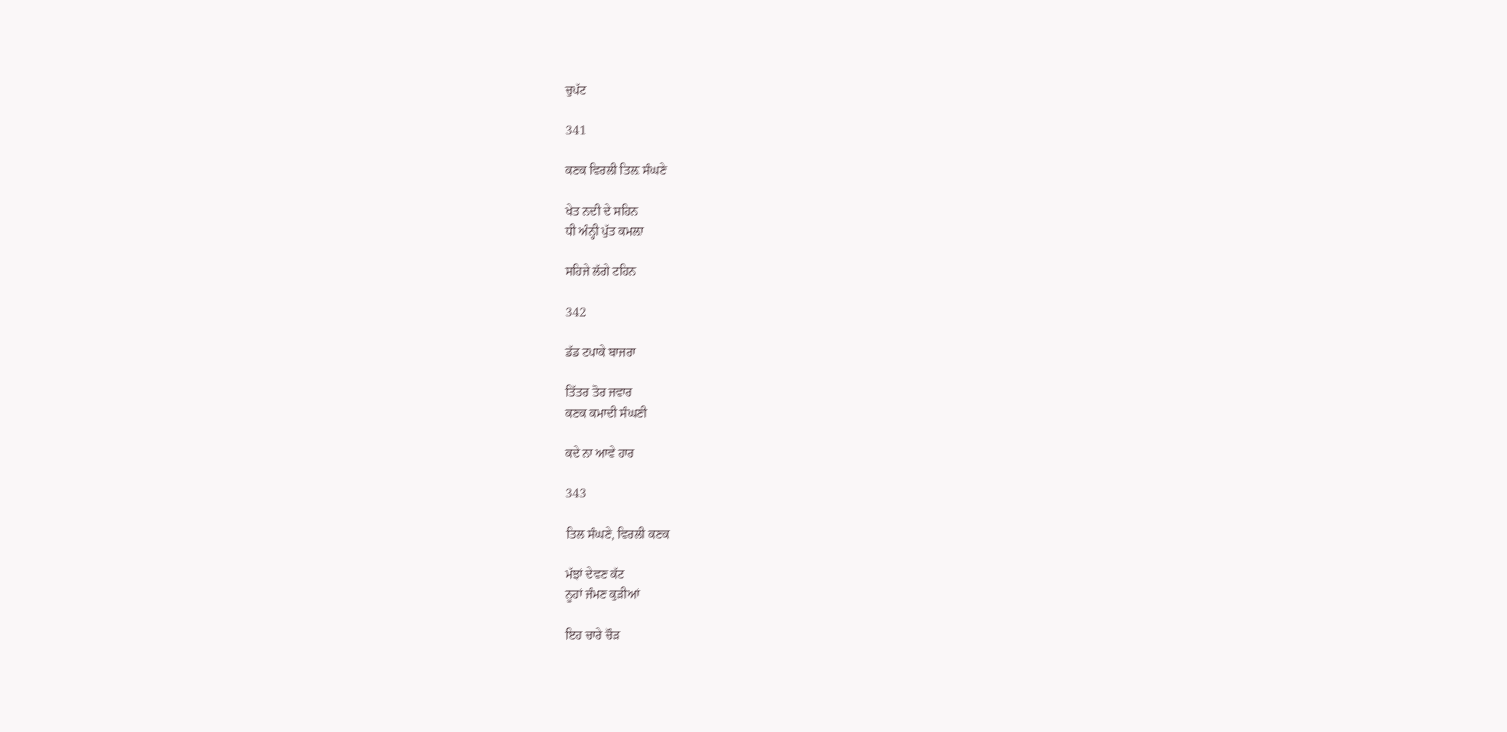ਚੁਪੱਟ

341

ਕਣਕ ਵਿਰਲੀ ਤਿਲ਼ ਸੰਘਣੇ

ਖੇਤ ਨਦੀ ਦੇ ਸਹਿਨ
ਧੀ ਅੰਨ੍ਹੀ ਪੁੱਤ ਕਮਲ਼ਾ

ਸਹਿਜੇ ਲੱਗੇ ਟਹਿਨ

342

ਡੱਡ ਟਪਾਕੇ ਬਾਜਰਾ

ਤਿੱਤਰ ਤੋਰ ਜਵਾਰ
ਕਣਕ ਕਮਾਦੀ ਸੰਘਣੀ

ਕਦੇ ਨਾ ਆਵੇ ਹਾਰ

343

ਤਿਲ ਸੰਘਣੇ, ਵਿਰਲੀ ਕਣਕ

ਮੱਝਾਂ ਦੇਵਣ ਕੱਟ
ਨੂਹਾਂ ਜੰਮਣ ਕੁੜੀਆਂ

ਇਹ ਚਾਰੇ ਚੌੜ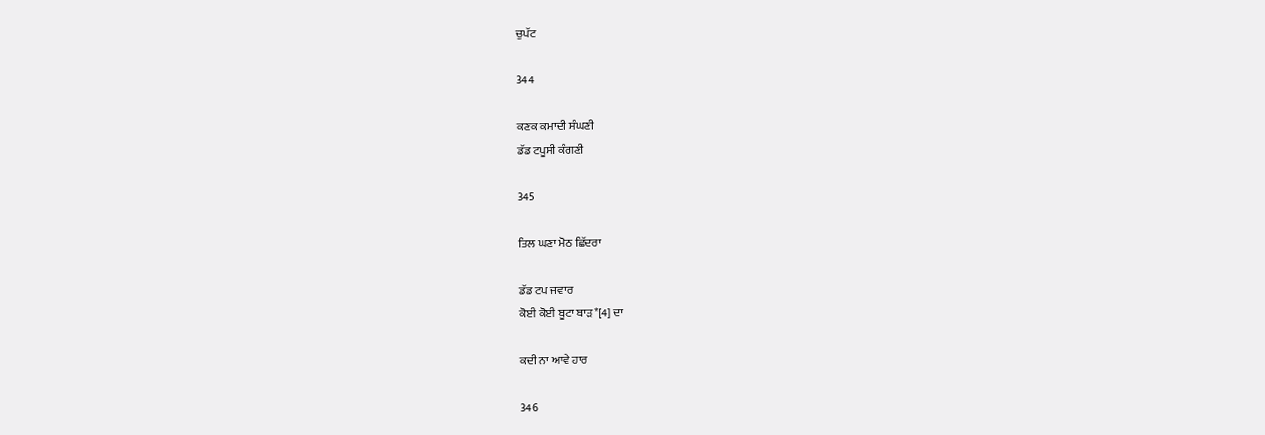ਚੁਪੱਟ

344

ਕਣਕ ਕਮਾਦੀ ਸੰਘਣੀ
ਡੱਡ ਟਪੂਸੀ ਕੰਗਣੀ

345

ਤਿਲ ਘਣਾ ਮੋਠ ਛਿੱਦਰਾ

ਡੱਡ ਟਪ ਜਵਾਰ
ਕੋਈ ਕੋਈ ਬੂਟਾ ਬਾੜ*[4] ਦਾ

ਕਦੀ ਨਾ ਆਵੇ ਹਾਰ

346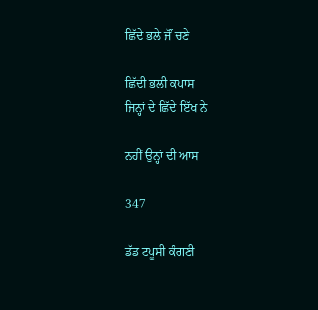ਛਿੱਦੇ ਭਲੇ ਜੌਂ ਚਣੇ

ਛਿੱਦੀ ਭਲੀ ਕਪਾਸ
ਜਿਨ੍ਹਾਂ ਦੇ ਛਿੱਦੇ ਇੱਖ ਨੇ

ਨਹੀਂ ਉਨ੍ਹਾਂ ਦੀ ਆਸ

347

ਡੱਡ ਟਪੂਸੀ ਕੰਗਣੀ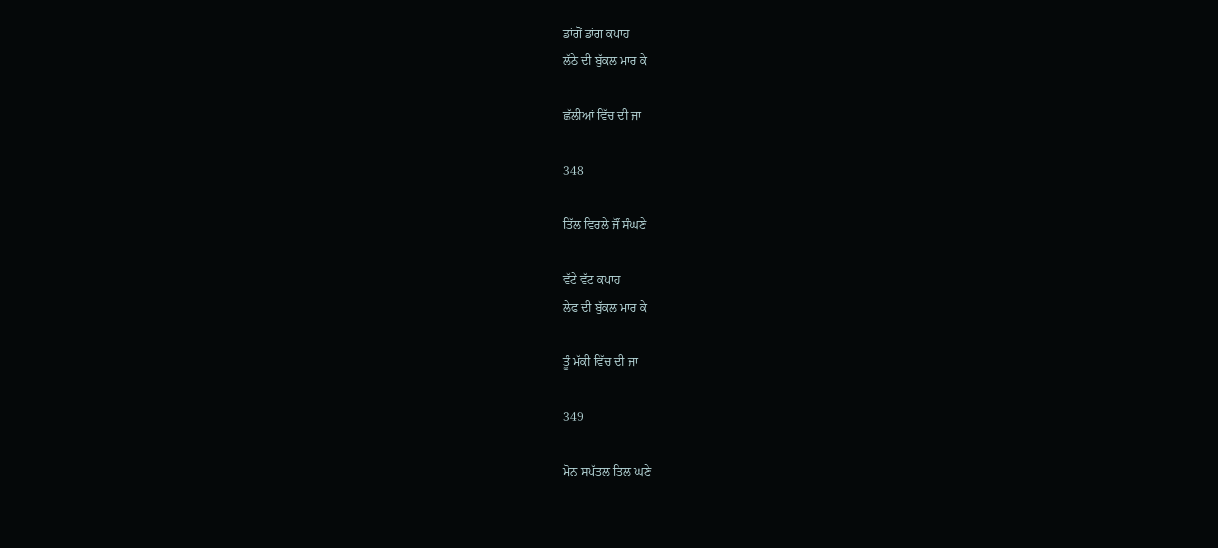ਡਾਂਗੋਂ ਡਾਂਗ ਕਪਾਹ
ਲੱਠੇ ਦੀ ਬੁੱਕਲ ਮਾਰ ਕੇ

ਛੱਲੀਆਂ ਵਿੱਚ ਦੀ ਜਾ

348

ਤਿੱਲ ਵਿਰਲੇ ਜੌਂ ਸੰਘਣੇ

ਵੱਟੇ ਵੱਟ ਕਪਾਹ
ਲੇਫ ਦੀ ਬੁੱਕਲ ਮਾਰ ਕੇ

ਤੂੰ ਮੱਕੀ ਵਿੱਚ ਦੀ ਜਾ

349

ਮੋਨ ਸਪੱਤਲ ਤਿਲ ਘਣੇ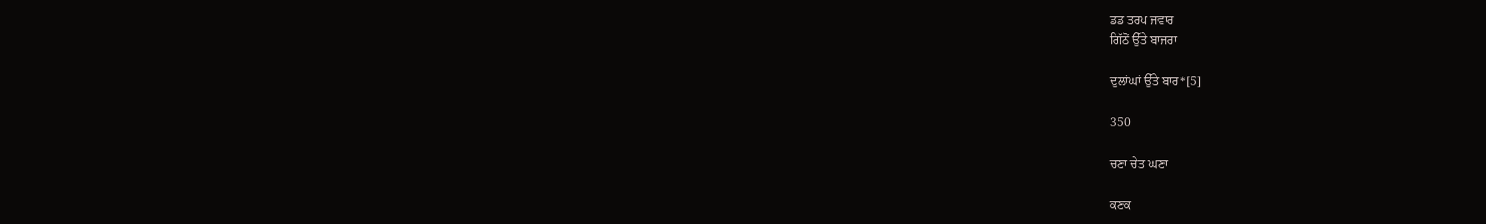ਡਡ ਤਰਪ ਜਵਾਰ
ਗਿੱਠੋਂ ਉੱਤੇ ਬਾਜਰਾ

ਦੁਲਾਂਘਾਂ ਉੱਤੇ ਬਾਰ*[5]

350

ਚਣਾ ਚੇਤ ਘਣਾ

ਕਣਕ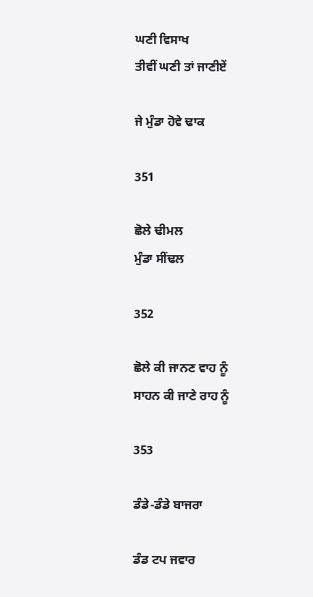ਘਣੀ ਵਿਸਾਖ
ਤੀਵੀਂ ਘਣੀ ਤਾਂ ਜਾਣੀਏਂ

ਜੇ ਮੁੰਡਾ ਹੋਵੇ ਢਾਕ

351

ਛੋਲੇ ਢੀਮਲ
ਮੁੰਡਾ ਸੀਂਢਲ

352

ਛੋਲੇ ਕੀ ਜਾਨਣ ਵਾਹ ਨੂੰ
ਸਾਹਨ ਕੀ ਜਾਣੇ ਰਾਹ ਨੂੰ

353

ਡੰਡੇ-ਡੰਡੇ ਬਾਜਰਾ

ਡੰਡ ਟਪ ਜਵਾਰ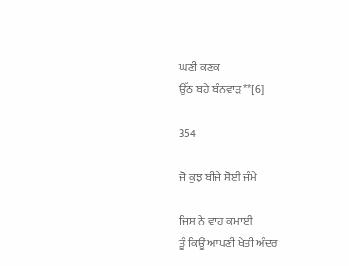ਘਣੀ ਕਣਕ
ਉੱਠ ਬਹੇ ਬੰਨਵਾੜ**[6]

354

ਜੋ ਕੁਝ ਬੀਜੇ ਸੋਈ ਜੰਮੇ

ਜਿਸ ਨੇ ਵਾਹ ਕਮਾਈ
ਤੂੰ ਕਿਊਂ ਆਪਣੀ ਖੇਤੀ ਅੰਦਰ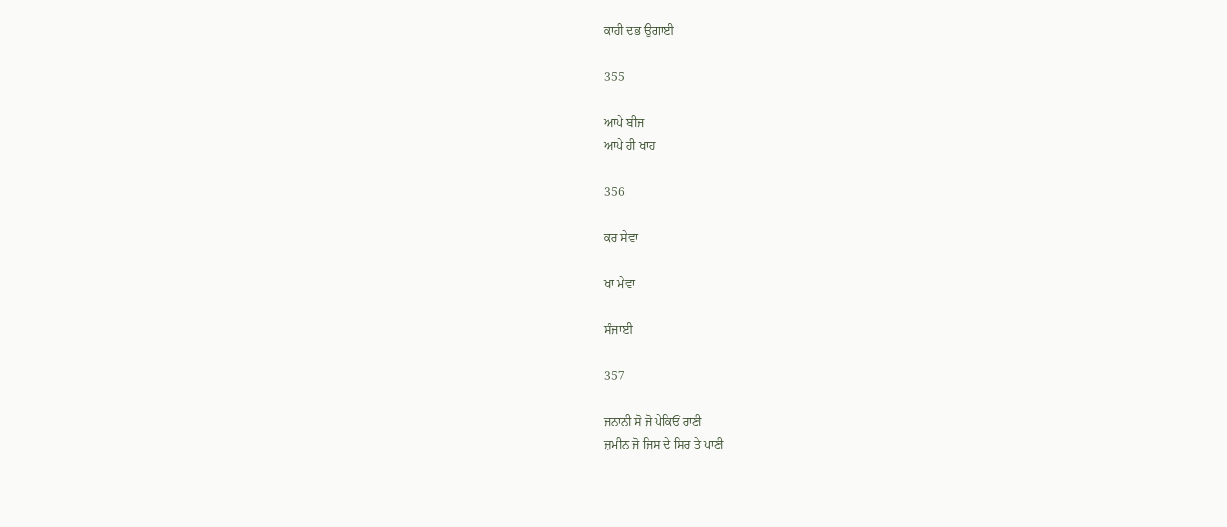ਕਾਹੀ ਦਭ ਉਗਾਈ

355

ਆਪੇ ਬੀਜ
ਆਪੇ ਹੀ ਖਾਹ

356

ਕਰ ਸੇਵਾ

ਖਾ ਮੇਵਾ

ਸੰਜਾਈ

357

ਜਨਾਨੀ ਸੋ ਜੋ ਪੇਕਿਓਂ ਰਾਣੀ
ਜ਼ਮੀਨ ਜੋ ਜਿਸ ਦੇ ਸਿਰ ਤੇ ਪਾਣੀ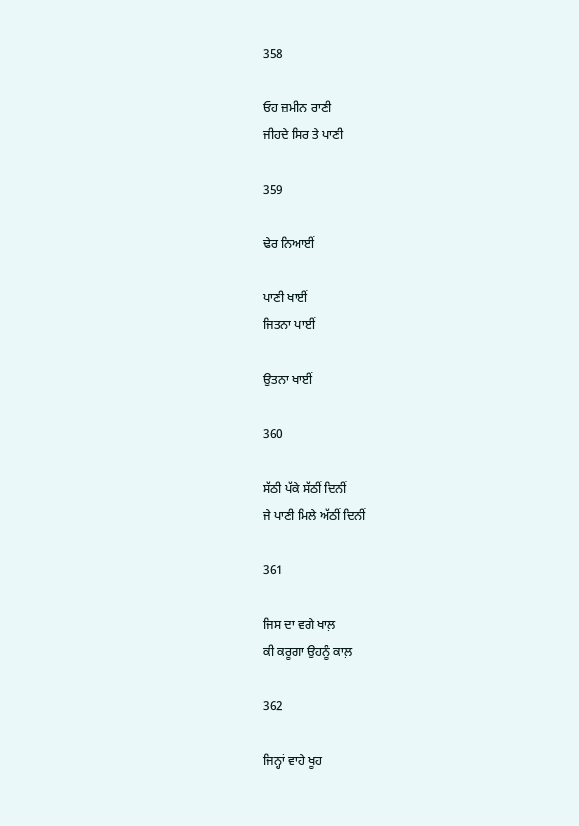358

ਓਹ ਜ਼ਮੀਨ ਰਾਣੀ
ਜੀਹਦੇ ਸਿਰ ਤੇ ਪਾਣੀ

359

ਢੇਰ ਨਿਆਈਂ

ਪਾਣੀ ਖਾਈਂ
ਜਿਤਨਾ ਪਾਈਂ

ਉਤਨਾ ਖਾਈਂ

360

ਸੱਠੀ ਪੱਕੇ ਸੱਠੀਂ ਦਿਨੀਂ
ਜੇ ਪਾਣੀ ਮਿਲੇ ਅੱਠੀਂ ਦਿਨੀਂ

361

ਜਿਸ ਦਾ ਵਗੇ ਖਾਲ਼
ਕੀ ਕਰੂਗਾ ਉਹਨੂੰ ਕਾਲ਼

362

ਜਿਨ੍ਹਾਂ ਵਾਹੇ ਖੂਹ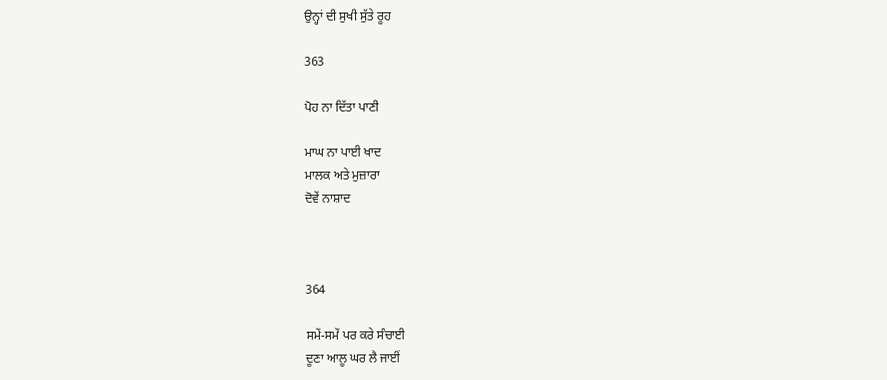ਉਨ੍ਹਾਂ ਦੀ ਸੁਖੀ ਸੁੱਤੇ ਰੂਹ

363

ਪੋਹ ਨਾ ਦਿੱਤਾ ਪਾਣੀ

ਮਾਘ ਨਾ ਪਾਈ ਖਾਦ
ਮਾਲਕ ਅਤੇ ਮੁਜ਼ਾਰਾ
ਦੋਵੇਂ ਨਾਸ਼ਾਦ



364

ਸਮੇਂ-ਸਮੇਂ ਪਰ ਕਰੇ ਸੰਚਾਈ
ਦੂਣਾ ਆਲੂ ਘਰ ਲੈ ਜਾਈਂ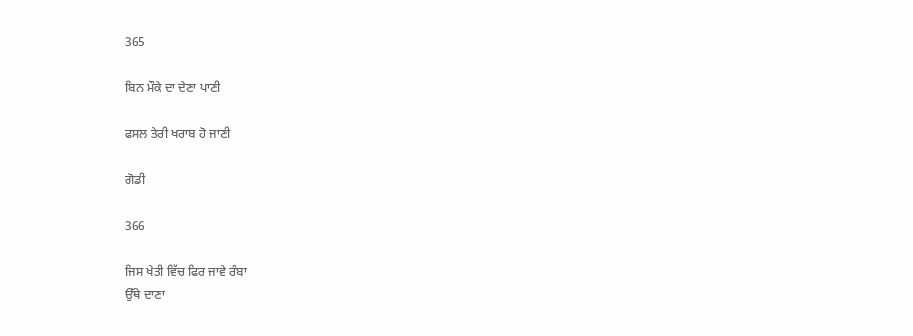365

ਬਿਨ ਮੌਕੇ ਦਾ ਦੇਣਾ ਪਾਣੀ

ਫਸਲ ਤੇਰੀ ਖਰਾਬ ਹੋ ਜਾਣੀ

ਗੋਡੀ

366

ਜਿਸ ਖੇਤੀ ਵਿੱਚ ਫਿਰ ਜਾਵੇ ਰੰਬਾ
ਉੱਥੇ ਦਾਣਾ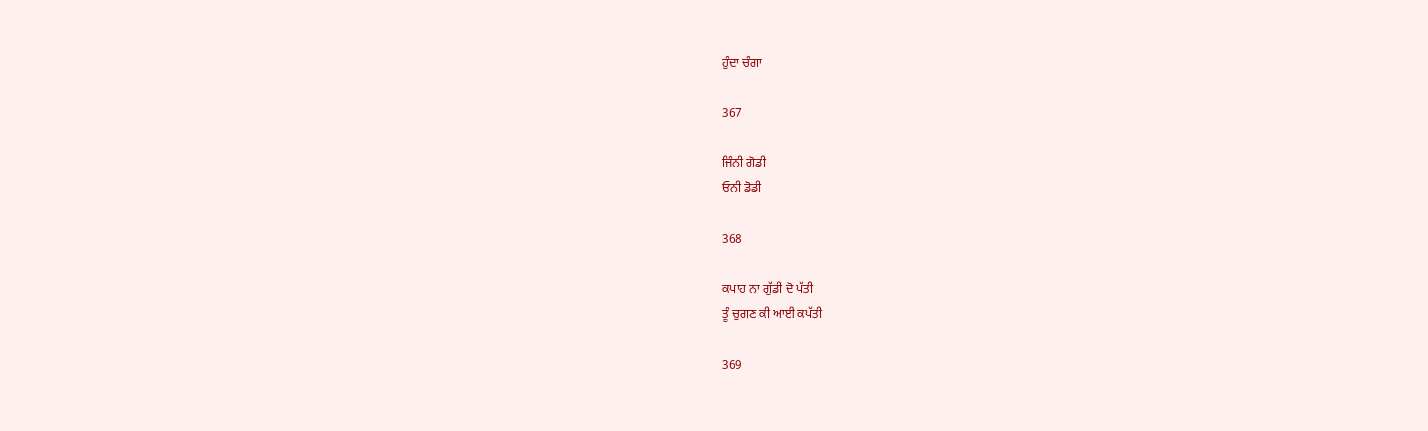ਹੁੰਦਾ ਚੰਗਾ

367

ਜਿੰਨੀ ਗੋਡੀ
ਓਨੀ ਡੋਡੀ

368

ਕਪਾਹ ਨਾ ਗੁੱਡੀ ਦੋ ਪੱਤੀ
ਤੂੰ ਚੁਗਣ ਕੀ ਆਈ ਕਪੱਤੀ

369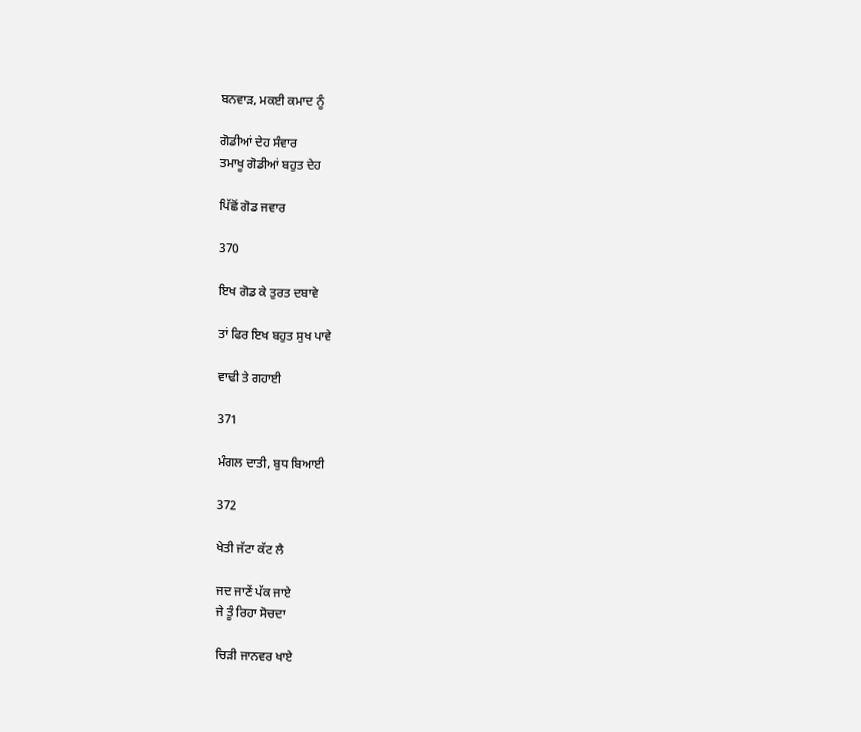ਬਨਵਾੜ, ਮਕਈ ਕਮਾਦ ਨੂੰ

ਗੋਡੀਆਂ ਦੇਹ ਸੰਵਾਰ
ਤਮਾਖੂ ਗੋਡੀਆਂ ਬਹੁਤ ਦੇਹ

ਪਿੱਛੋਂ ਗੋਡ ਜਵਾਰ

370

ਇਖ ਗੋਡ ਕੇ ਤੁਰਤ ਦਬਾਵੇ

ਤਾਂ ਫਿਰ ਇਖ ਬਹੁਤ ਸੁਖ ਪਾਵੇ

ਵਾਢੀ ਤੇ ਗਹਾਈ

371

ਮੰਗਲ ਦਾਤੀ, ਬੁਧ ਬਿਆਈ

372

ਖੇਤੀ ਜੱਟਾ ਕੱਟ ਲੈ

ਜਦ ਜਾਣੇਂ ਪੱਕ ਜਾਏ
ਜੇ ਤੂੰ ਰਿਹਾ ਸੋਚਦਾ

ਚਿੜੀ ਜਾਨਵਰ ਖਾਏ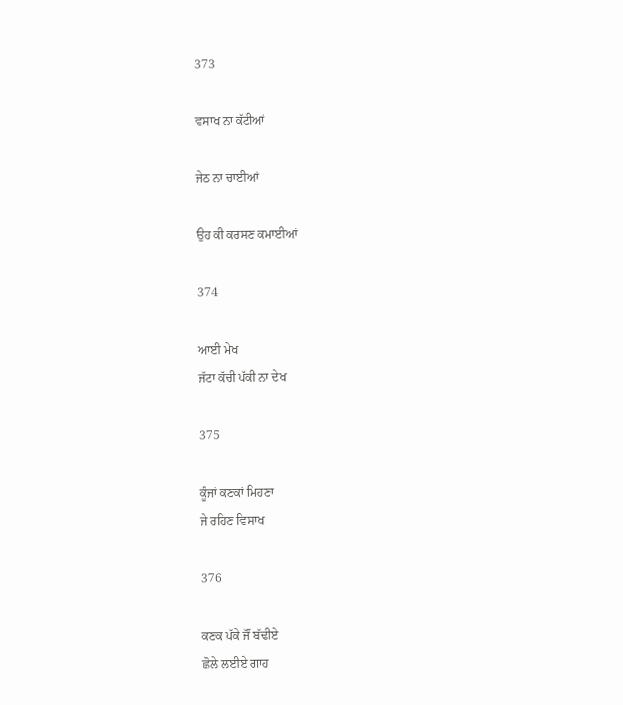373

ਵਸਾਖ ਨਾ ਕੱਟੀਆਂ

ਜੇਠ ਨਾ ਚਾਈਆਂ

ਉਹ ਕੀ ਕਰਸਣ ਕਮਾਈਆਂ

374

ਆਈ ਮੇਖ
ਜੱਟਾ ਕੱਚੀ ਪੱਕੀ ਨਾ ਦੇਖ

375

ਕੂੰਜਾਂ ਕਣਕਾਂ ਮਿਹਣਾ
ਜੇ ਰਹਿਣ ਵਿਸਾਖ

376

ਕਣਕ ਪੱਕੇ ਜੌਂ ਬੱਢੀਏ
ਛੋਲੇ ਲਈਏ ਗਾਹ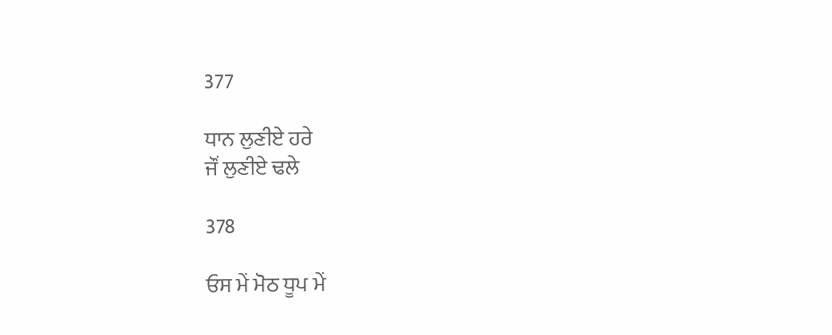377

ਧਾਨ ਲੁਣੀਏ ਹਰੇ
ਜੌਂ ਲੁਣੀਏ ਢਲੇ

378

ਓਸ ਮੇਂ ਮੋਠ ਧੂਪ ਮੇਂ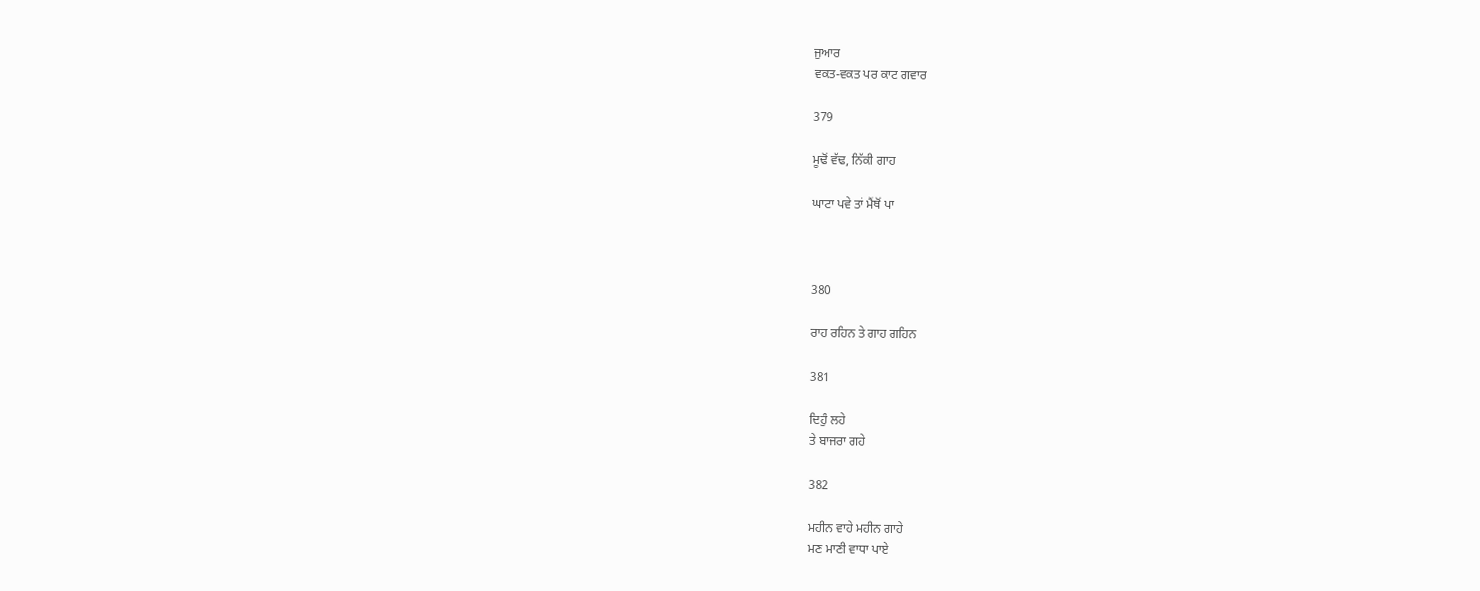ਜੁਆਰ
ਵਕਤ-ਵਕਤ ਪਰ ਕਾਟ ਗਵਾਰ

379

ਮੂਢੋਂ ਵੱਢ, ਨਿੱਕੀ ਗਾਹ

ਘਾਟਾ ਪਵੇ ਤਾਂ ਮੈਂਥੋਂ ਪਾ



380

ਰਾਹ ਰਹਿਨ ਤੇ ਗਾਹ ਗਹਿਨ

381

ਦਿਹੁੰ ਲਹੇ
ਤੇ ਬਾਜਰਾ ਗਹੇ

382

ਮਹੀਨ ਵਾਹੇ ਮਹੀਨ ਗਾਹੇ
ਮਣ ਮਾਣੀ ਵਾਧਾ ਪਾਏ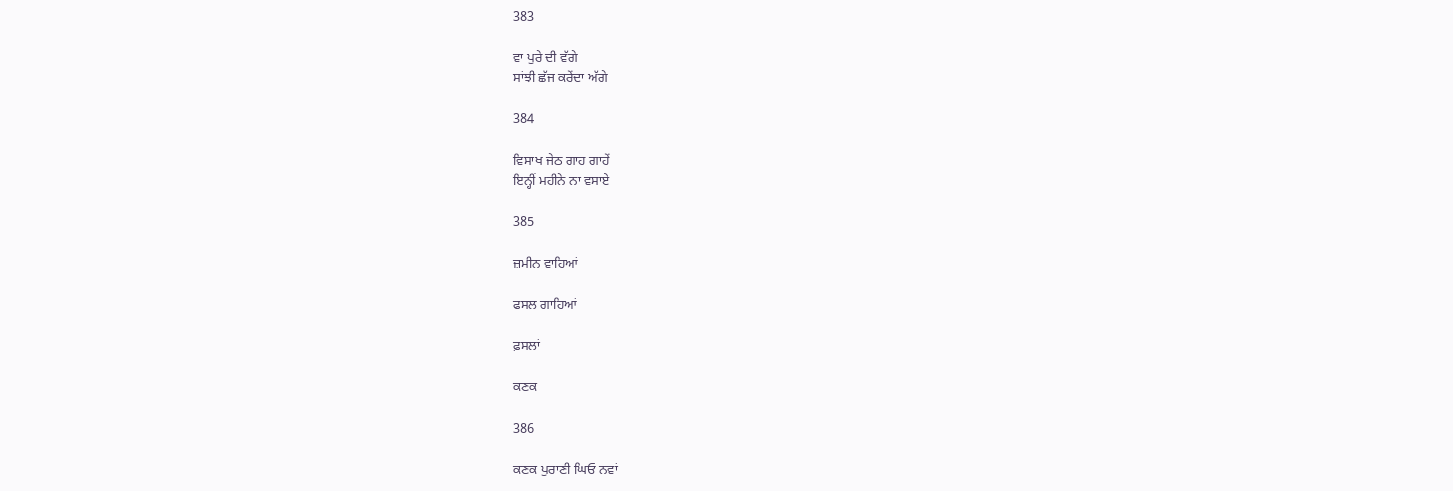383

ਵਾ ਪੁਰੇ ਦੀ ਵੱਗੇ
ਸਾਂਝੀ ਛੱਜ ਕਰੇਂਦਾ ਅੱਗੇ

384

ਵਿਸਾਖ ਜੇਠ ਗਾਹ ਗਾਹੇਂ
ਇਨ੍ਹੀਂ ਮਹੀਨੇ ਨਾ ਵਸਾਏ

385

ਜ਼ਮੀਨ ਵਾਹਿਆਂ

ਫਸਲ ਗਾਹਿਆਂ

ਫ਼ਸਲਾਂ

ਕਣਕ

386

ਕਣਕ ਪੁਰਾਣੀ ਘਿਓ ਨਵਾਂ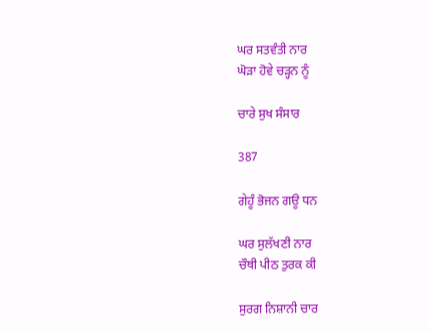ਘਰ ਸਤਵੰਤੀ ਨਾਰ
ਘੋੜਾ ਹੋਵੇ ਚੜ੍ਹਨ ਨੂੰ

ਚਾਰੇ ਸੁਖ ਸੰਸਾਰ

387

ਗੇਹੂੰ ਭੋਜਨ ਗਊ ਧਨ

ਘਰ ਸੁਲੱਖਣੀ ਨਾਰ
ਚੌਥੀ ਪੀਠ ਤੁਰਕ ਕੀ

ਸੁਰਗ ਨਿਸ਼ਾਨੀ ਚਾਰ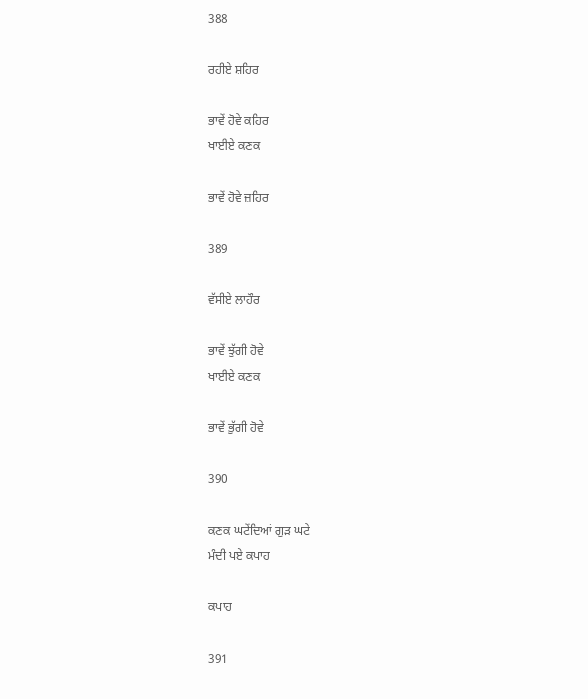388

ਰਹੀਏ ਸ਼ਹਿਰ

ਭਾਵੇਂ ਹੋਵੇ ਕਹਿਰ
ਖਾਈਏ ਕਣਕ

ਭਾਵੇਂ ਹੋਵੇ ਜ਼ਹਿਰ

389

ਵੱਸੀਏ ਲਾਹੌਰ

ਭਾਵੇਂ ਝੁੱਗੀ ਹੋਵੇ
ਖਾਈਏ ਕਣਕ

ਭਾਵੇਂ ਭੁੱਗੀ ਹੋਵੇ

390

ਕਣਕ ਘਟੇਂਦਿਆਂ ਗੁੜ ਘਟੇ
ਮੰਦੀ ਪਏ ਕਪਾਹ

ਕਪਾਹ

391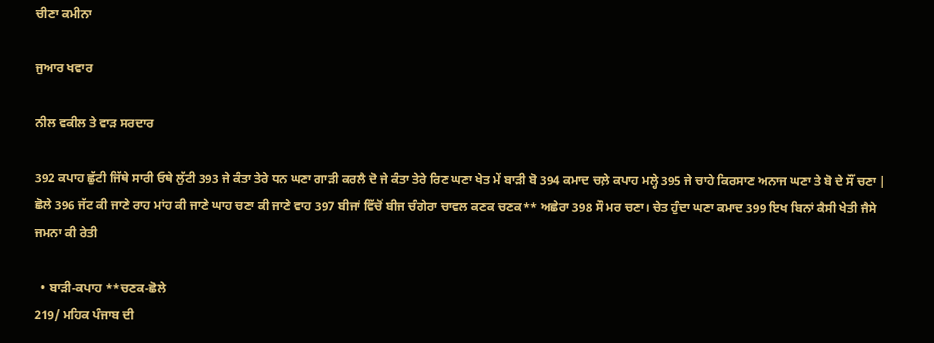ਚੀਣਾ ਕਮੀਨਾ

ਜੁਆਰ ਖਵਾਰ

ਨੀਲ ਵਕੀਲ ਤੇ ਵਾੜ ਸਰਦਾਰ

392 ਕਪਾਹ ਛੁੱਟੀ ਜਿੱਥੇ ਸਾਰੀ ਓਥੇ ਲੁੱਟੀ 393 ਜੇ ਕੰਤਾ ਤੇਰੇ ਧਨ ਘਣਾ ਗਾੜੀ ਕਰਲੈ ਦੋ ਜੇ ਕੰਤਾ ਤੇਰੇ ਰਿਣ ਘਣਾ ਖੇਤ ਮੇਂ ਬਾੜੀ ਬੋ 394 ਕਮਾਦ ਚਲ਼ੇ ਕਪਾਹ ਮਲ੍ਹੇ 395 ਜੇ ਚਾਹੇ ਕਿਰਸਾਣ ਅਨਾਜ ਘਣਾ ਤੇ ਬੋ ਦੇ ਸੌਂ ਚਣਾ | ਛੋਲੇ 396 ਜੱਟ ਕੀ ਜਾਣੇ ਰਾਹ ਮਾਂਹ ਕੀ ਜਾਣੇ ਘਾਹ ਚਣਾ ਕੀ ਜਾਣੇ ਵਾਹ 397 ਬੀਜਾਂ ਵਿੱਚੋਂ ਬੀਜ ਚੰਗੇਰਾ ਚਾਵਲ ਕਣਕ ਚਣਕ** ਅਛੇਰਾ 398 ਸੌ ਮਰ ਚਣਾ। ਚੇਤ ਹੁੰਦਾ ਘਣਾ ਕਮਾਦ 399 ਇਖ ਬਿਨਾਂ ਕੈਸੀ ਖੇਤੀ ਜੈਸੇ ਜਮਨਾ ਕੀ ਰੇਤੀ

  • ਬਾੜੀ-ਕਪਾਹ **ਚਣਕ-ਛੋਲੇ
219/ ਮਹਿਕ ਪੰਜਾਬ ਦੀ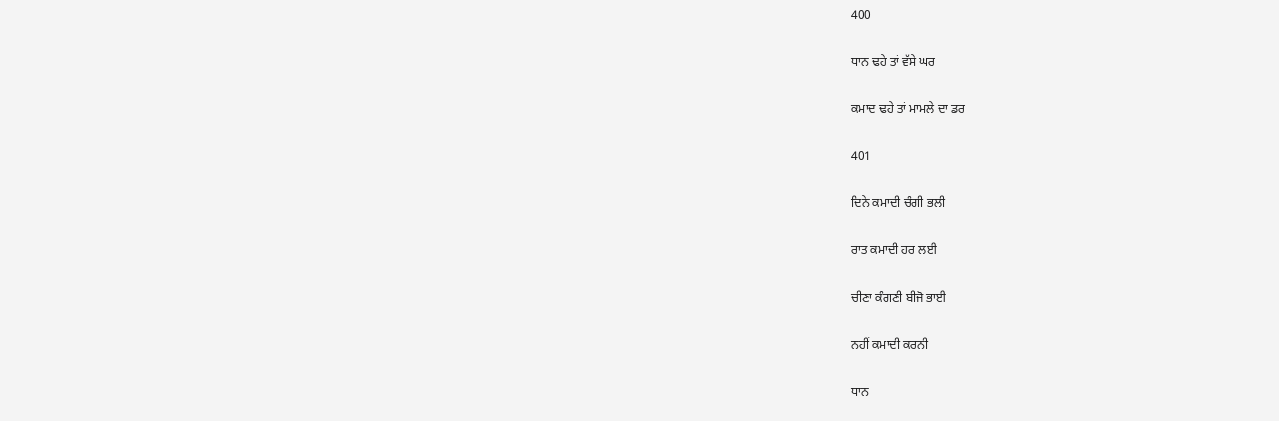400

ਧਾਨ ਢਹੇ ਤਾਂ ਵੱਸੇ ਘਰ

ਕਮਾਦ ਢਹੇ ਤਾਂ ਮਾਮਲੇ ਦਾ ਡਰ

401

ਦਿਨੇ ਕਮਾਦੀ ਚੰਗੀ ਭਲੀ

ਰਾਤ ਕਮਾਦੀ ਹਰ ਲਈ

ਚੀਣਾ ਕੰਗਣੀ ਬੀਜੋ ਭਾਈ

ਨਹੀਂ ਕਮਾਦੀ ਕਰਨੀ

ਧਾਨ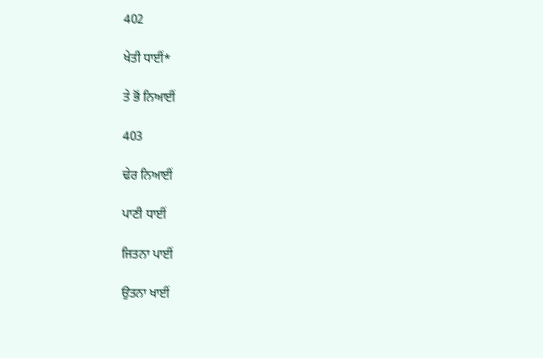402

ਖੇਤੀ ਧਾਈਂ*

ਤੇ ਭੋਂ ਨਿਆਈਂ

403

ਢੇਰ ਨਿਆਈਂ

ਪਾਣੀ ਧਾਈਂ

ਜਿਤਨਾ ਪਾਈਂ

ਉਤਨਾ ਖਾਈਂ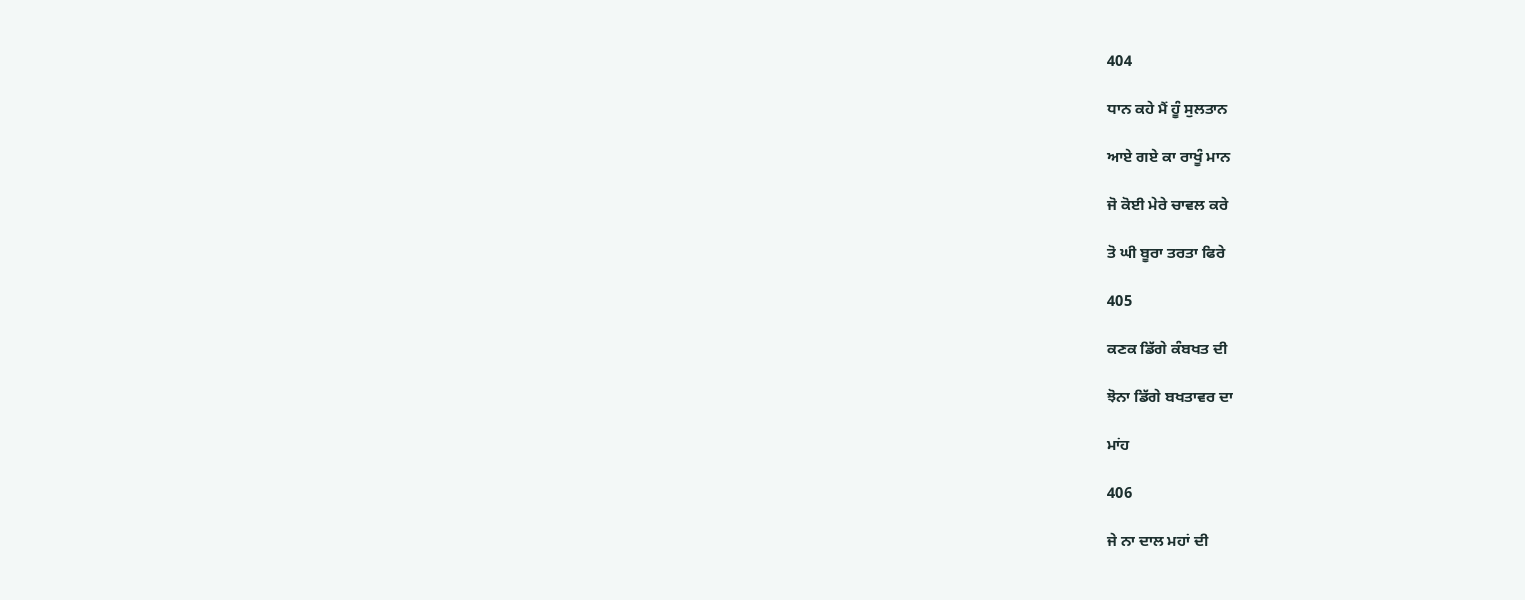404

ਧਾਨ ਕਹੇ ਮੈਂ ਹੂੰ ਸੁਲਤਾਨ

ਆਏ ਗਏ ਕਾ ਰਾਖੂੰ ਮਾਨ

ਜੋ ਕੋਈ ਮੇਰੇ ਚਾਵਲ ਕਰੇ

ਤੋ ਘੀ ਬੂਰਾ ਤਰਤਾ ਫਿਰੇ

405

ਕਣਕ ਡਿੱਗੇ ਕੰਬਖਤ ਦੀ

ਝੋਨਾ ਡਿੱਗੇ ਬਖਤਾਵਰ ਦਾ

ਮਾਂਹ

406

ਜੇ ਨਾ ਦਾਲ ਮਹਾਂ ਦੀ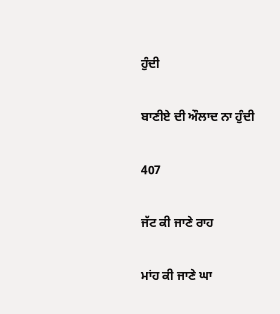ਹੁੰਦੀ

ਬਾਣੀਏ ਦੀ ਔਲਾਦ ਨਾ ਹੁੰਦੀ

407

ਜੱਟ ਕੀ ਜਾਣੇ ਰਾਹ

ਮਾਂਹ ਕੀ ਜਾਣੇ ਘਾ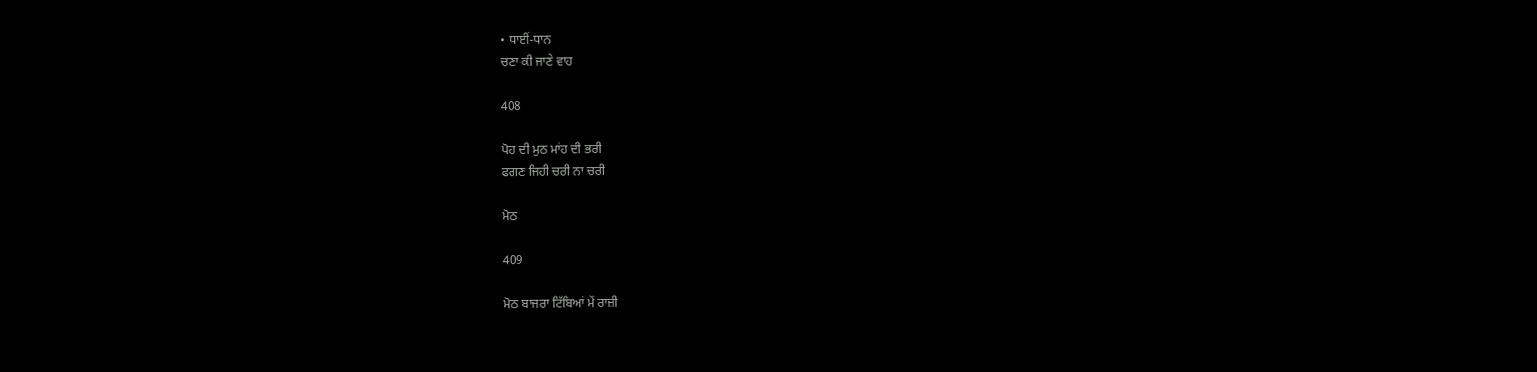• ਧਾਈਂ-ਧਾਨ
ਚਣਾ ਕੀ ਜਾਣੇ ਵਾਹ

408

ਪੋਹ ਦੀ ਮੁਠ ਮਾਂਹ ਦੀ ਭਰੀ
ਫਗਣ ਜਿਹੀ ਚਰੀ ਨਾ ਚਰੀ

ਮੋਠ

409

ਮੋਠ ਬਾਜਰਾ ਟਿੱਬਿਆਂ ਮੇਂ ਰਾਜ਼ੀ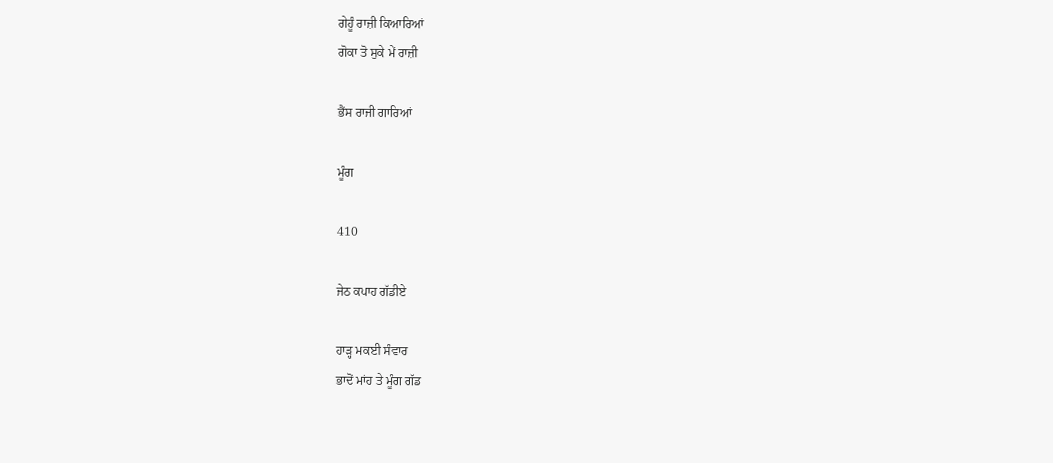ਗੇਹੂੰ ਰਾਜ਼ੀ ਕਿਆਰਿਆਂ
ਗੋਕਾ ਤੋ ਸੁਕੇ ਮੇਂ ਰਾਜ਼ੀ

ਭੈਂਸ ਰਾਜੀ ਗਾਰਿਆਂ

ਮੂੰਗ

410

ਜੇਠ ਕਪਾਹ ਗੱਡੀਏ

ਹਾੜ੍ਹ ਮਕਈ ਸੰਵਾਰ
ਭਾਦੋਂ ਮਾਂਹ ਤੇ ਮੂੰਗ ਗੱਡ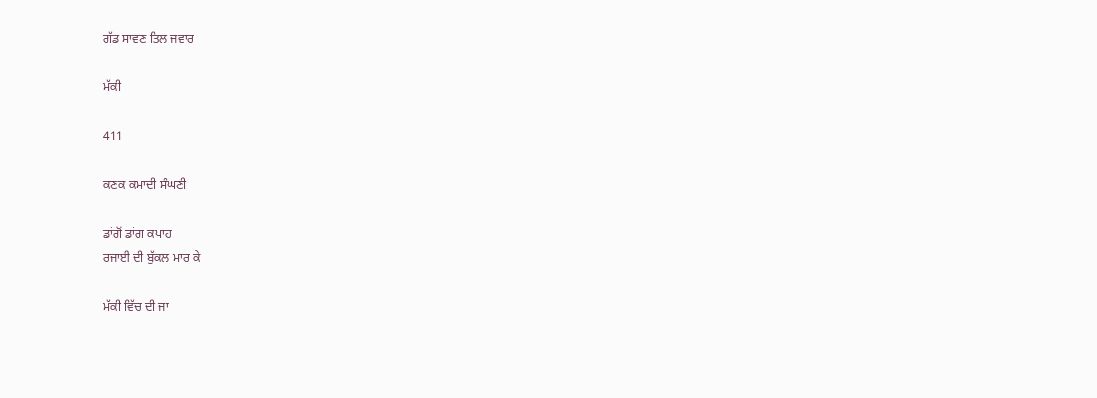ਗੱਡ ਸਾਵਣ ਤਿਲ ਜਵਾਰ

ਮੱਕੀ

411

ਕਣਕ ਕਮਾਦੀ ਸੰਘਣੀ

ਡਾਂਗੋਂ ਡਾਂਗ ਕਪਾਹ
ਰਜਾਈ ਦੀ ਬੁੱਕਲ ਮਾਰ ਕੇ

ਮੱਕੀ ਵਿੱਚ ਦੀ ਜਾ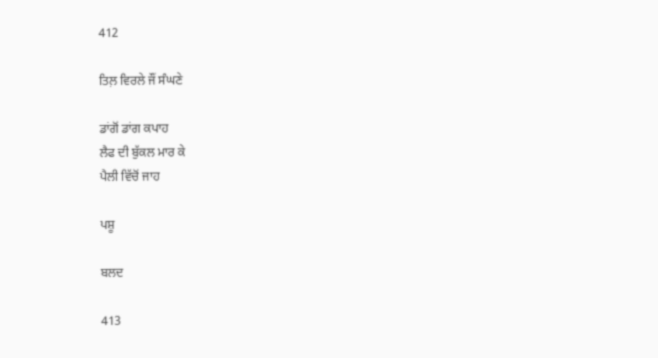412

ਤਿਲ਼ ਵਿਰਲੇ ਜੌਂ ਸੰਘਣੇ

ਡਾਂਗੋਂ ਡਾਂਗ ਕਪਾਹ
ਲੈਫ ਦੀ ਬੁੱਕਲ ਮਾਰ ਕੇ
ਪੈਲੀ ਵਿੱਚੋਂ ਜਾਹ

ਪਸ਼ੂ

ਬਲਦ

413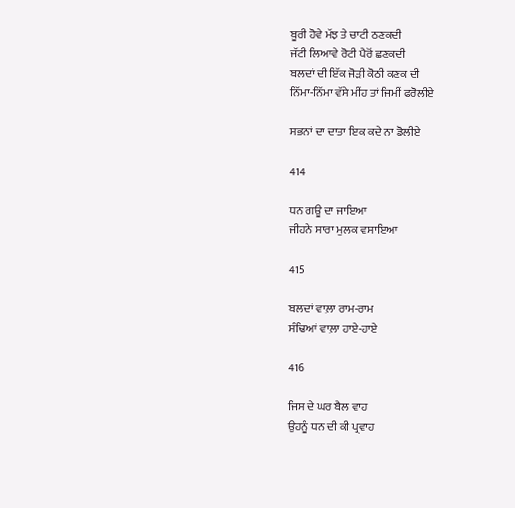ਬੂਰੀ ਹੋਵੇ ਮੱਝ ਤੇ ਚਾਟੀ ਠਣਕਦੀ
ਜੱਟੀ ਲਿਆਵੇ ਰੋਟੀ ਪੈਰੋਂ ਛਣਕਦੀ
ਬਲਦਾਂ ਦੀ ਇੱਕ ਜੋੜੀ ਕੋਠੀ ਕਣਕ ਦੀ
ਨਿੱਮਾ-ਨਿੱਮਾ ਵੱਸੇ ਮੀਂਹ ਤਾਂ ਜਿਮੀਂ ਫਰੋਲੀਏ

ਸਭਨਾਂ ਦਾ ਦਾਤਾ ਇਕ ਕਦੇ ਨਾ ਡੋਲੀਏ

414

ਧਨ ਗਊ ਦਾ ਜਾਇਆ
ਜੀਹਨੇ ਸਾਰਾ ਮੁਲਕ ਵਸਾਇਆ

415

ਬਲਦਾਂ ਵਾਲ਼ਾ ਰਾਮ-ਰਾਮ
ਸੰਢਿਆਂ ਵਾਲ਼ਾ ਹਾਏ-ਹਾਏ

416

ਜਿਸ ਦੇ ਘਰ ਬੈਲ ਵਾਹ
ਉਹਨੂੰ ਧਨ ਦੀ ਕੀ ਪ੍ਰਵਾਹ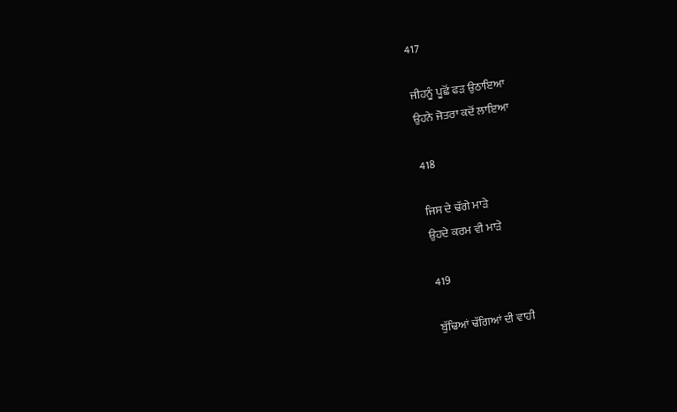417

ਜੀਹਨੂੰ ਪੂਛੋਂ ਫੜ ਉਠਾਇਆ
ਉਹਨੇ ਜੋਤਰਾ ਕਦੋਂ ਲਾਇਆ

418

ਜਿਸ ਦੇ ਢੱਗੇ ਮਾੜੇ
ਉਹਦੇ ਕਰਮ ਵੀ ਮਾੜੇ

419

ਬੁੱਢਿਆਂ ਢੱਗਿਆਂ ਦੀ ਵਾਹੀ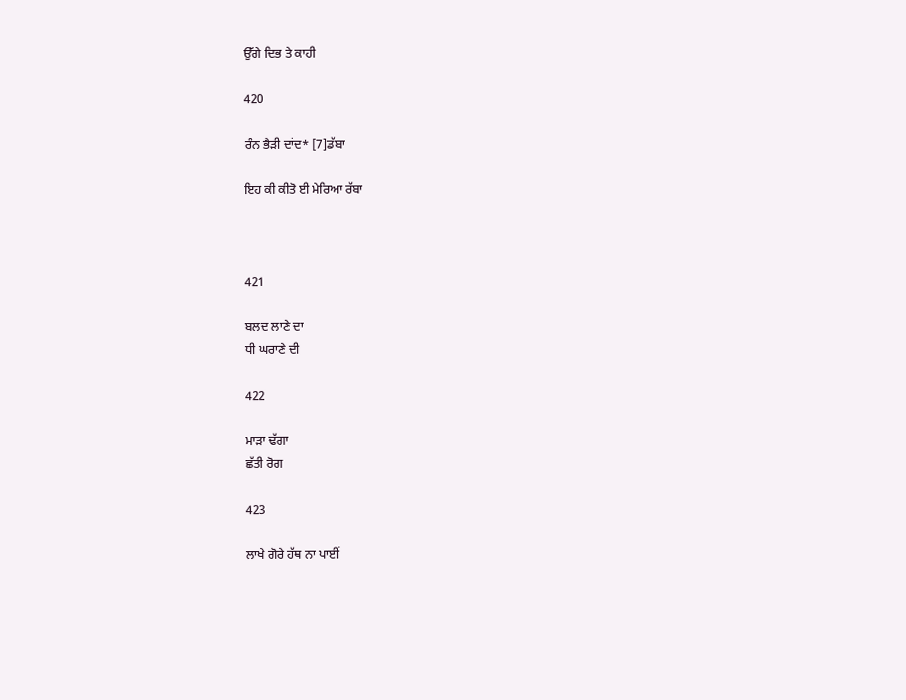ਉੱਗੇ ਦਿਭ ਤੇ ਕਾਹੀ

420

ਰੰਨ ਭੈੜੀ ਦਾਂਦ* [7]ਡੱਬਾ

ਇਹ ਕੀ ਕੀਤੋ ਈ ਮੇਰਿਆ ਰੱਬਾ



421

ਬਲਦ ਲਾਣੇ ਦਾ
ਧੀ ਘਰਾਣੇ ਦੀ

422

ਮਾੜਾ ਢੱਗਾ
ਛੱਤੀ ਰੋਗ

423

ਲਾਖੇ ਗੋਰੇ ਹੱਥ ਨਾ ਪਾਈਂ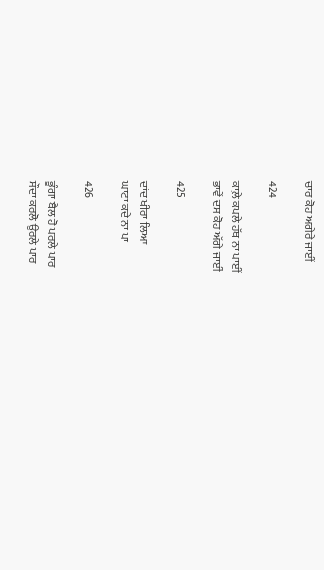ਚਾਰ ਕੋਹ ਅਗੇਰੇ ਜਾਈਂ

424

ਕਾਲ਼ੇ ਕਪਲੇ ਹੱਥ ਨਾ ਪਾਈਂ
ਭਾਵੇਂ ਦਸ ਕੋਹ ਅੱਗੇ ਜਾਈਂ

425

ਦਾਂਦ ਖੀਰਾ ਲਿਆ
ਘਾਟਾ ਕਦੇ ਨਾ ਪਾ

426

ਭੂੰਗਾ ਬੈਲ ਹੋ ਪਰਲੇ ਪਾਰ
ਸੌਦਾ ਕਰਲੋ ਉਰਲੇ ਪਾਰ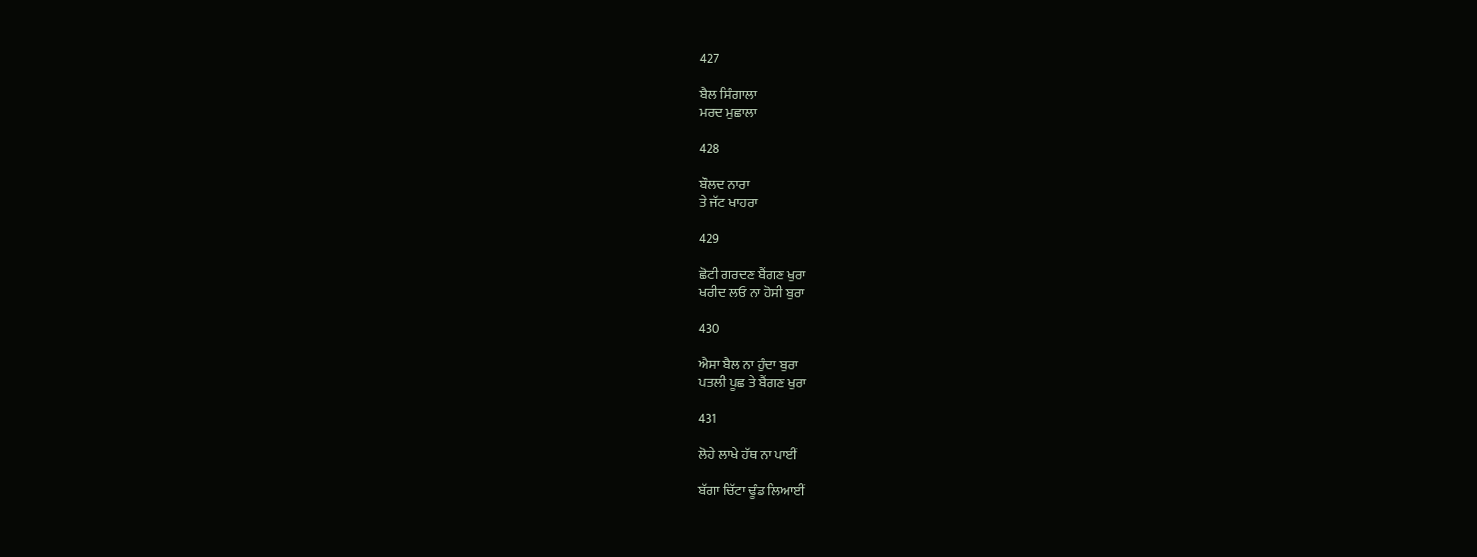427

ਬੈਲ ਸਿੰਗਾਲਾ
ਮਰਦ ਮੁਛਾਲਾ

428

ਬੌਲਦ ਨਾਰਾ
ਤੇ ਜੱਟ ਖਾਹਰਾ

429

ਛੋਟੀ ਗਰਦਣ ਬੈਂਗਣ ਖੁਰਾ
ਖਰੀਦ ਲਓ ਨਾ ਹੋਸੀ ਬੁਰਾ

430

ਐਸਾ ਬੈਲ ਨਾ ਹੁੰਦਾ ਬੁਰਾ
ਪਤਲੀ ਪੂਛ ਤੇ ਬੈਂਗਣ ਖੁਰਾ

431

ਲੋਹੇ ਲਾਖੇ ਹੱਥ ਨਾ ਪਾਈਂ

ਬੱਗਾ ਚਿੱਟਾ ਢੂੰਡ ਲਿਆਈਂ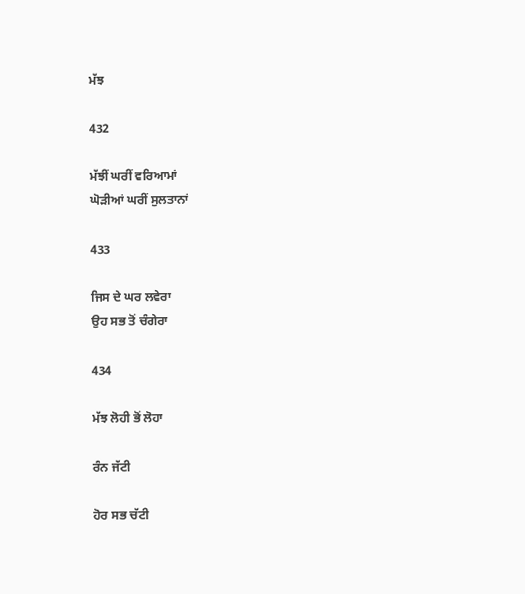ਮੱਝ

432

ਮੱਝੀਂ ਘਰੀਂ ਵਰਿਆਮਾਂ
ਘੋੜੀਆਂ ਘਰੀਂ ਸੁਲਤਾਨਾਂ

433

ਜਿਸ ਦੇ ਘਰ ਲਵੇਰਾ
ਉਹ ਸਭ ਤੋਂ ਚੰਗੇਰਾ

434

ਮੱਝ ਲੋਹੀ ਭੋਂ ਲੋਹਾ

ਰੰਨ ਜੱਟੀ

ਹੋਰ ਸਭ ਚੱਟੀ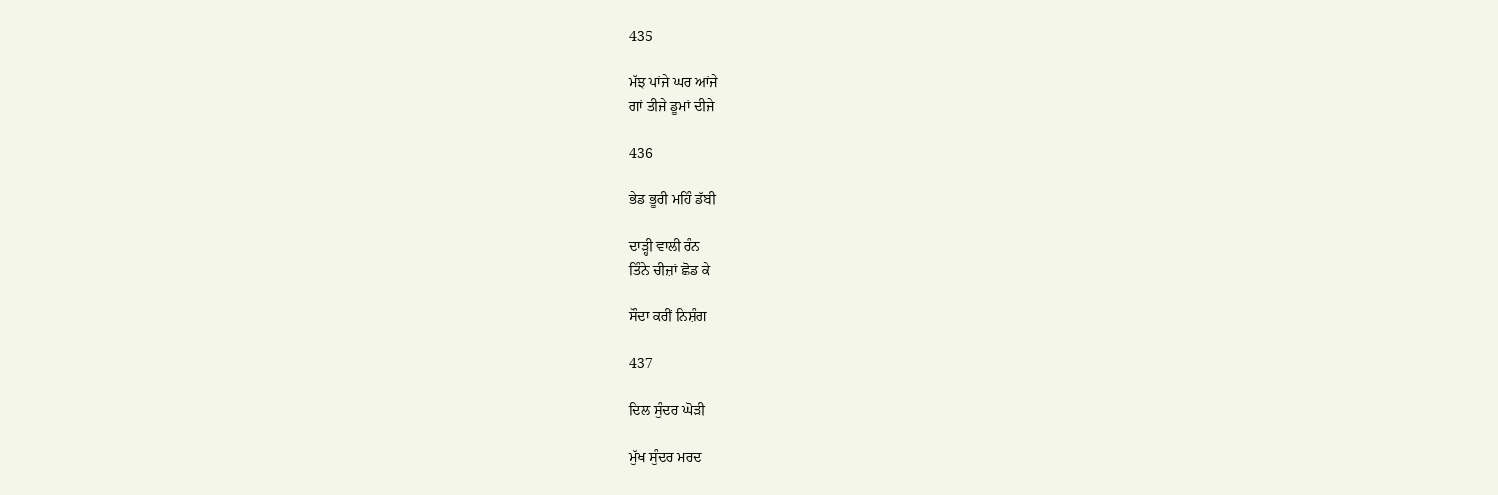435

ਮੱਝ ਪਾਂਜੇ ਘਰ ਆਂਜੇ
ਗਾਂ ਤੀਜੇ ਡੂਮਾਂ ਦੀਜੇ

436

ਭੇਡ ਭੂਰੀ ਮਹਿੰ ਡੱਬੀ

ਦਾੜ੍ਹੀ ਵਾਲੀ ਰੰਨ
ਤਿੰਨੇ ਚੀਜ਼ਾਂ ਛੋਡ ਕੇ

ਸੌਦਾ ਕਰੀਂ ਨਿਸ਼ੰਗ

437

ਦਿਲ ਸੁੰਦਰ ਘੋੜੀ

ਮੁੱਖ ਸੁੰਦਰ ਮਰਦ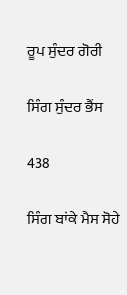ਰੂਪ ਸੁੰਦਰ ਗੋਰੀ

ਸਿੰਗ ਸੁੰਦਰ ਭੈਂਸ

438

ਸਿੰਗ ਬਾਂਕੇ ਮੈਸ ਸੋਹੇ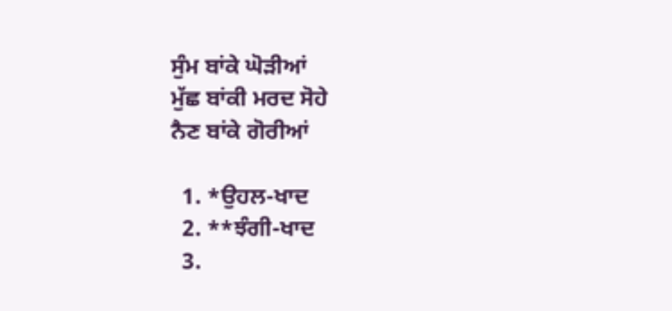ਸੁੰਮ ਬਾਂਕੇ ਘੋੜੀਆਂ
ਮੁੱਛ ਬਾਂਕੀ ਮਰਦ ਸੋਹੇ
ਨੈਣ ਬਾਂਕੇ ਗੋਰੀਆਂ

  1. *ਉਹਲ-ਖਾਦ
  2. **ਝੰਗੀ-ਖਾਦ
  3.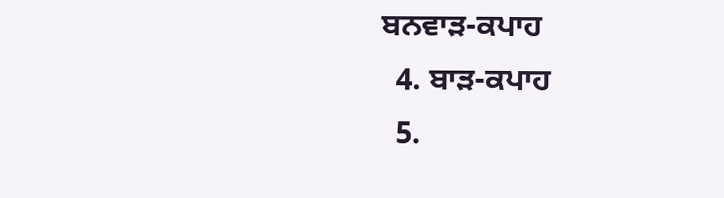ਬਨਵਾੜ-ਕਪਾਹ
  4. ਬਾੜ-ਕਪਾਹ
  5.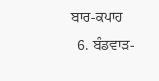ਬਾਰ-ਕਪਾਹ
  6. ਬੰਡਵਾੜ-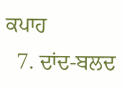ਕਪਾਹ
  7. ਦਾਂਦ-ਬਲਦ